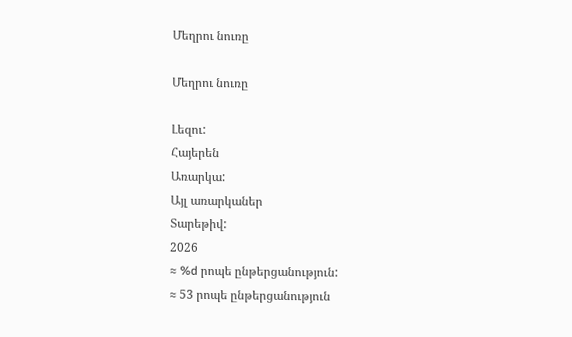Մեղրու նուռը

Մեղրու նուռը

Լեզու:
Հայերեն
Առարկա:
Այլ առարկաներ
Տարեթիվ:
2026
≈ %d րոպե ընթերցանություն:
≈ 53 րոպե ընթերցանություն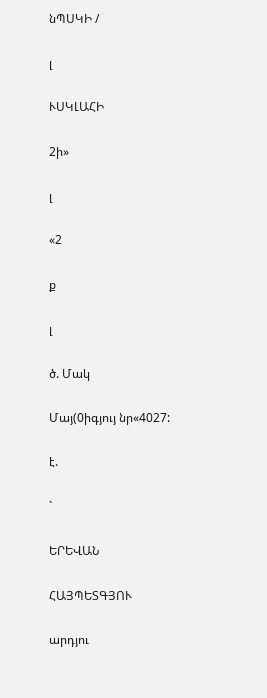նՊՍԿԻ /

լ

ՒՍԿԼԱՀԻ

2ի»

լ

«2

ք

լ

ծ. Մակ

Մայ(0իգյույ նր«4027:

է.

`

ԵՐԵՎԱՆ

ՀԱՅՊԵՏԳՅՈՒ

արդյու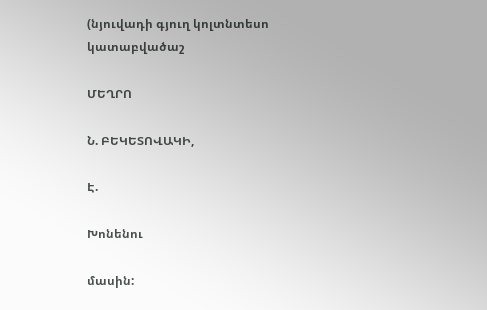(նյուվադի գյուղ կոլտնտեսո կատաբվածաշ

ՄԵՂՐՈ

Ն. ԲԵԿԵՏՈՎԱԿԻ,

Է.

Խոնենու

մասին: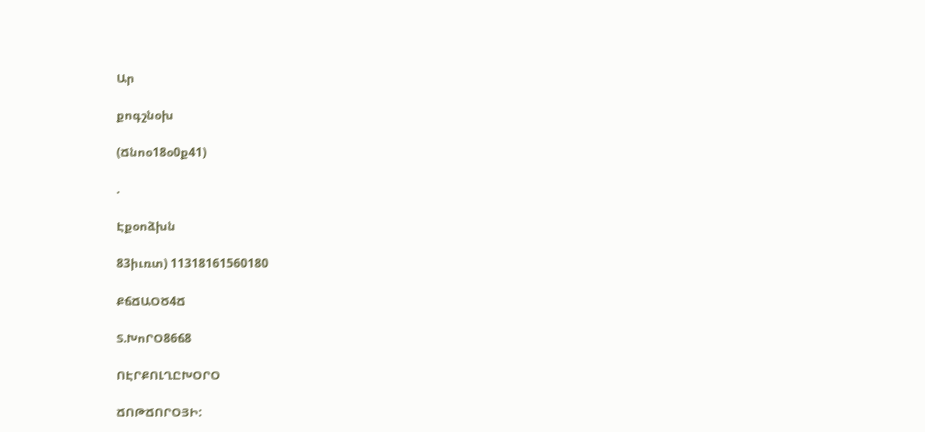Ար

քոգշնօխ

(Ճնոօ18օ0ք41)

.

Էքօոձխն

83իւռտ) 11318161560180

ՔճՃԱՕԾ4Ճ

Տ.ԽոՐՕ86ճ8

ՈԷՐՔՈԼՂԸԽՕՐՕ

ՃՈԹՃՈՐՕՅԻ: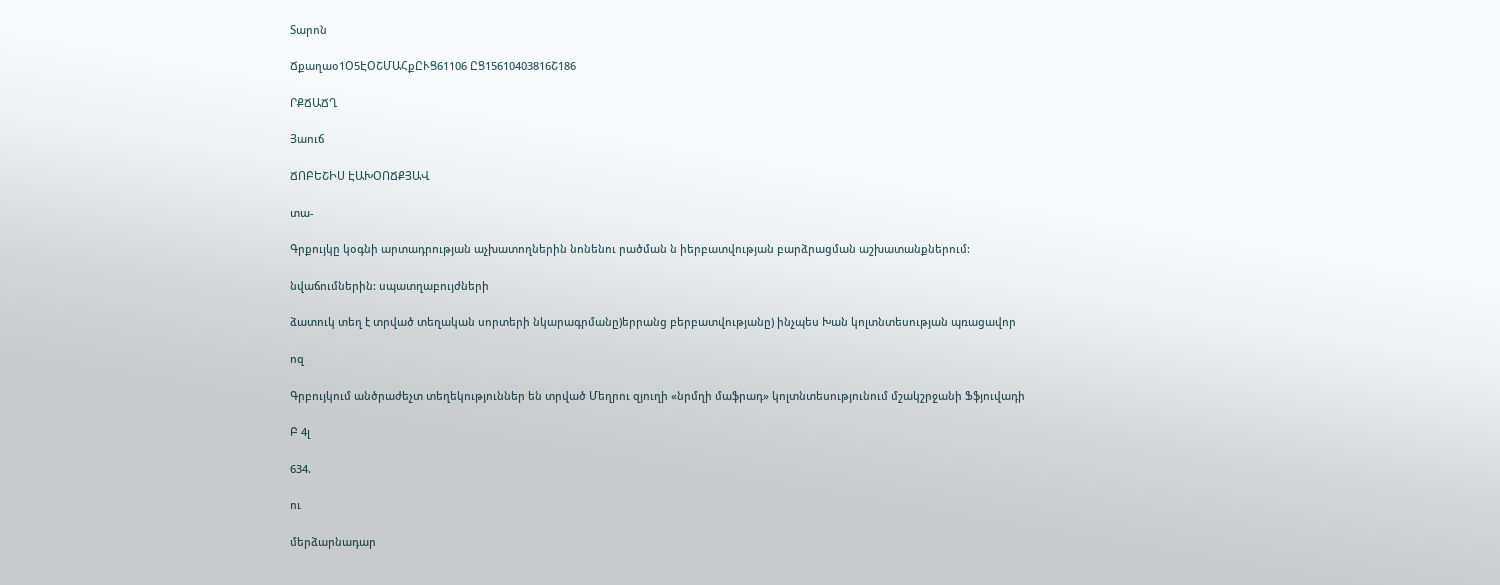Տարոն

Ճքաղաօ1Օ5ԷՕՇՄԱՀքԸՒՑ61106 ԸՑ15610403816Շ186

ՐՔՃԱՃՂ

Յաուճ

ՃՈԲԵՇԻՍ ԷԱԽՕՈՃՔՅԱՎ

տա-

Գրքույկը կօգնի արտադրության աչխատողներին նոնենու րածման ն իերբատվության բարձրացման աշխատանքներում:

նվաճումներին: սպատղաբույժների

ձատուկ տեղ է տրված տեղական սորտերի նկարագրմանը)երրանց բերբատվությանը) ինչպես Խան կոլտնտեսության պռացավոր

ոզ

Գրբույկում անծրաժեչտ տեղեկություններ են տրված Մեղրու զյուղի «նրմղի մաֆրադ» կոլտնտեսությունում մշակշրջանի Ֆֆյուվադի

Բ 4լ

634.

ու

մերձարնադար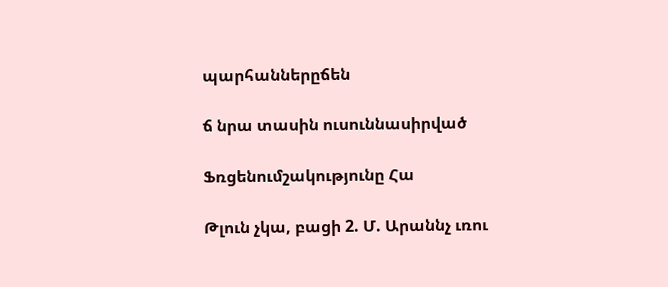պարհաններըճեն

ճ նրա տասին ուսուննասիրված

Ֆռցենումշակությունը Հա

Թլուն չկա, բացի 2. Մ. Արաննչ ւռու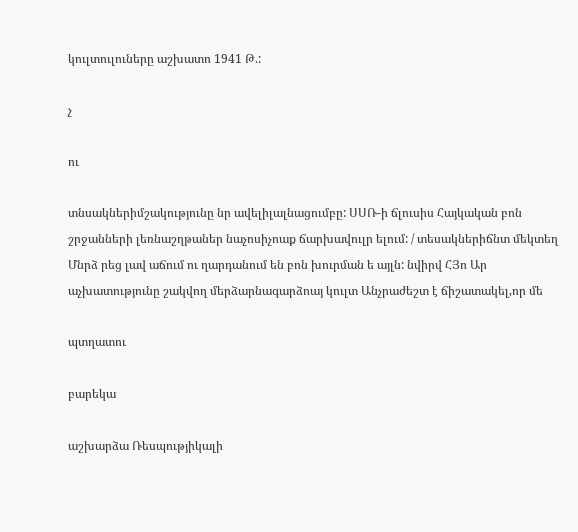կուլտուլուները աշխատո 1941 Թ.:

չ

ու

տնսակներիմշակությունը նր ավելիլալնացումբը: ՍՍՌ-ի ճլուսիս Հայկական բոն շրջանների լեռնաշղթաներ նաչոսիչոաք ճարխավուլր ելում: / տեսակներիճնտ մեկտեղ Մնրձ րեց լավ աճում ու ղարդանում են բոն խուրման ե այլն: նվիրվ ՀՅո Ար աչխատությունը շակվող մերձարնագարձոայ կուլտ Անչրաժեշտ է ճիշատակել,որ մե

պտղատու

բարեկա

աշխարձա Ռեսպությիկալի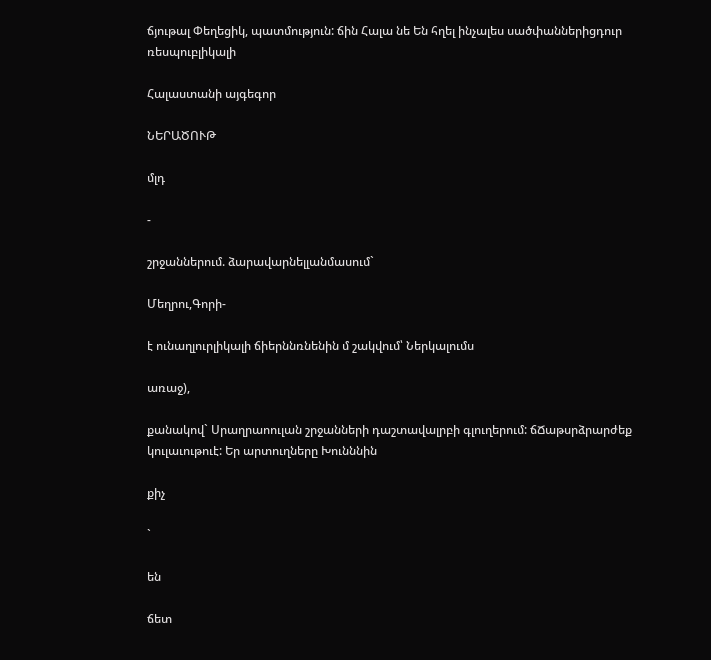ճյութալ Փեղեցիկ, պատմություն: ճին Հալա նե Են հղել ինչալես սածփաններիցդուր ռեսպուբլիկալի

Հալաստանի այգեգոր

ՆԵՐԱԾՈՒԹ

մլդ

-

շրջաններում. ձարավարնելլանմասում`

Մեղրու,Գորի-

է ունաղլուրլիկալի ճիերննռնենին մ շակվում՝ Ներկալումս

առաջ),

քանակով` Սրաղրաոուլան շրջանների դաշտավալրբի գլուղերում: ճՃաթսրձրարժեք կուլաւութուէ: Եր արտուղները Խունննին

քիչ

`

են

ճետ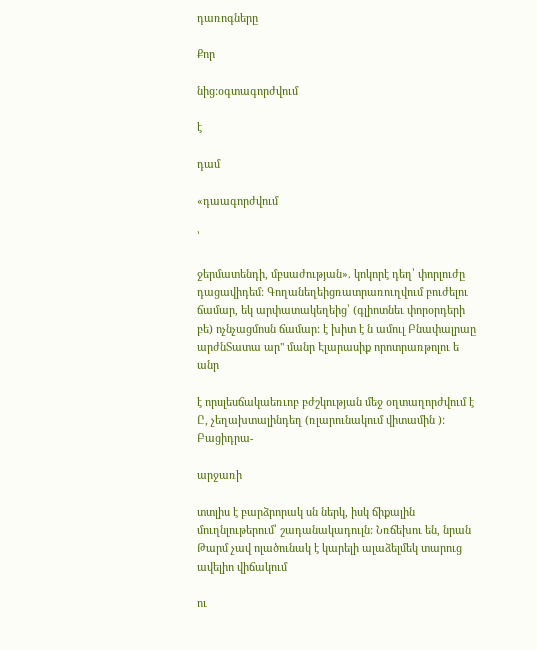դառոգները

Քոր

նից:օգտագորժվում

է

դամ

«դաագորժվում

՝

ջերմատենդի, մբսաժության». կոկորէ դեղ՝ փորլուժը դացավիդեմ: Գողանեղեիցռատրառուղվում բուժելու ճամար, եկ արփատակեղեից՝ (գլիոտնեւ փորօրդերի բե) ոչնչացմոսն ճամար: է խիտ է ն ամուլ Բնափալրաը արժնՏատա ար" մանր Էլարասիք որոտրառթոլու ե անր

է որսլեսճակաեռւոբ բժշկության մեջ օղտաղորժվում է Ը, չեղախտալինդեղ (ռլարունակում վիտամին ): Բացիդրա-

արջառի

տտլիս է բարձրորակ սն ներկ, իսկ ճիքալին մուղնլութերում՝ շադանակադուլն: Նռճեխու են, նրան Թարմ չավ ոլածունակ է կարելի ալաձելմեկ տարուց ավելիո վիճակում

ու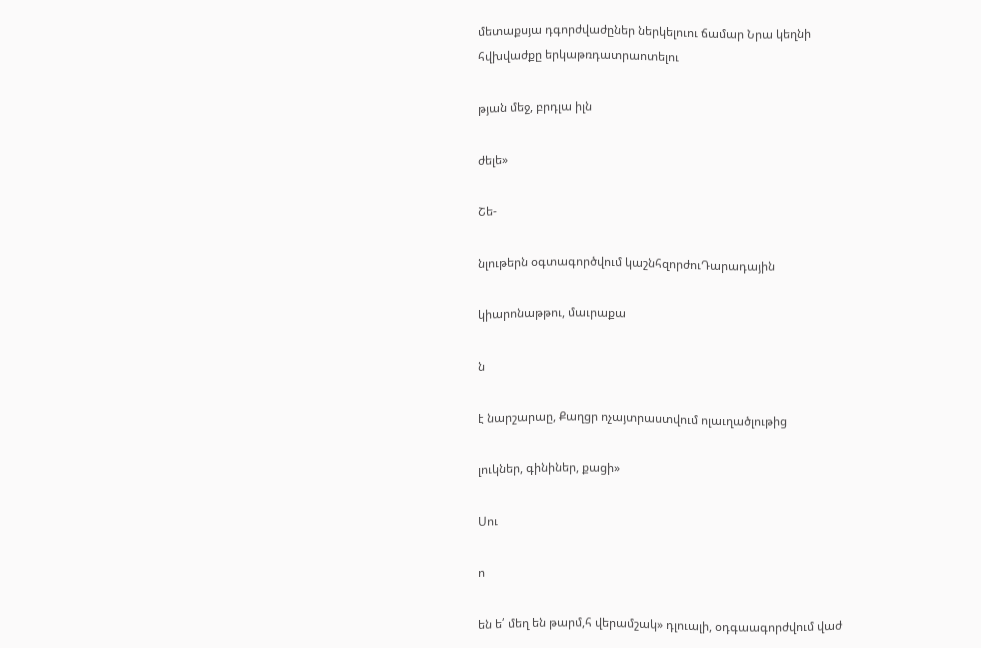մետաքսյա դգորժվաժըներ ներկելուու ճամար Նրա կեղնի հվխվաժքը երկաթռդատրաոտելու

թյան մեջ, բրդլա իլն

ժելե»

Շե-

նլութերն օգտագործվում կաշնհզորժուԴարադային

կիարոնաթթու, մաւրաքա

ն

է նարշարաը, Քաղցր ոչայտրաստվում ոլաւղածլութից

լուկներ, գինիներ, քացի»

Սու

ո

են ե՛ մեղ են թարմ,հ վերամշակ» դլուալի, օդգաագորժվում վաժ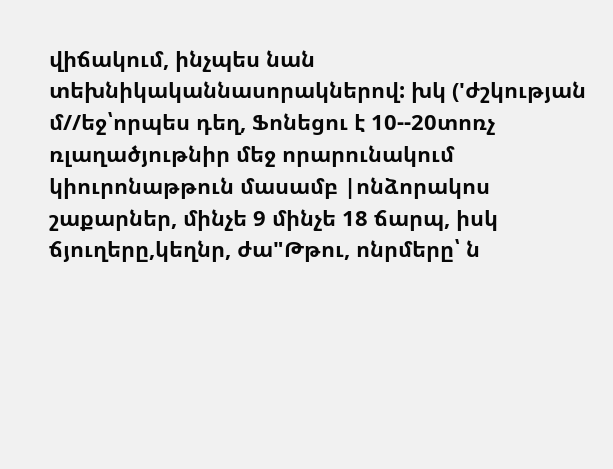վիճակում, ինչպես նան տեխնիկականնասորակներով: խկ ('ժշկության մ//եջ՝որպես դեղ, Ֆոնեցու է 10--20տոռչ ռլաղածյութնիր մեջ որարունակում կիուրոնաթթուն մասամբ |ոնձորակոս շաքարներ, մինչե 9 մինչե 18 ճարպ, իսկ ճյուղերը,կեղնր, ժա"Թթու, ոնրմերը՝ ն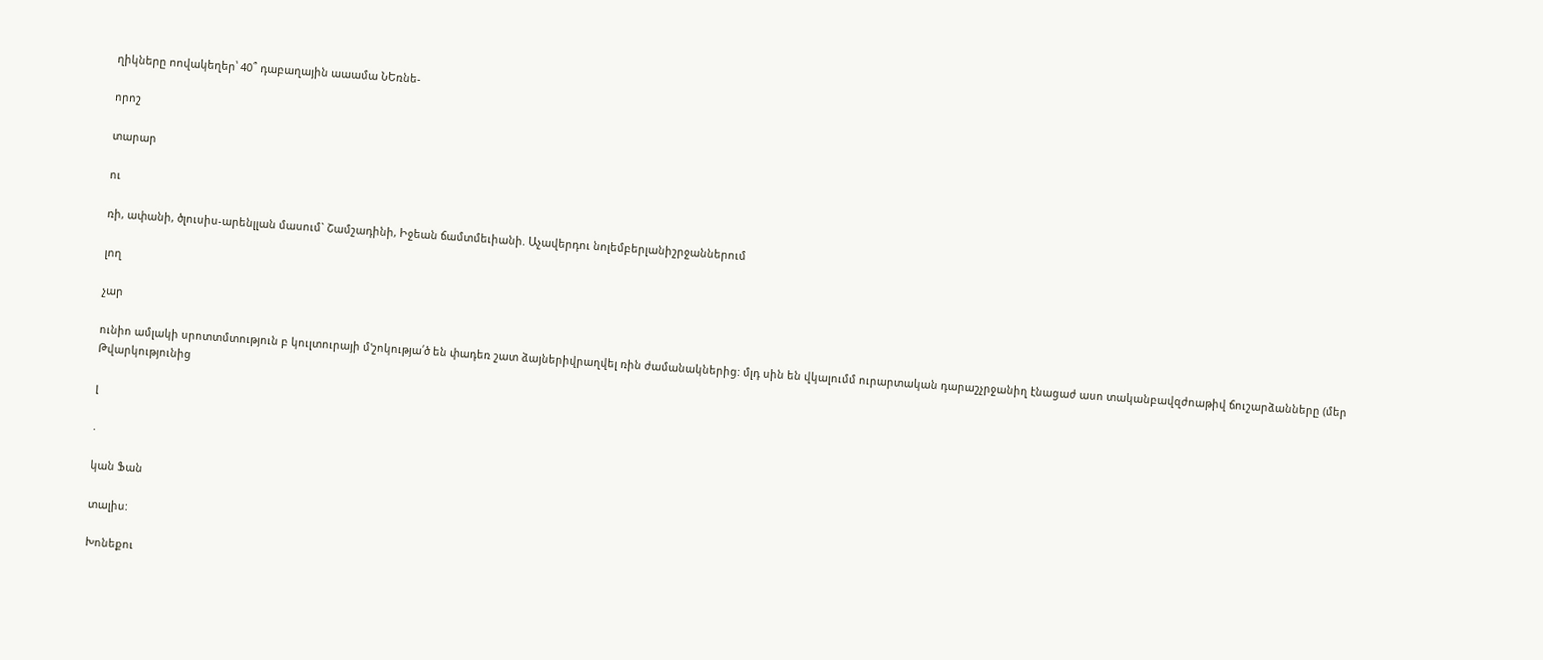ղիկները ոովակեղեր՝ 40՞ դաբաղային աաամա ՆԵռնե-

որոշ

տարար

ու

ռի, ափանի, ծլուսիս-արենլլան մասում` Շամշադինի, Իջեան ճամտմեւիանի. Աչավերդու նոլեմբերլանիշրջաններում

լող

չար

ունիո ամլակի սրոտտմտություն բ կուլտուրայի մ'շոկությա՛ծ են փադեռ շատ ձայներիվրաղվել ռին ժամանակներից: մլդ սին են վկալումմ ուրարտական դարաշչրջանիղ էնացաժ ասո տականբավզժոաթիվ ճուշարձանները (մեր Թվարկությունից

լ

.

կան Ֆան

տալիս:

Խոնեքու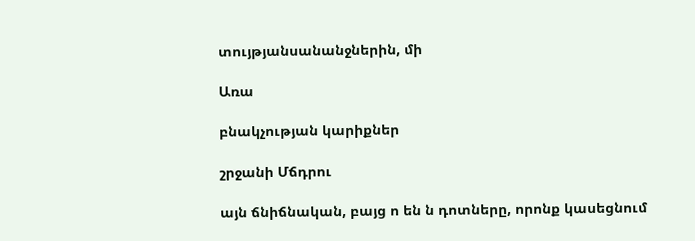տույթյանսանանջներին, մի

Առա

բնակչության կարիքներ

շրջանի Մճդրու

այն ճնիճնական, բայց ո են ն դոտները, որոնք կասեցնում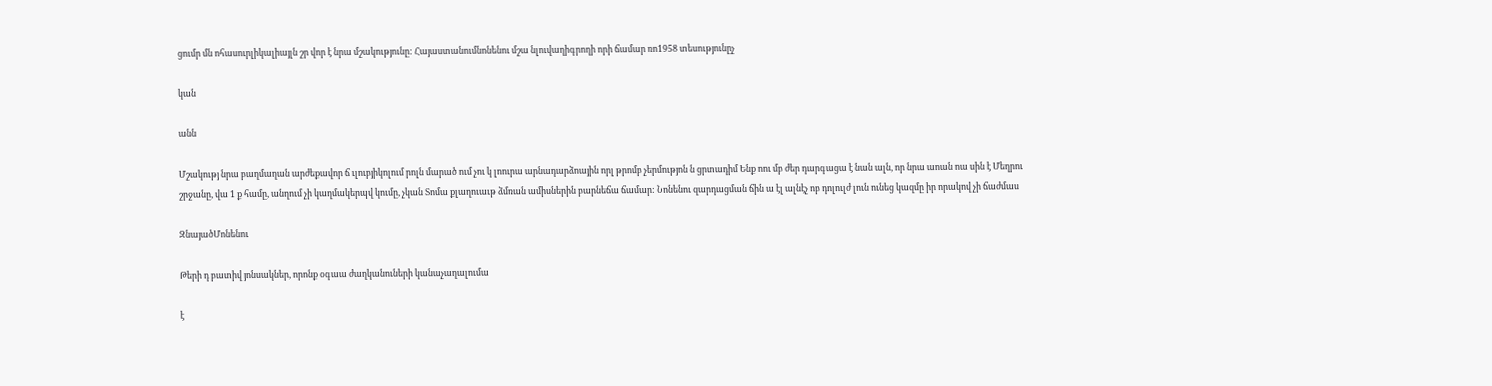ցումր մն ոհասուրլիկալիայլն շր վոր է նրա մշակությունը: Հայաստանումնոնենու մշա նլուվաղիգրողի որի ճամար ռո1958 տեսությունըչ

կան

անն

Մշակությ նրա բաղմաղան արժեքավոր ճ ւլուբյիկոլում րոլն մարած ում չու կ լոուրա արնադարձոային որլ թրոմբ չերմությոն ն ցրտադիմ Ենք ոու մբ ժեր դարգացա է նան ալն, որ նրա աոան ոա սին է Մեղրու շրջանը, վա 1 ք համը, անղում չի կաղմակերպվ կումը, չկան Տոմա քլաղուաւթ ձմռան ամիսներին բարնեճա ճամար: Նոնենու զարդացման ճին ա էլ ալնէչ ոբ դոլուլժ լուն ունեց կազմը իր որակով չի ճաժմաս

ԶնայածՄոնենու

Թերի դ բատիվ յոնսակներ, որոնք օգաա ժաղկանուների կանաչաղալումա

է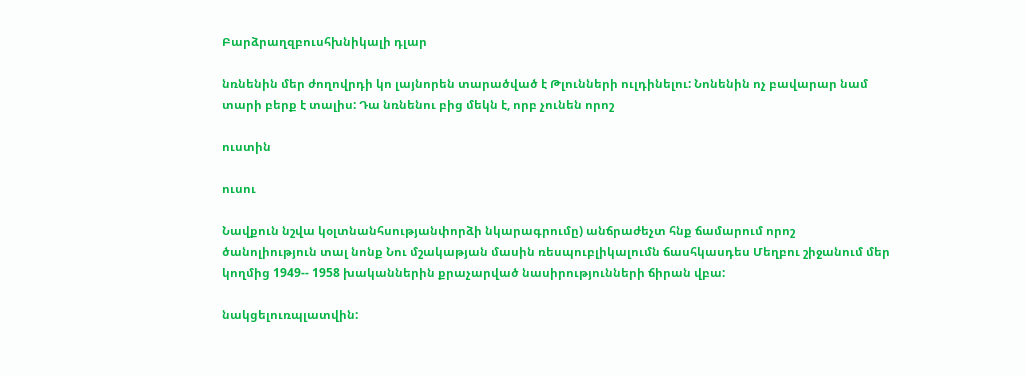Բարձրաղզբուսհխնիկալի դլար

նռնենին մեր ժողովրդի կո լայնորեն տարածված է Թլունների ուլդինելու: Նոնենին ոչ բավարար նամ տարի բերք է տալիս: Դա նռնենու բից մեկն է, որբ չունեն որոշ

ուստին

ուսու

Նավքուն նշվա կօլտնանհսությանփորձի նկարագրումը) անճրաժեչտ հնք ճամարում որոշ ծանոլիություն տալ նոնք Նու մշակաթյան մասին ռեսպուբլիկալումն ճասհկասդես Մեղբու շիջանում մեր կողմից 1949-- 1958 խականներին քրաչարված նասիրությունների ճիրան վբա:

նակցելուռպլատվին: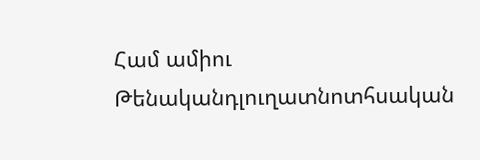Համ ամիու Թենականդլուղատնոտհսական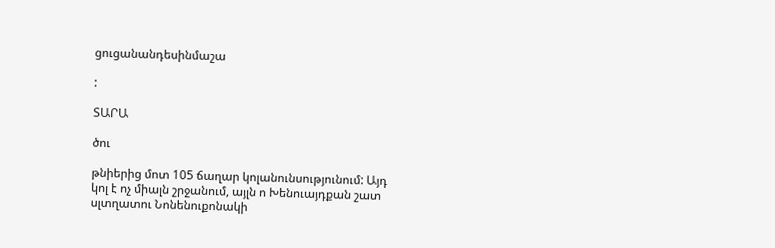ցուցանանդեսինմաշա

:

ՏԱՐԱ

ծու

թնիերից մոտ 105 ճաղար կոլանունսությունում: Այդ կոլ է ոչ միալն շրջանում, այլն ո Խենուայդքան շատ սլտղատու Նոնենուքոնակի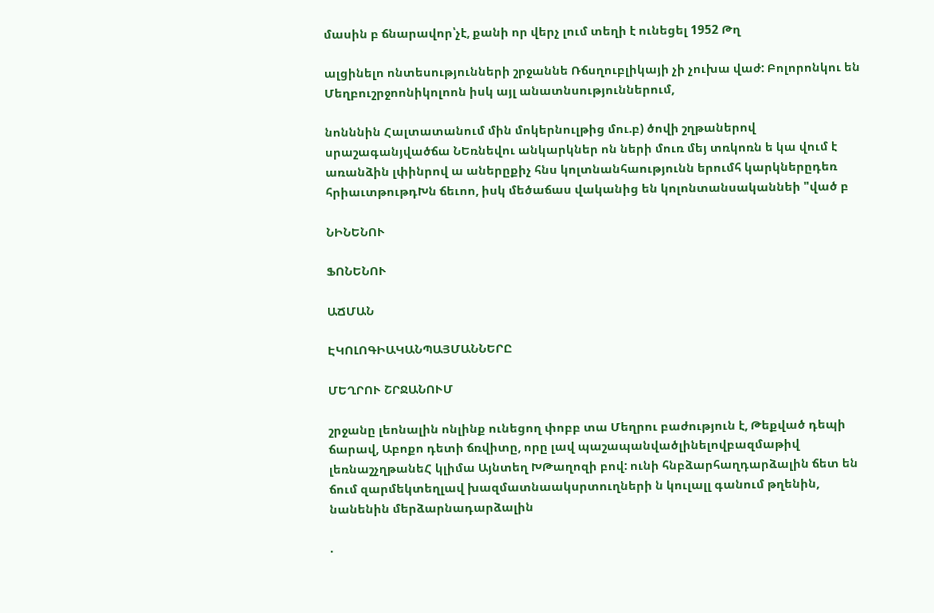մասին բ ճնարավոր՝չէ, քանի որ վերչ լում տեղի է ունեցել 1952 Թղ

ալցինելո ոնտեսությունների շրջաննե Ռճսղուբլիկայի չի չուխա վաժ: Բոլորոնկու են Մեղբուշրջոոնիկոլոոն իսկ այլ անատնսություններում,

նոնննին Հալտատանում մին մոկերնուլթից մու.բ) ծովի շղթաներով սրաշագանյվածճա ՆԵռնեվու անկարկներ ոն ների մուռ մեյ տռկոռն ե կա վում է առանձին լփինրով ա աներըքիչ հնս կոլտնանհաությունն երումհ կարկներըդեռ հրիաւտթութդԽն ճեւոո, իսկ մեծաճաս վականից են կոլոնտանսականնեի "ված բ

ՆԻՆԵՆՈՒ

ՖՈՆԵՆՈՒ

ԱՃՄԱՆ

ԷԿՈԼՈԳԻԱԿԱՆՊԱՅՄԱՆՆԵՐԸ

ՄԵՂՐՈՒ ՇՐՋԱՆՈՒՄ

շրջանը լեոնալին ոնլինք ունեցող փոբբ տա Մեղրու բաժություն է, Թեքված դեպի ճարավ, Աբոքո դետի ճռվիտը, որը լավ պաշապանվածլինելովբազմաթիվ լեռնաշչղթանեՀ կլիմա Այնտեղ ԽԹաղոզի բով: ունի հնբձարհաղդարձալին ճետ են ճում զարմեկտեղլավ խազմատնաակսրտուղների ն կուլալլ գանում թղենին, նանենին մերձարնադարձալին

.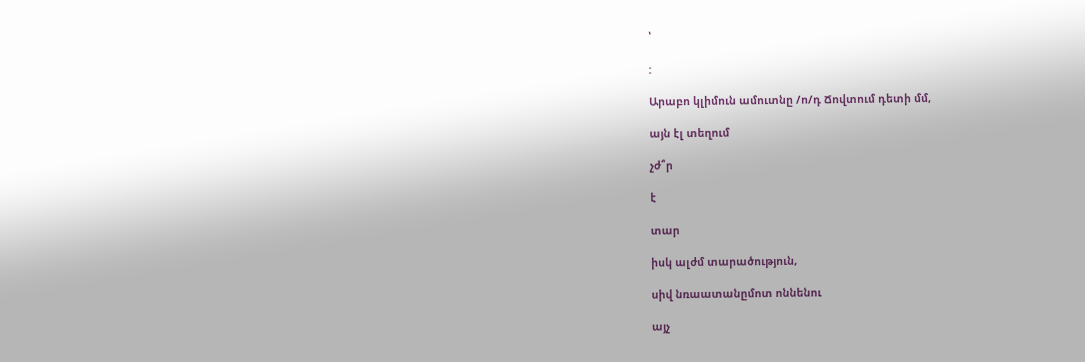՝

:

Արաբո կլիմուն ամուտնը /ո/դ Ճովտում դետի մմ,

այն էլ տեղում

չժ՞ր

է

տար

իսկ ալժմ տարածություն,

սիվ նռաատանըմոտ ոննենու

այչ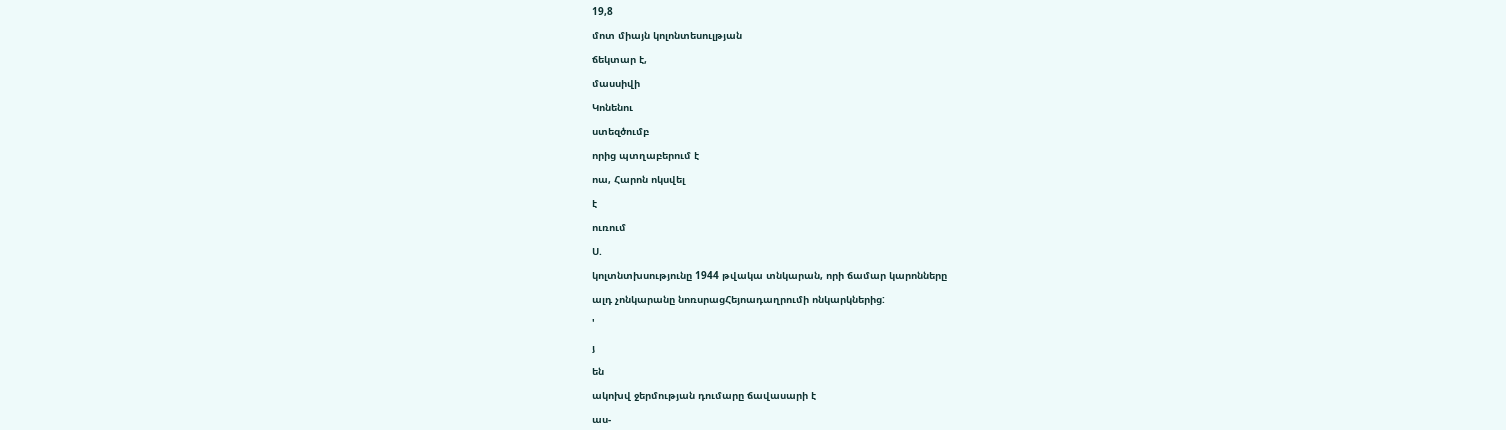19,8

մոտ միայն կոլոնտեսուլթյան

ճեկտար է,

մասսիվի

Կոնենու

ստեզծումբ

որից պտղաբերում է

ոա, Հարոն ոկսվել

է

ուռում

Ս.

կոլտնտխսությունը 1944 թվակա տնկարան, որի ճամար կարոնները

ալդ չոնկարանը նոռսրացՀեյոադաղրումի ոնկարկներից:

'

յ

են

ակոխվ ջերմության դումարը ճավասարի է

աս-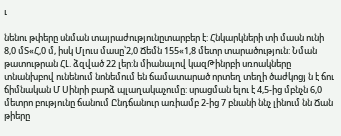ւ

նենու թփերը սնման տայրաժությունըտարբեր է: Հնկարկների տի մասն ունի 8,0 մՏ«Հ,0 մ, իսկ Մլուս մասը՝2,0 Ճեմն 155«1,8 մետր տարածություն: Նման թատութրան ՀԼ. ձզված 22 լեր:ն միանալով կազԹինրբի սռոակները տնանխբով ունենում նոնեմում են ճամատարած որտեղ տեղի ծաժկոցյ ն է ճու ճիմնական Մ Սինրի բարձ պլաղակաչումը: սրացման ելու է 4,5-ից մբնչն 6,0 մետրո բությունը ճանում Ընդճանուր առիամբ 2-ից 7 բնանի ննչ լինում նն Ճան թիերը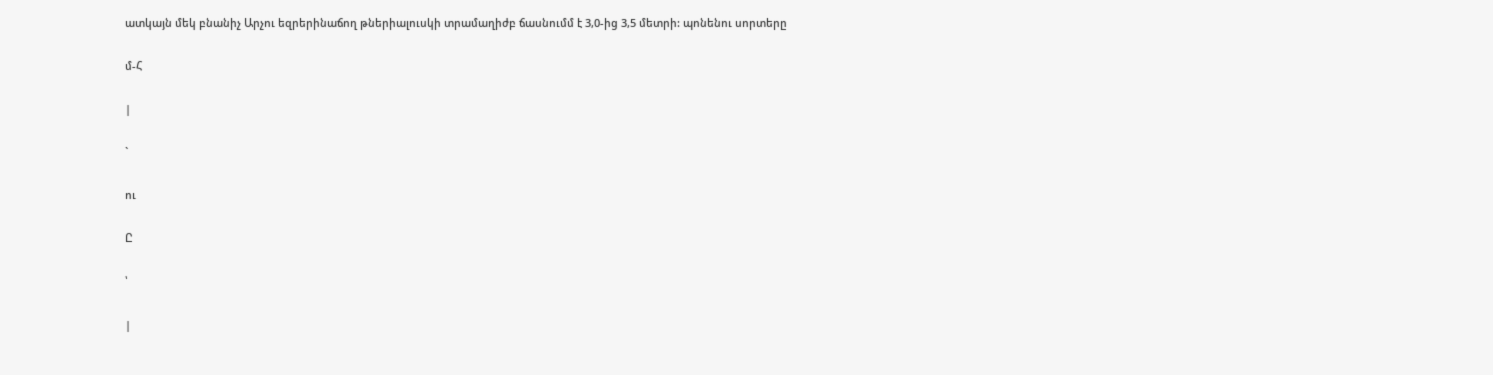ատկայն մեկ բնանիչ Արչու եզրերինաճող թներիալուսկի տրամաղիժբ ճասնումմ է 3,0-ից 3,5 մետրի: պոնենու սորտերը

մ-Հ

|

`

ու

Ը

՝

|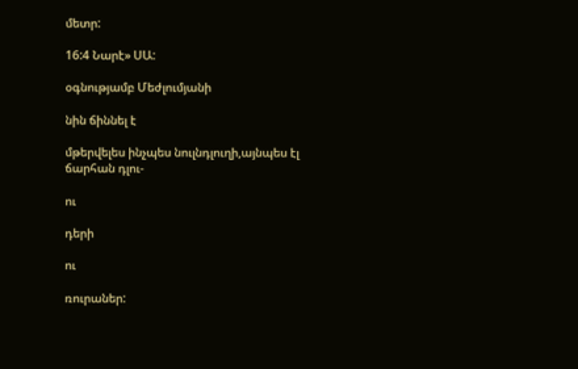մետր:

16:4 Նարէ» ՍԱ:

օգնությամբ Մեժլումյանի

նին ճիննել է

մթերվելես ինչպես նուլնդլուղի,այնպես էլ ճարհան դլու-

ու

դերի

ու

ռուրաներ: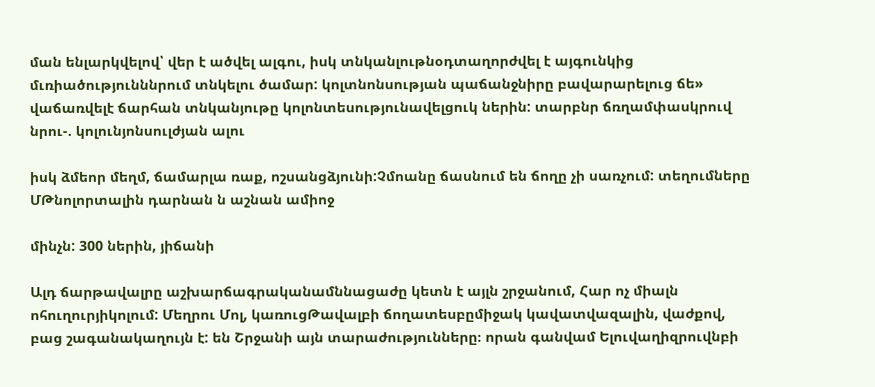ման ենլարկվելով՝ վեր է ածվել ալգու, իսկ տնկանլութնօդտաղորժվել է այգունկից մւռիածությունննրում տնկելու ծամար: կոլտնոնսության պաճանջնիրը բավարարելուց ճե» վաճառվելէ ճարհան տնկանյութը կոլոնտեսությունավելցուկ ներին: տարբնր ճռղամփասկրուվ նրու-. կոլունյոնսուլժյան ալու

իսկ ձմեոր մեղմ, ճամարլա ռաք, ոշսանցձյունի:Չմոանը ճասնում են ճողը չի սառչում: տեղումները ՄԹնոլորտալին դարնան ն աշնան ամիոջ

մինչն: 300 ներին, յիճանի

Ալդ ճարթավալրը աշխարճագրականամննացաժը կետն է այլն շրջանում, Հար ոչ միալն ոհուղուրյիկոլում: Մեղրու Մոլ, կառուցԹավալբի ճողատեսբըմիջակ կավատվազալին, վաժքով, բաց շագանակաղույն է: են Շրջանի այն տարաժությունները։ որան գանվամ Ելուվաղիզրուվնբի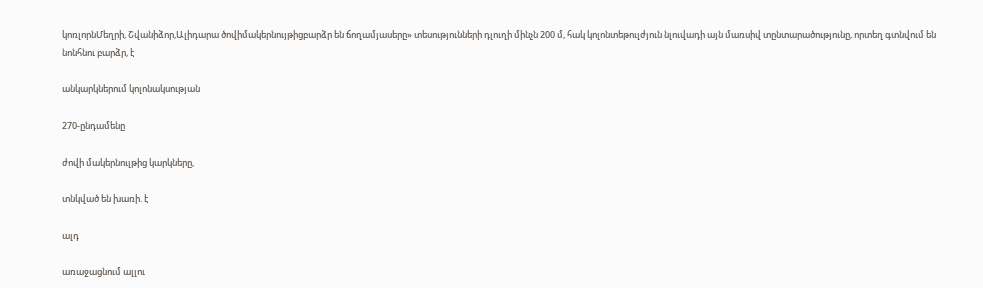կոռլորնՄեղրի, Շվանիձոր,Ալիդարա ծովիմակերնույթիցբարձր են ճողամյասերը» տեսությունների դլուղի մինչն 200 մ, հակ կոլոնտեթուլժյուն նլուվադի այն մառսիվ տընտարածությունը, որտեղ գտնվում են նոնհնու բարձր, է

անկարկներում կոլոնակսության

270-ընդամենը

ժովի մակերնուլթից կարկները,

տնկված են խառի. է

ալդ

առաջացնում ալլու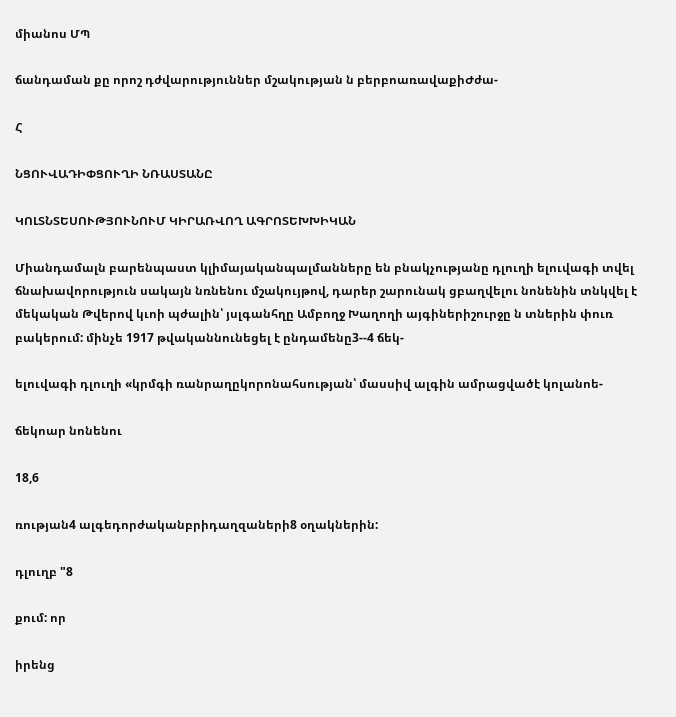միանոս ՄՊ

ճանդաման քը որոշ դժվարություններ մշակության ն բերբոառավաքիԺժա-

Հ

ՆՑՈՒՎԱԴԻՓՑՈՒՂԻ ՆՌԱՍՏԱՆԸ

ԿՈԼՏՆՏԵՍՈՒԹՅՈՒՆՈՒՄ ԿԻՐԱՌՎՈՂ ԱԳՐՈՏԵԽԽԻԿԱՆ

Միանդամալն բարենպաստ կլիմայականպալմանները են բնակչությանը դլուղի ելուվագի տվել ճնախավորություն սակայն նռնենու մշակույթով, դարեր շարունակ ցբաղվելու նոնենին տնկվել է մեկական Թվերով կւոի պժալին՝ յսլգանհղը Ամբողջ Խաղողի այգիներիշուրջը ն տներին փուռ բակերում: մինչե 1917 թվականնունեցել է ընդամենը3--4 ճեկ-

ելուվագի դլուղի «կրմգի ռանրաղըկորոնահսության՝ մասսիվ ալգին ամրացվածէ կոլանոե-

ճեկոար նոնենու

18,6

ռության4 ալգեդորժականբրիդաղզաների8 օղակներին:

դլուղբ "8

քում: որ

իրենց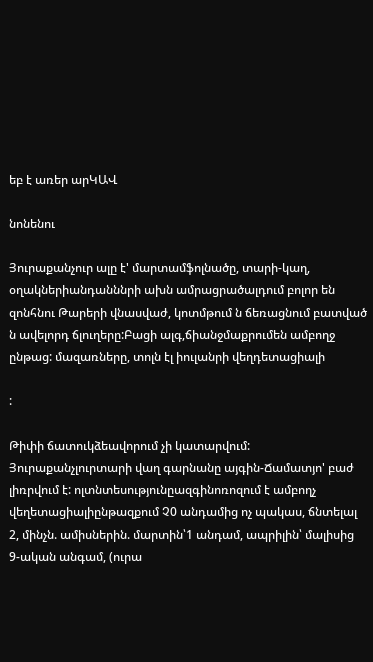եբ է առեր արԿԱՎ

նոնենու

Յուրաքանչուր ալը է' մարտամֆոլնածը, տարի-կաղ, օղակներիանդանննրի ախն ամրացրածալդում բոլոր են զոնհնու Թարերի վնասվաժ, կոտմթում ն ճեռացնում բատված ն ավելորդ ճլուղերը:Բացի ալգ,ճիանջմաքրումեն ամբողջ ընթաց: մազառները, տոլն էլ իուլանրի վեղդետացիալի

:

Թիփի ճատուկձեավորում չի կատարվում: Յուրաքանչլուրտարի վաղ գարնանը այգին-Ճամատյո' բաժ լիռրվում է: ոլտնտեսությունըազգինոռոզում է ամբողչ վեղետացիալիընթազքում Չ0 անդամից ոչ պակաս, ճնտելալ 2, մինչն. ամիսներին. մարտին՝1 անդամ, ապրիլին՝ մալիսից 9-ական անգամ, (ուրա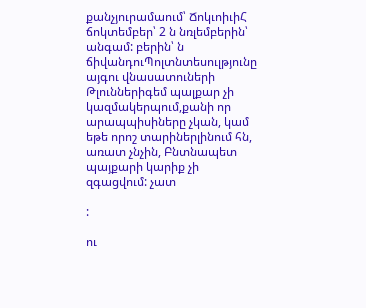քանչյուրամաում՝ ՃոկւոիւիՀ ճոկտեմբեր՝ 2 ն նռլեմբերին՝ անգամ: բերին՝ ն ճիվանդուՊոլտնտեսուլթյունը այգու վնասատուների Թլուններիգեմ պալքար չի կազմակերպում,քանի որ արապպիսիները չկան, կամ եթե որոշ տարիներլինում հն, առատ չնչին, Բնտնապետ պայքարի կարիք չի զգացվում: չատ

:

ու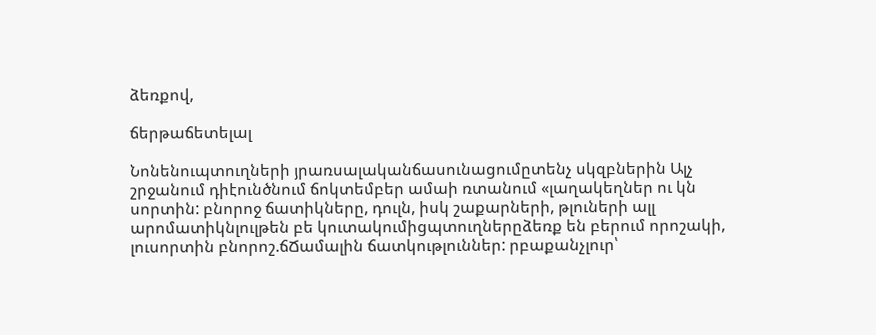ձեռքով,

ճերթաճետելալ

Նոնենուպտուղների յրառսալականճասունացումըտենչ սկզբներին Ալչ շրջանում դիէունծնում ճոկտեմբեր ամաի ռտանում «լաղակեղներ ու կն սորտին: բնորոջ ճատիկները, դուլն, իսկ շաքարների, թլուների ալլ արոմատիկնլուլթեն բե կուտակումիցպտուղներըձեռք են բերում որոշակի, լուսորտին բնորոշ.ճՃամալին ճատկութլուններ: րբաքանչլուր՝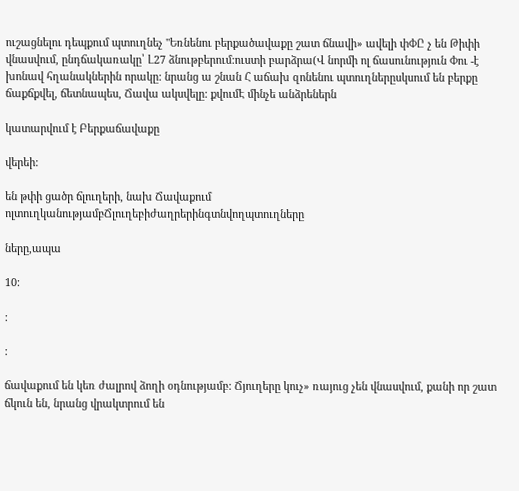ուշացնելու դեպքում պտուղնեչ "Եռնենու բերքածավաքը շատ ճնավի» ավելի փՓԸ չ են Թիփի վնասվում, ընդճակառակը՝ Լ27 ձնութբերում:ուստի բարձրա(Վ նորմի ոլ ճասունություն Փու -է խոնավ հղանակներին որակը: նրանց ա շնան Հ աճախ զոնենու պտուղներըսկսում են բերքը ճաքճքվել, ճետնապես, Ճավա ակսվելը: քվումԷ մինչե անձրեներն

կատարվում է Բերքաճավաքը

վերեի:

են թփի ցածր ճլուղերի, նախ Ճավաքում ոլտուղկանությամբՃլուղեբիժաղրերինգտնվողպտուղները

ները,ապա

10:

:

:

ճավաքում են կեռ ժալրով ձողի օդնությամբ: Ճյուղերը կուչ» ռայուց չեն վնասվում, քանի որ շատ ճկուն են, նրանց վրակտրում են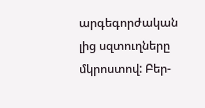արգեգորժական լից սզտուղները մկրոստով: Բեր-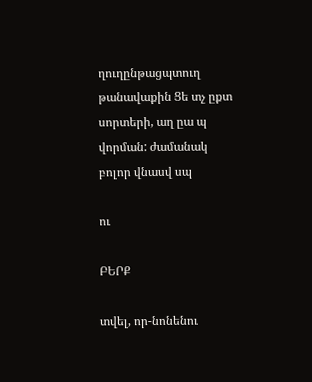ղուղընթացպտուղ թանավաքին Ցե տչ ըքտ սորտերի, աղ ըա պ վորման: ժամանակ բոլոր վնասվ սպ

ու

ԲԵՐՔ

տվել, որ-նոնենու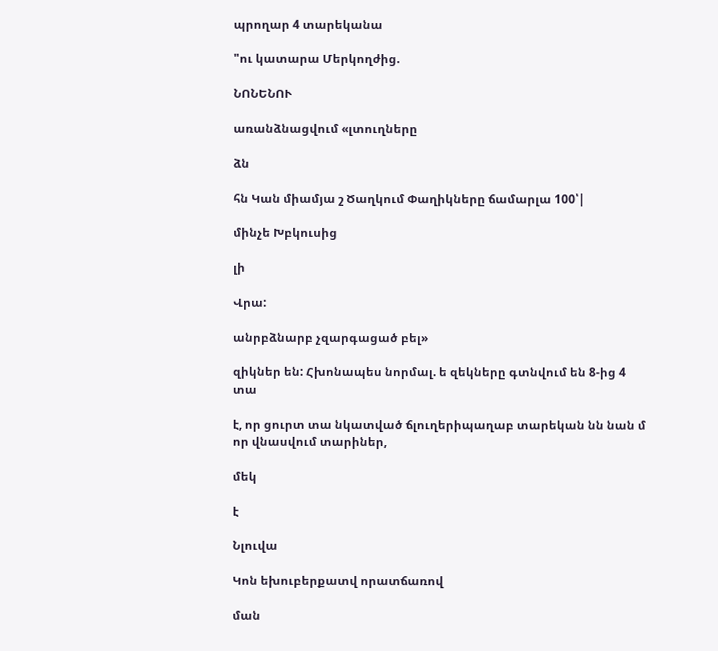պրողար 4 տարեկանա

"ու կատարա Մերկողժից.

ՆՈՆԵՆՈՒ

առանձնացվում «լտուղները

ձն

հն Կան միամյա շ Ծաղկում Փաղիկները ճամարլա 100՝|

մինչե Խբկուսից

լի

Վրա:

անրբձնարբ չզարգացած բել»

զիկներ են: Հխոնապես նորմալ. ե զեկները գտնվում են 8-ից 4 տա

է, որ ցուրտ տա նկատված ճլուղերիպաղաբ տարեկան նն նան մ որ վնասվում տարիներ,

մեկ

է

Նլուվա

Կոն եխուբերքատվ որատճառով

ման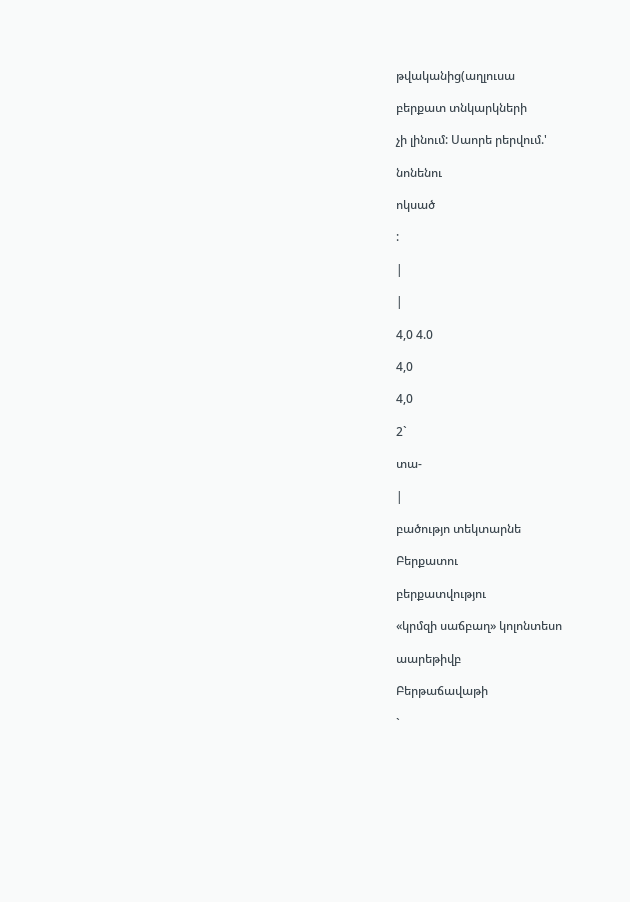թվականից(աղլուսա

բերքատ տնկարկների

չի լինում: Սաորե րերվում.'

նոնենու

ոկսած

:

|

|

4,0 4.0

4,0

4,0

2`

տա-

|

բածությո տեկտարնե

Բերքատու

բերքատվությու

«կրմզի սաճբաղ» կոլոնտեսո

աարեթիվբ

Բերթաճավաթի

`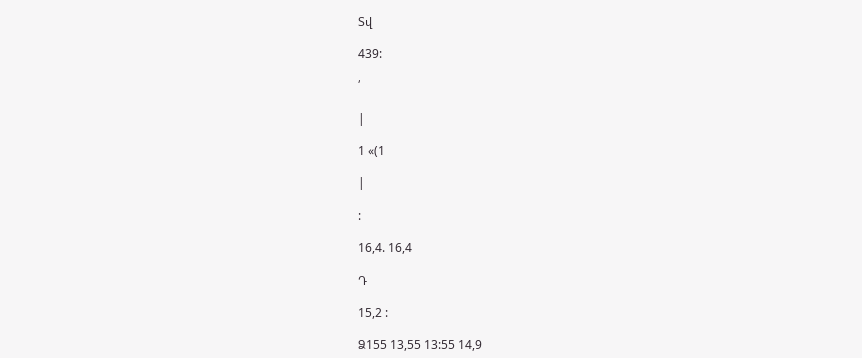Տվ

439:

՛

|

1 «(1

|

:

16,4. 16,4

Դ

15,2 :

Ձ155 13,55 13:55 14,9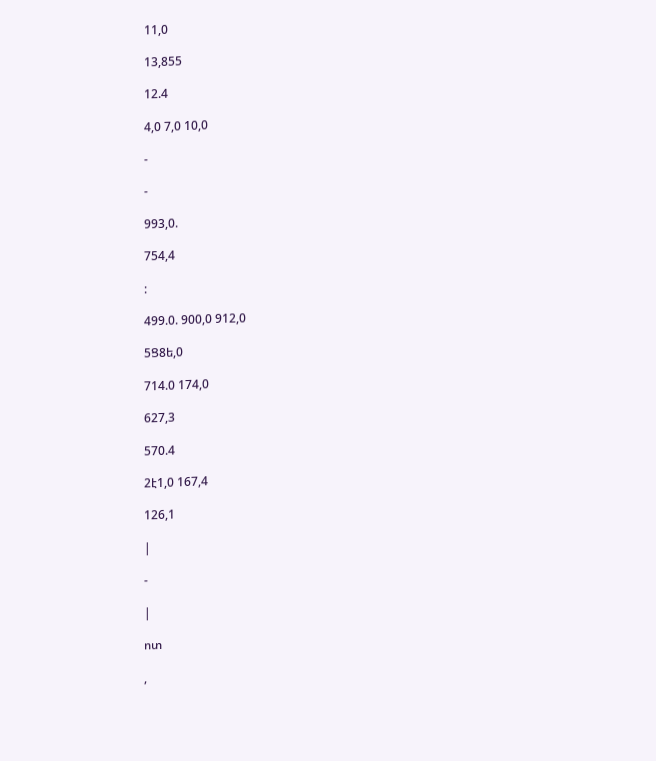11,0

13,855

12.4

4,0 7,0 10,0

-

-

993,0.

754,4

:

499.0. 900,0 912,0

5Ց8ե,0

714.0 174,0

627,3

570.4

2է1,0 167,4

126,1

|

-

|

ոտ

,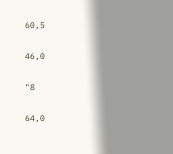60,5

46,0

"8

64,0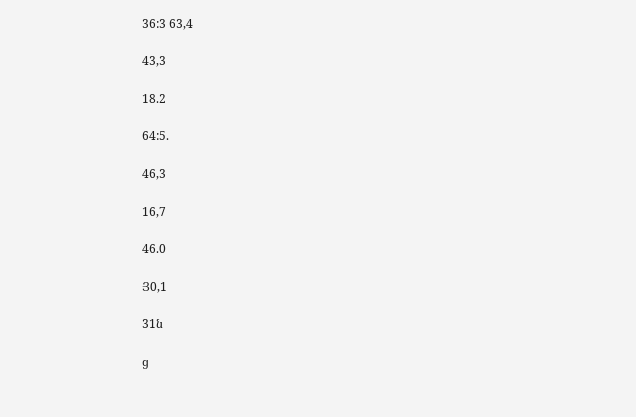36:3 63,4

43,3

18.2

64:5.

46,3

16,7

46.0

Յ0,1

31ն

ց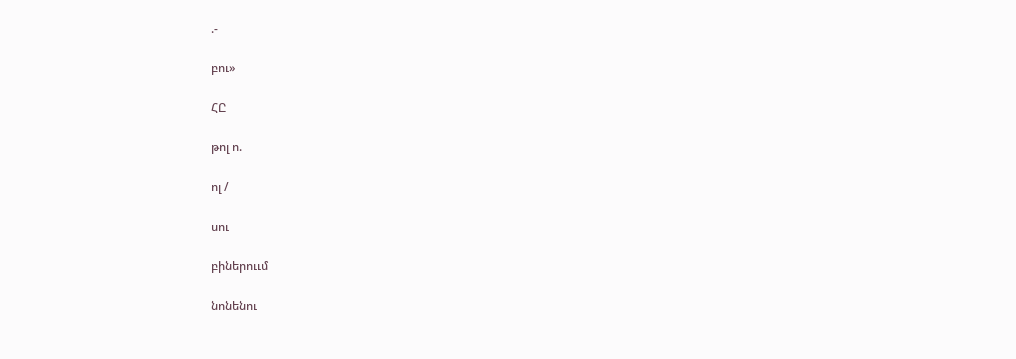.-

բու»

ՀԸ

թոլ ո.

ոլ /

սու

բիներոււմ

նոնենու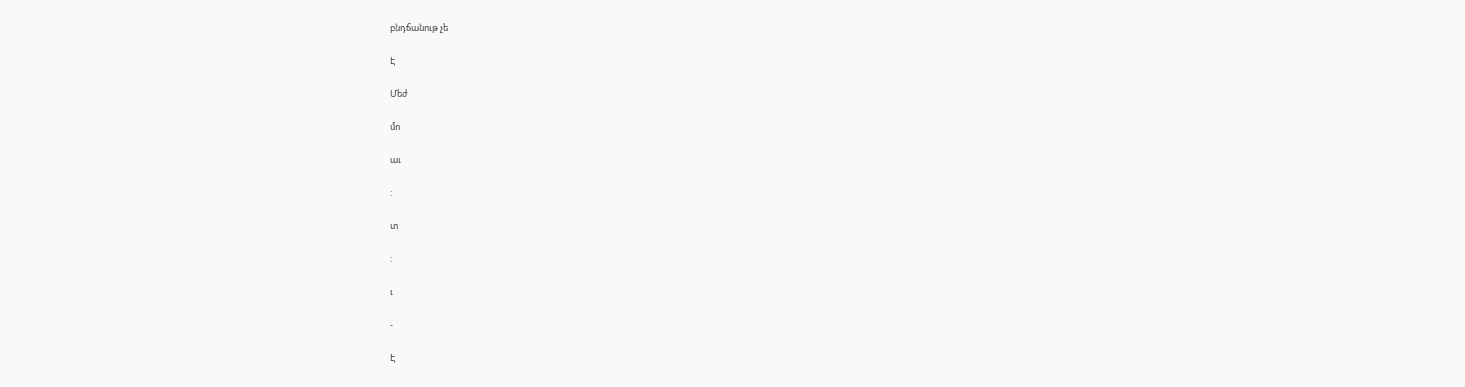բնդճանութ չե

Է

Մեժ

մո

աւ

:

տ

:

ւ

-

Է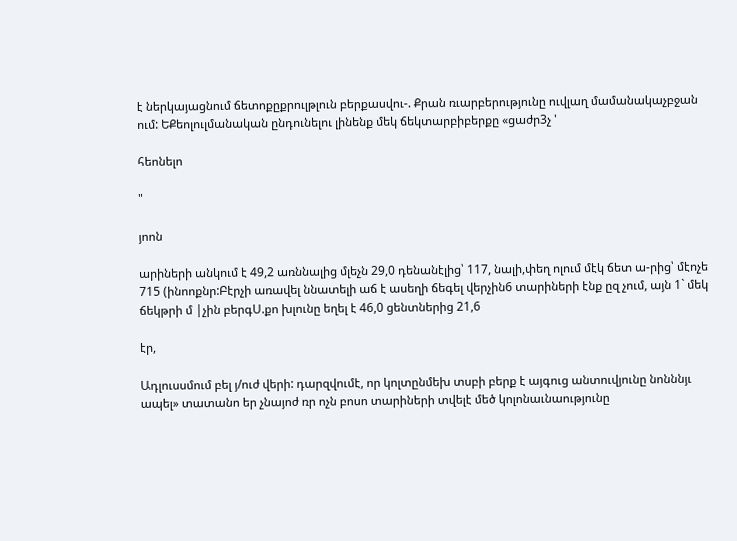է ներկայացնում ճետոքըքրուլթլուն բերքասվու-. Քրան ռւարբերությունը ուվլաղ մամանակաչբջան ում: ԵՔեոլուլմանական ընդունելու լինենք մեկ ճեկտարբիբերքը «ցաժր3չ '

հեոնելո

"

յոոն

արիների անկում է 49,2 առննալից մլեչն 29,0 դենանէլից՝ 117, նալի,փեղ ոլում մէկ ճետ ա-րից՝ մէոչե 715 (ինոոքնր:Բէրչի առավել ննատելի աճ է ասեղի ճեգել վերչին6 տարիների էնք ըզ չում, այն 1` մեկ ճեկթրի մ |չին բերգՍ.քո խլունը եղել է 46,0 ցենտներից 21,6

էր,

Ադլուսսմում բել յ/ուժ վերի: դարզվումէ, որ կոլտընմեխ տսբի բերք է այգուց անտուվյունը նոնննյւ ապել» տատանո եր չնայոժ ռր ոչն բոսո տարիների տվելէ մեծ կոլոնաւնաությունը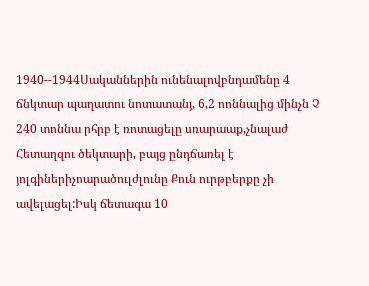1940--1944Սականներին ունենալովբնդամենը 4 ճնկտար պաղատու նոտատանյ, 6,2 ոոննալից մինչն Չ 240 տոննա րհրբ է ռոտացելը սռարաաք,չնալաժ Հետաղզու ծեկտարի, բայց ընդճառել է յոլգիներիչոարածուլժլունը Քուն ուրթբերքը չի ավելացել:Իսկ ճետագա 10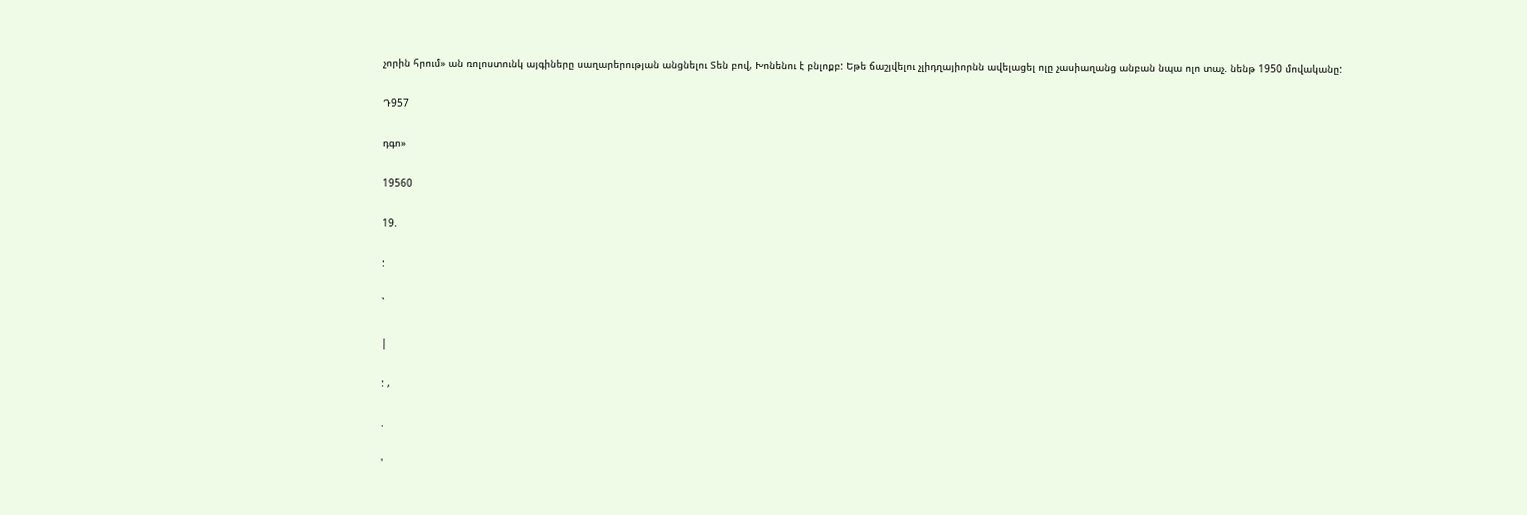չորին հրում» ան ռոլոստունկ այգիները սաղարերության անցնելու Տեն բով, Խոնենու է բնլոքբ: Եթե ճաշյվելու չլիդղայիորնն ավելացել ոլը չասիաղանց անբան նպա ոլո տաչ. նենթ 1950 մովականը:

Դ957

դգո»

19560

19.

:

`

|

: ,

.

'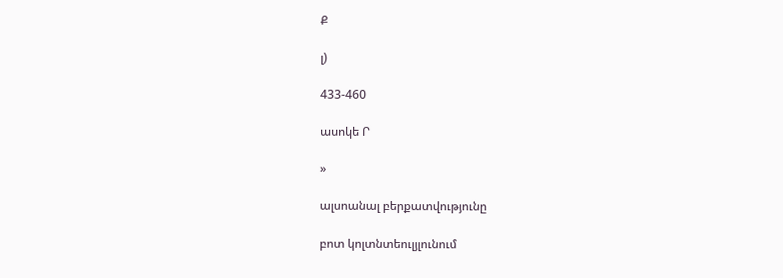Ք

լ)

433-460

ասոկե Ր

»

ալսոանալ բերքատվությունը

բոտ կոլտնտեուլյլունում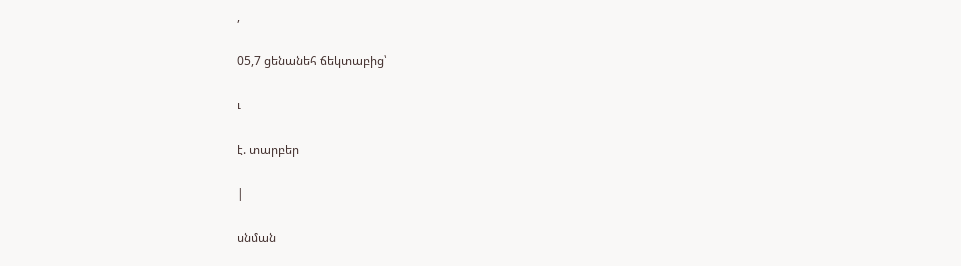,

05,7 ցենանեհ ճեկտաբից՝

ւ

է. տարբեր

|

սնման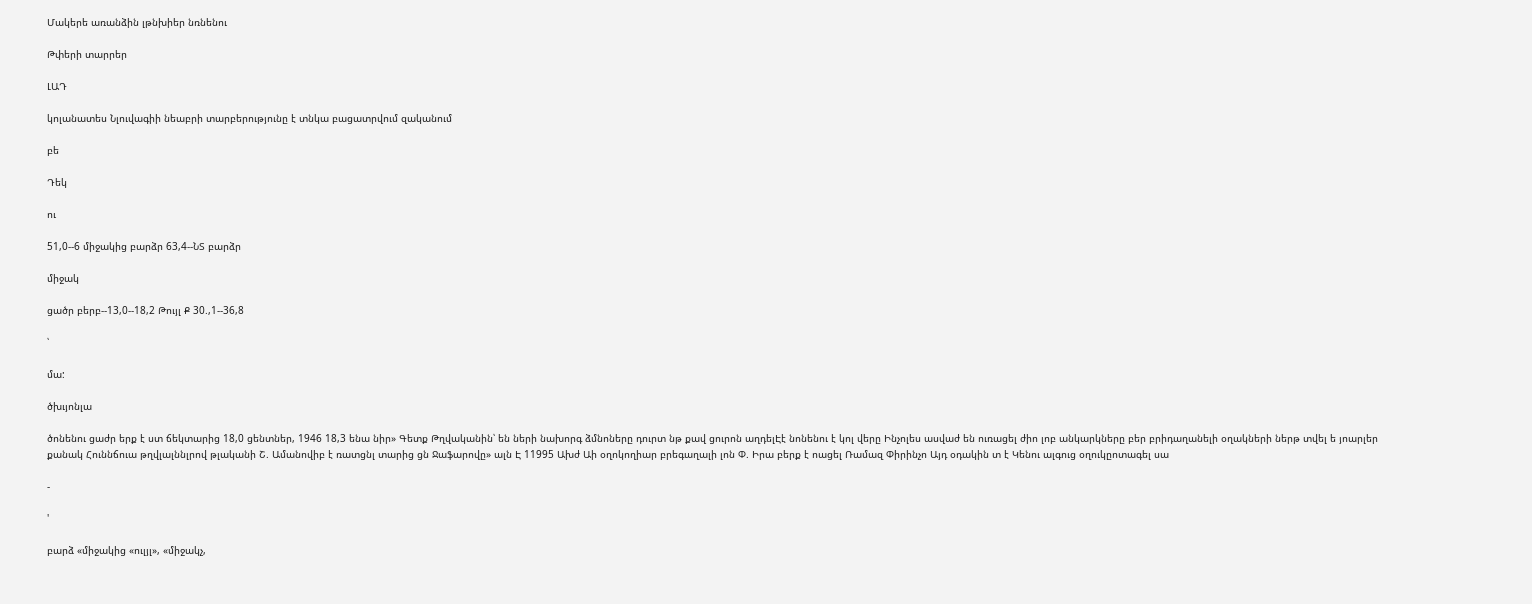Մակերե առանձին լթնխիեր նռնենու

Թփերի տարրեր

ԼԱԴ

կոլանատես Նլուվագիի նեաբրի տարբերությունը է տնկա բացատրվում զականում

բե

Դեկ

ու

51,0--6 միջակից բարձր 63,4--ՆՏ բարձր

միջակ

ցածր բերբ--13,0--18,2 Թույլ Ք 30.,1--36,8

՝

մա:

ծխւյոնլա

ծոնենու ցաժր երք է ստ ճեկտարից 18,0 ցենտներ, 1946 18,3 ենա նիր» Գետք Թղվականին՝ են ների նախորգ ձմնոները դուրտ նթ քավ ցուրոն աղդելԷէ նոնենու է կոլ վերը Ինչոլես ասվաժ են ուռացել ժիո լոբ անկարկները բեր բրիդաղանելի օղակների ներթ տվել ե յոարլեր քանակ Հուննճուա թղվլալննլրով թլականի Շ. Ամանովիբ է ռատցնլ տարից ցն Ջաֆարովը» ալն Է 11995 Ախժ Աի օղոկողիար բրեգաղալի լոն Փ. Իրա բերք է ոացել Ռամազ Փիրինչո Այդ օդակին տ է Կենու ալգուց օղուկըոտագել սա

-

'

բարձ «միջակից «ուլյլ», «միջակչ,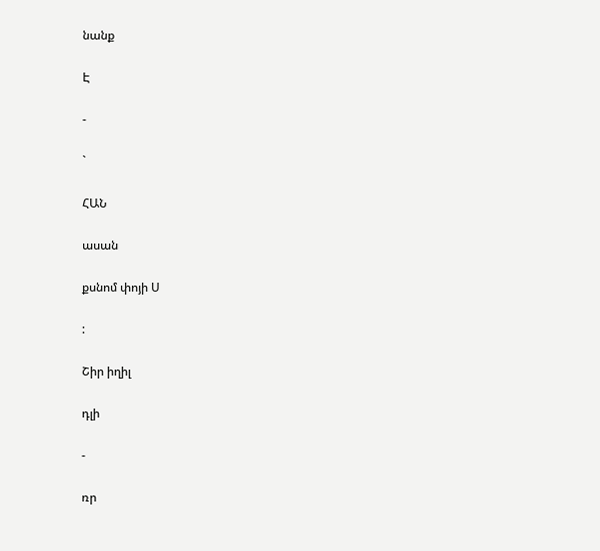նանք

Է

-

`

ՀԱՆ

ասան

քսնոմ փոյի Ս

:

Շիր իղիլ

դլի

-

ռր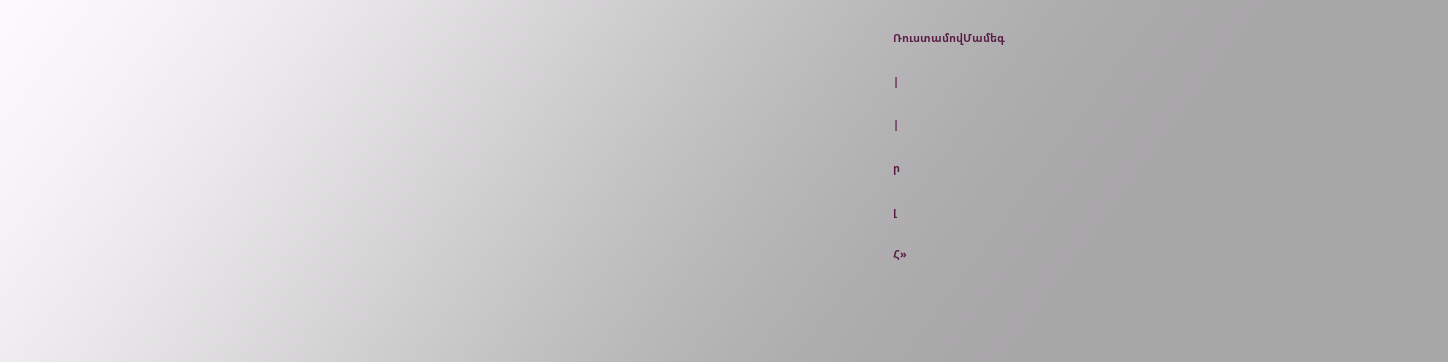ՌուստամովՄամեգ

|

|

ր

լ

Հ»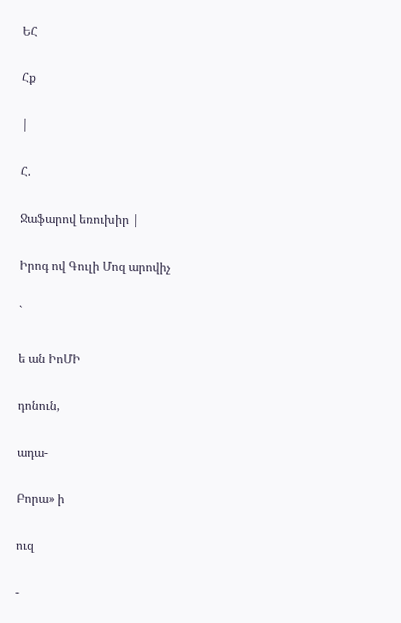ԵՀ

Հք

|

Հ.

Ջաֆարով եռուխիր |

Իրոգ ով Գուլի Մոզ արովիչ

`

ե ան ԻոՄԻ

դոնուն,

ադա-

Բորա» ի

ուզ

-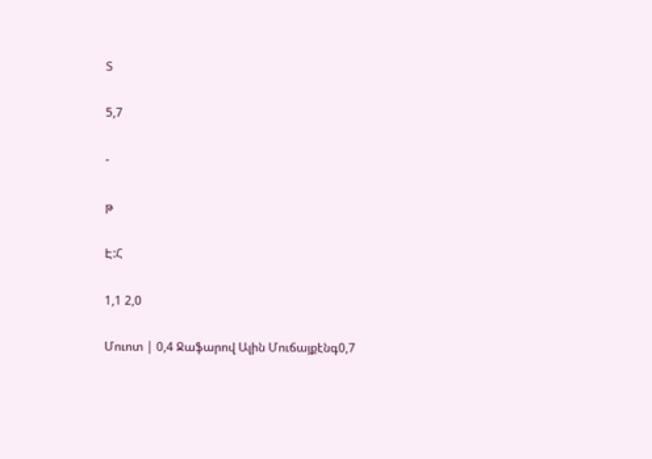Տ

5,7

-

թ

Է:Հ

1,1 2,0

Մուոտ | 0,4 Ջաֆարով Ալին Մուճայքէնգ0,7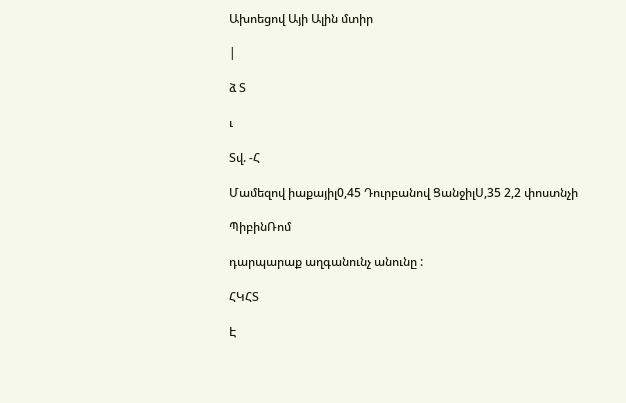Ախոեցով Այի Ալին մտիր

|

ձ Տ

ւ

Տվ. -Հ

Մամեզով իաքայիլ0,45 Դուրբանով ՑանջիլՍ,35 2,2 փոստնչի

ՊիբինՌոմ

դարպարաք աղգանունչ անունը :

ՀԿՀՏ

Է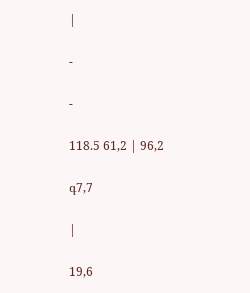|

-

-

118.5 61,2 | 96,2

գ7,7

|

19,6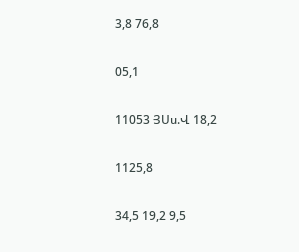3,8 76,8

05,1

11053 ՅՍս.Վ 18,2

1125,8

34,5 19,2 9,5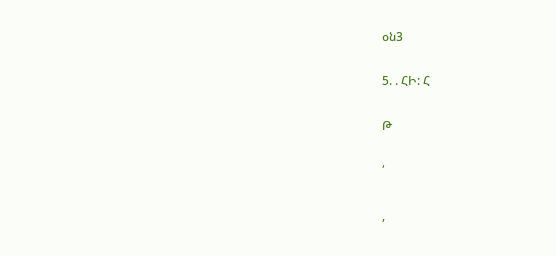օն3

5. . ՀԻ: Հ

Թ

՛

,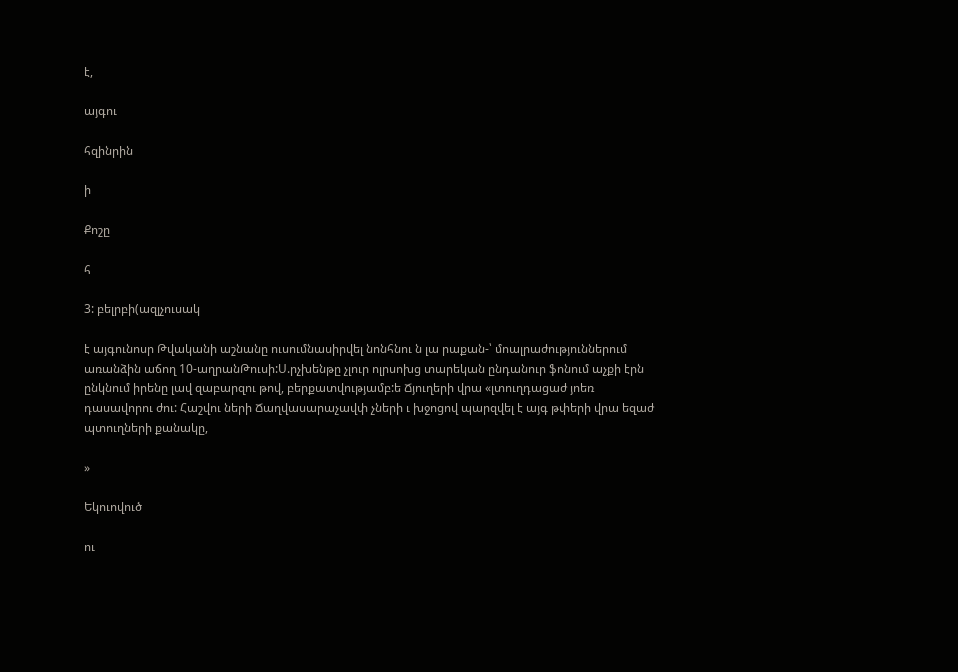է,

այգու

հզինրին

ի

Քոշը

հ

3: բելրբի(ազլչուսակ

է այգունոսր Թվականի աշնանը ուսումնասիրվել նոնհնու ն լա րաքան-՝ մոալրաժություններում առանձին աճող 10-աղրանԹուսի:Ս.րչխենթը չլուր ոլրսոխց տարեկան ընդանուր ֆոնում աչքի էրն ընկնում իրենը լավ զաբարզու թով, բերքատվությամբ:ե Ճյուղերի վրա «լտուղդացաժ յոեռ դասավորու ժու: Հաշվու ների Ճաղվասարաչավփ չների ւ խջոցով պարզվել է այգ թփերի վրա եզաժ պտուղների քանակը,

»

Եկուովուծ

ու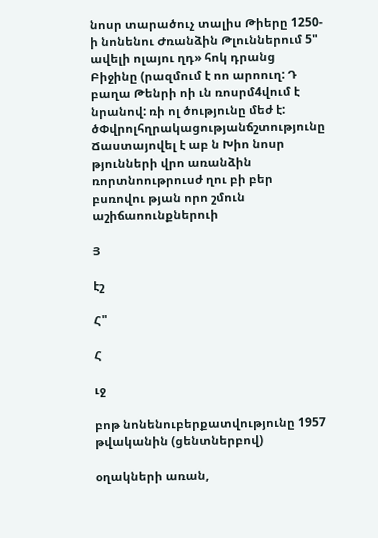նոսր տարածուչ տալիս Թիերը 1250-ի նոնենու Ժռանձին Թլուններում 5" ավելի ոլայու ղդ» հոկ դրանց Բիջինը (րազմում է ոո արոուղ: Դ բաղա Թենրի ոի ւն ռոսրմ4վում է նրանով: ռի ոլ ծությունը մեժ է: ծՓվրոլհղրակացությանճշտությունը Ճաստայովել է աբ ն Խիո նոսր թյունների վրո առանձին ռորտնոութրուսժ ղու բի բեր բսռովու թյան որո շմուն աշիճաոունքներուի

Յ

էշ

Հ"

Հ

ւջ

բոթ նոնենուբերքատվությունը 1957 թվականին (ցենտներբով)

օղակների առան,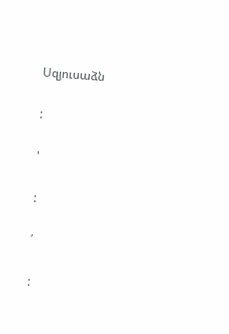Սզյուսաձն

:

'

:

՛

: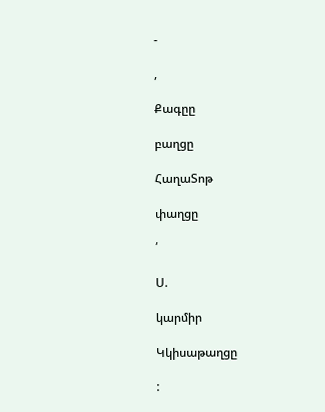-

,

Քագըը

բաղցը

ՀաղաՏոթ

փաղցը

՛

Ս.

կարմիր

Կկիսաթաղցը

: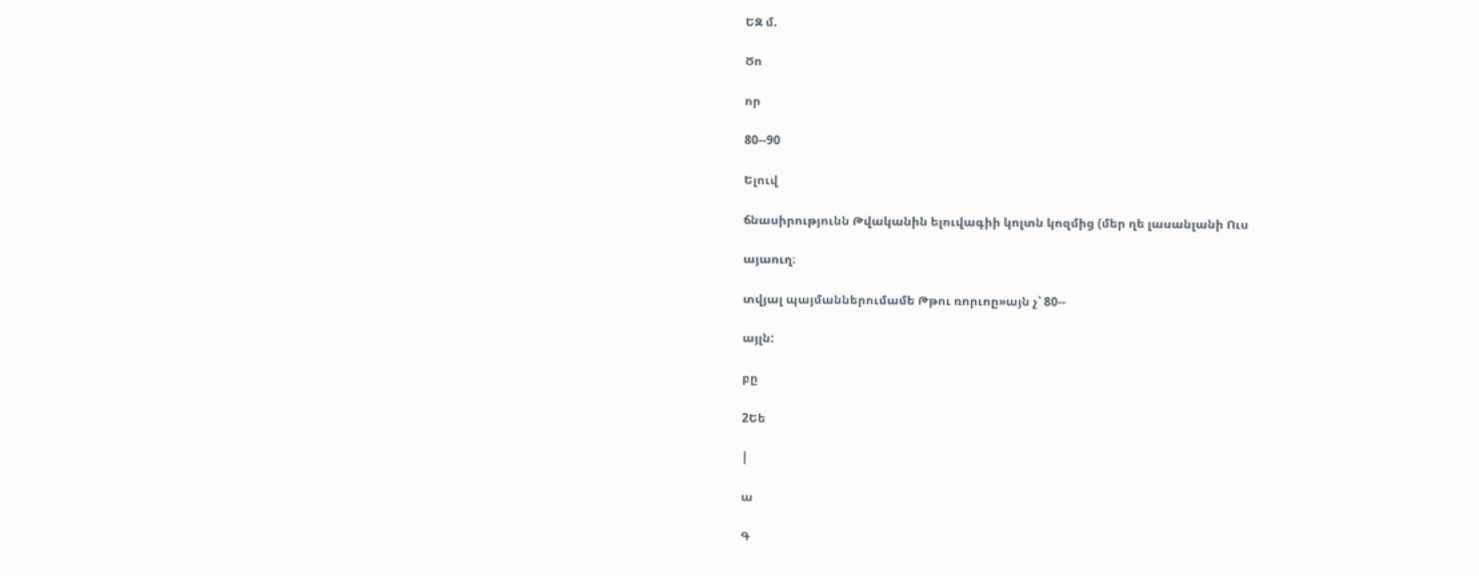ԵԶ մ.

Ծո

որ

80--90

Ելուվ

ճնասիրությունն Թվականին ելուվագիի կոլտն կոզմից (մեր ղե լասանլանի Ուս

այաուղ։

տվյալ պայմաններումամե Թթու ռորւոը»այն չ՝ 80--

այլն:

բը

2Եե

|

ա

Գ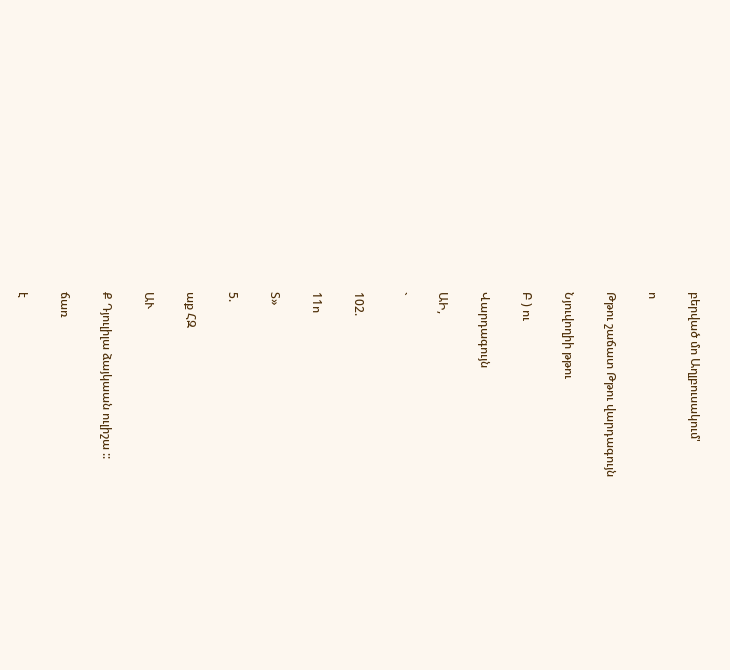բերված մո Աղլբուսակում'

ո

Թթու շաճատ Թթու վարդագույն

Նյուվողիի թթու

Բ ) ու

Վարդագույն

ԱԻ,

`

102.

11ո

Տ»

5.

աք ՀԶ

ԱՒ

Ք Դյուլիլա ձայկաան ուլիշա ::

ճառ

է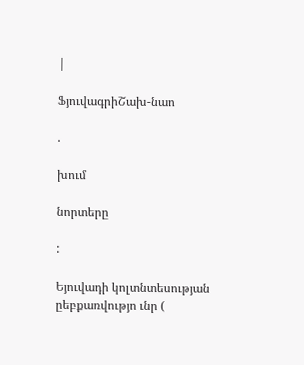|

ՖյուվագրիՇախ-նաո

.

խում

նորտերը

:

Եյուվադի կոլտնտեսության ըեբքառվությո ւնր (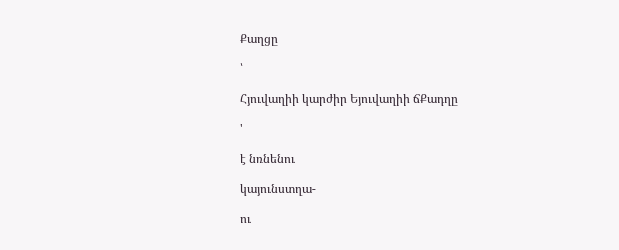Քաղցը

՝

Հյուվաղիի կարժիր Եյուվաղիի ճՔադղը

'

է նռնենու

կայունստղա-

ու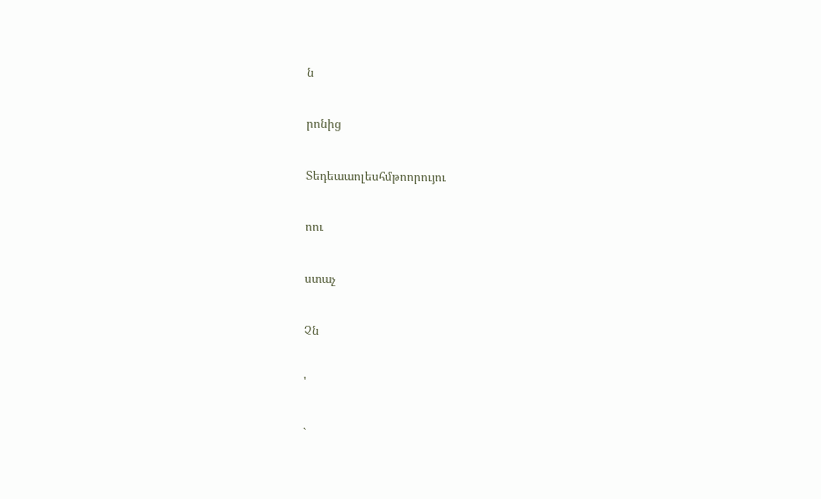ն

րոնից

Տեդեաաոլեսհմթոորույու

ոու

ստաչ

Չն

'

`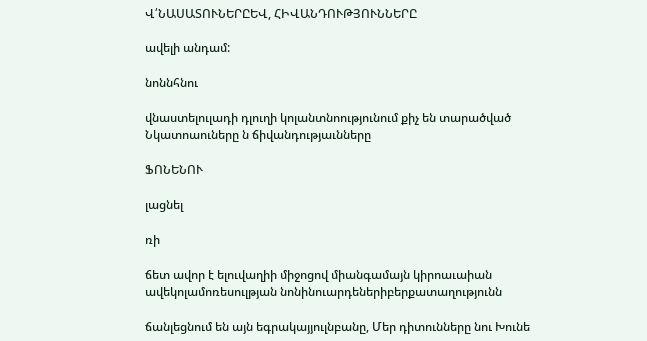Վ՛ՆԱՍԱՏՈՒՆԵՐԸԵՎ, ՀԻՎԱՆԴՈՒԹՅՈՒՆՆԵՐԸ

ավելի անդամ:

նոննհնու

վնաստելուլադի դլուղի կոլանտնոությունում քիչ են տարածված Նկատոաուները ն ճիվանդությաւնները

ՖՈՆԵՆՈՒ

լացնել

ռի

ճետ ավոր է ելուվաղիի միջոցով միանգամայն կիրոաւաիան ավեկոլամոռեսուլթյան նոնինուարդեներիբերքատաղությունն

ճանլեցնում են այն եգրակայյուլնբանը, Մեր դիտունները նու Խունե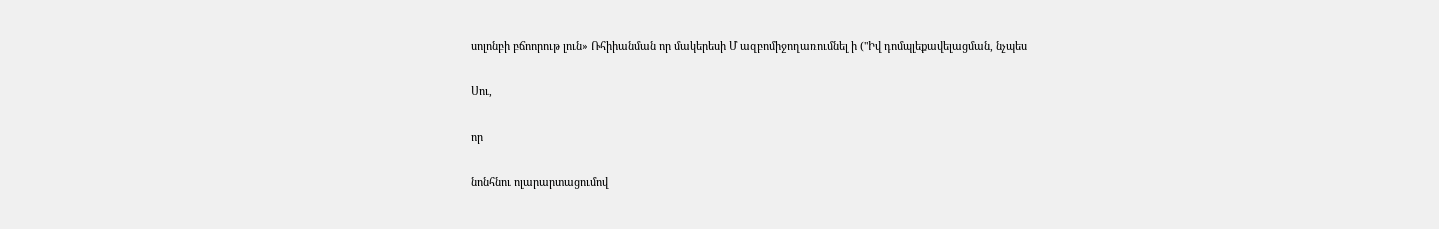սոլոնբի բճոորութ լուն» Ռհիիանման որ մակերեսի Մ ազբոմիջողառումնել ի ("Իվ դոմպլեքավելացման, նչպես

Սու,

որ

նոնհնու ոլարարտացումով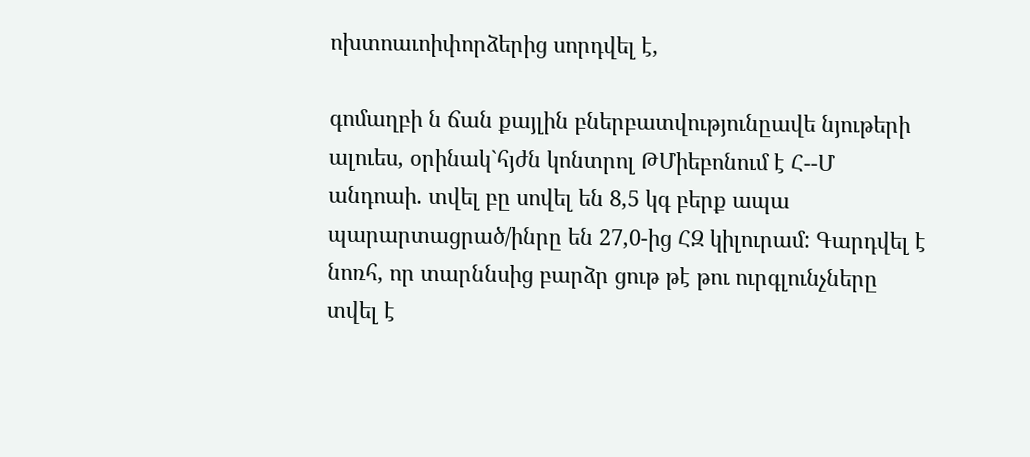ոխտոաւոիփորձերից սորդվել է,

գոմաղբի ն ճան քայլին բներբատվությունըավե նյութերի ալուես, օրինակ`հյժն կոնտրոլ ԹՄիեբոնում է Հ--Մ անդոաի. տվել բը սովել են 8,5 կգ բերք ապա պարարտացրած/ինրը են 27,0-ից ՀԶ կիլուրամ: Գարդվել է նոռհ, որ տարննսից բարձր ցութ թէ թու ուրգլունչները տվել է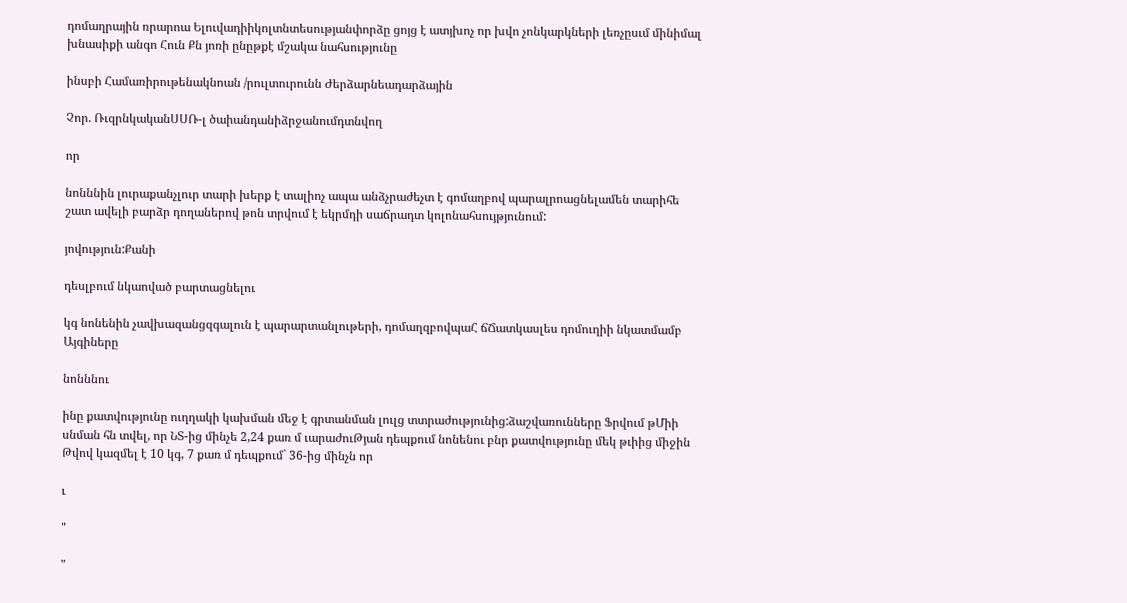դոմաղրային ռրարոա Ելուվադիիկոլտնտեսությանփորձը ցոյց է ատյխոչ որ խվո չոնկարկների լեռչըսւմ մինիմալ խնասիքի անգո Հուն Քն յոռի ընըթքէ մշակա նահսությունը

ինսբի Համառիրութենակնոան /րուլտուրունն Ժերձարնեադարձային

Չոր. ՌւզրնկականՍՍՌ-լ ծաիանդանիձրջանումդտնվող

որ

նոնննին լուրաքանչլուր տարի խերք է տալիոչ ապա անձչրաժեչտ է գոմաղբով պարալրոացնելամեն տարիհե շատ ավելի բարձր դողաներով թոն տրվում է եկրմդի սաճրադտ կոլոնահսույթյունում:

յովություն:Քանի

դեսլբում նկաոված բարտացնելու

կգ նոնենին չավխազանցզգալուն է պարարտանլութերի, դոմաղզբովպաՀ ճՃատկասլես դոմուղիի նկատմամբ Այգիները

նոնննու

ինը քատվությունը ուղղակի կախման մեջ է գրտանման լուլց տտրաժությունից:ձաշվառունները Ֆրվում թՄիի սնման հն տվել, որ ՆՏ-ից մինչե 2,24 քառ մ ւարաժուԹյան դեպքում նոնենու բնր քատվությունը մեկ թւիից միջին Թվով կազմել է 10 կգ, 7 քառ մ դեպքում` 36-ից մինչն որ

ւ

"

"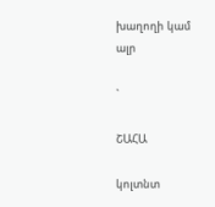խաղողի կամ ալր

`

ՇԱՀԱ

կոլտնտ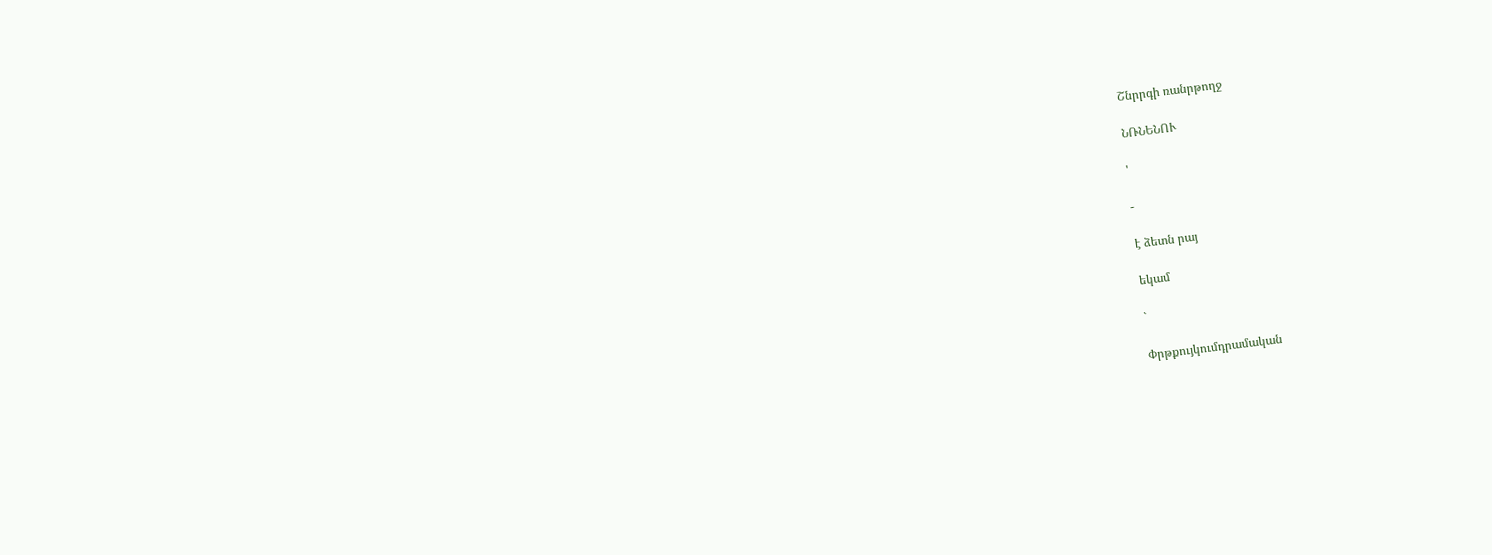Շնրրգի ռանրթողջ

ՆՌՆԵՆՈՒ

'

-

է ձետն րայ

եկամ

`

Փրթքույկումդրամական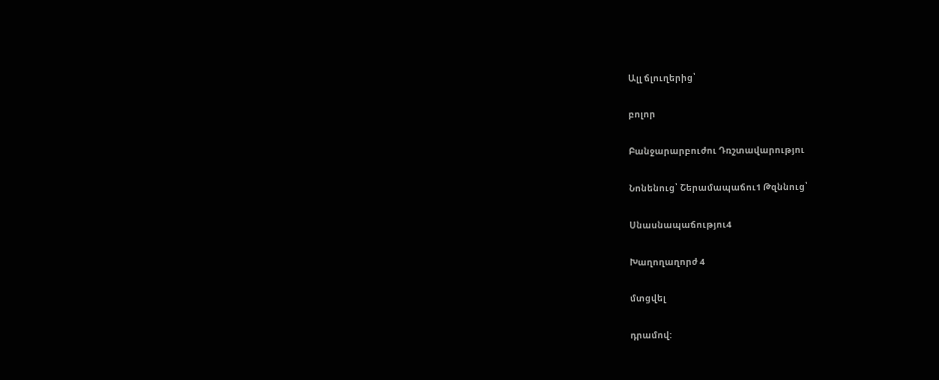Ալլ ճլուղերից՝

բոլոր

Բանջարարբուժու Դռշտավարությու

Նոնենուց՝ Շերամապաճու1 Թզննուց՝

Սնասնապաճությու4

Խաղողաղորժ 4

մտցվել

դրամով: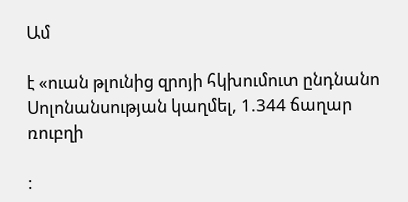Ամ

է «ուան թլունից զրոյի հկխումուտ ընդնանո Սոլոնանսության կաղմել, 1.344 ճաղար ռուբղի

: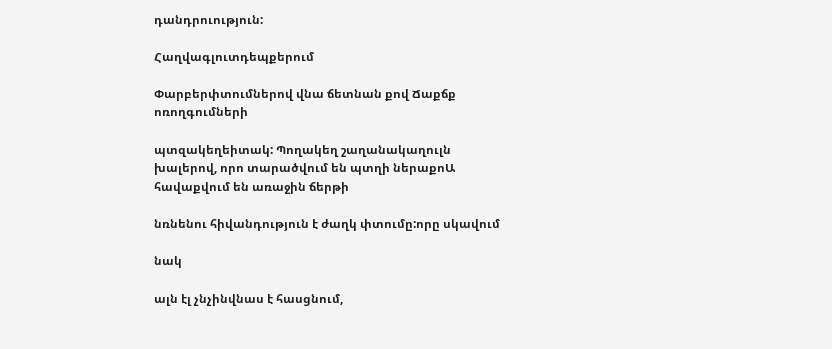դանդրուություն:

Հաղվագլուտդեպքերում

Փարբերփտումներով վնա ճետնան քով Ճաքճք ոռողգումների

պտզակեղեիտակ: Պողակեղ շաղանակաղուլն խալերով, որո տարածվում են պտղի ներաքոԱ հավաքվում են առաջին ճերթի

նռնենու հիվանդություն է ժաղկ փտումը:որը սկավում

նակ

ալն էլ չնչինվնաս է հասցնում,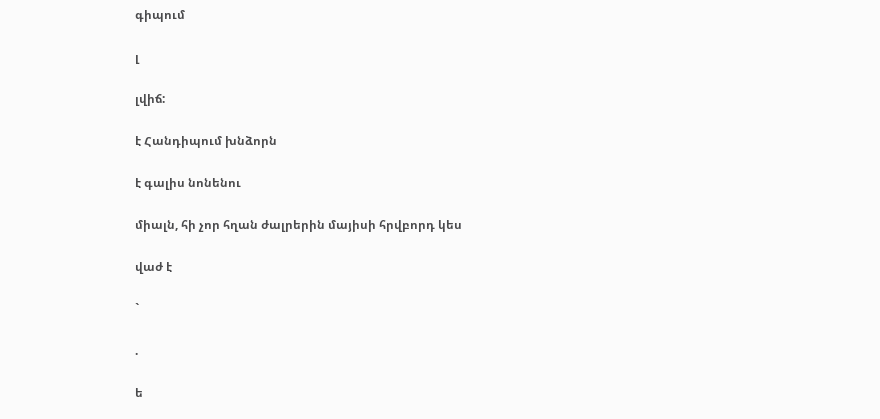գիպում

լ

լվիճ:

է Հանդիպում խնձորն

է գալիս նոնենու

միալն, հի չոր հղան ժալրերին մայիսի հրվբորդ կես

վաժ է

`

.

ե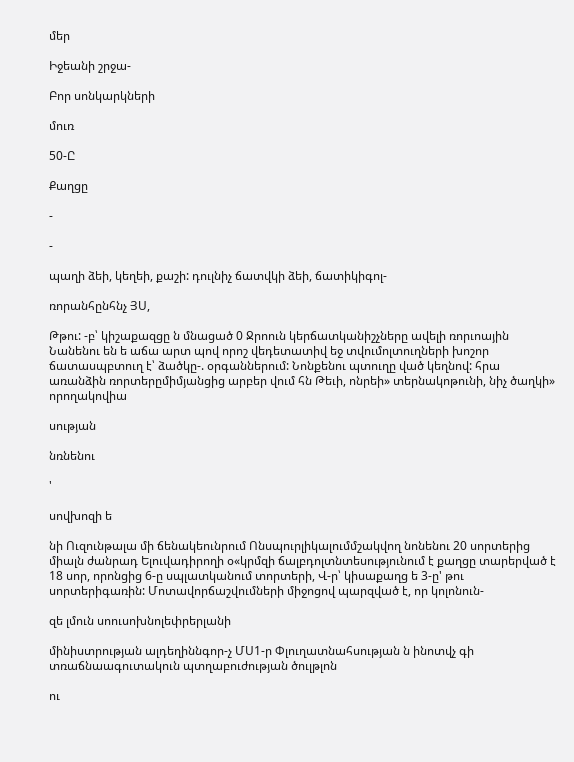մեր

Իջեանի շրջա-

Բոր սոնկարկների

մուռ

50-Ը

Քաղցը

-

-

պաղի ձեի, կեղեի, քաշի: դուլնիչ ճատվկի ձեի, ճատիկիգոլ-

ռորանհընհնչ ՅՍ,

Թթու: -բ՝ կիշաքազցը ն մնացած 0 Ջրոուն կերճատկանիշչները ավելի ռորւոային Նանենու են ե աճա արտ պով որոշ վեդետատիվ եջ տվումոլտուղների խոշոր ճատասպբտուղ է՝ ձածկը-. օրգաններում: Նոնքենու պտուղը ված կեղնով: հրա առանձին ռորտերըմիմյանցից արբեր վում հն Թեւի, ոնրեի» տերնակոթունի, նիչ ծաղկի» որողակովիա

սության

նռնենու

'

սովխոզի ե

նի Ուզունթալա մի ճենակեունրում Ոնսպուրլիկալումմշակվող նոնենու 20 սորտերից միալն ժանրադ Ելուվադիրողի օ«կրմզի ճալբդոլտնտեսությունում է քաղցը տարերված է 18 սոր, որոնցից 6-ը սպլատկանում տորտերի, Վ-ր՝ կիսաքաղց ե 3-ը' թու սորտերիգառին: Մոտավորճաշվումների միջոցով պարզված է, որ կոլոնուն-

զե լմուն սոուսոխնոլեփրերլանի

մինիստրության ալդեղիննգոր-չ ՄՍ1-ր Փլուղատնահսության ն ինոտվչ գի տռաճնաագուտակուն պտղաբուժության ծուլթլոն

ու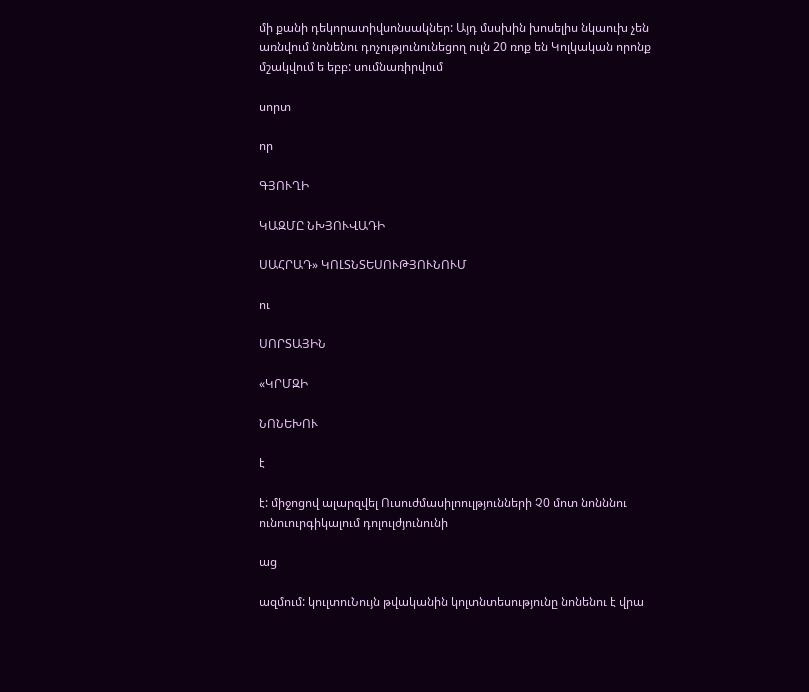մի քանի դեկորատիվսոնսակներ: Այդ մսսխին խոսելիս նկաուխ չեն առնվում նոնենու դոչությունունեցող ուլն 20 ռոք են Կոլկական որոնք մշակվում ե եբբ: սումնառիրվում

սորտ

որ

ԳՅՈՒՂԻ

ԿԱԶՄԸ ՆԽՅՈՒՎԱԴԻ

ՍԱՀՐԱԴ» ԿՈԼՏՆՏԵՍՈՒԹՅՈՒՆՈՒՄ

ու

ՍՈՐՏԱՅԻՆ

«ԿՐՄԶԻ

ՆՈՆԵԽՈՒ

է

է: միջոցով ալարզվել Ուսուժմասիլոուլթյունների Չ0 մոտ նոնննու ունուուրգիկալում դոլուլժյունունի

աց

ազմում: կուլտուՆույն թվականին կոլտնտեսությունը նոնենու է վրա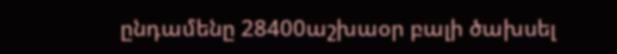ընդամենը 28400աշխաօր բալի ծախսել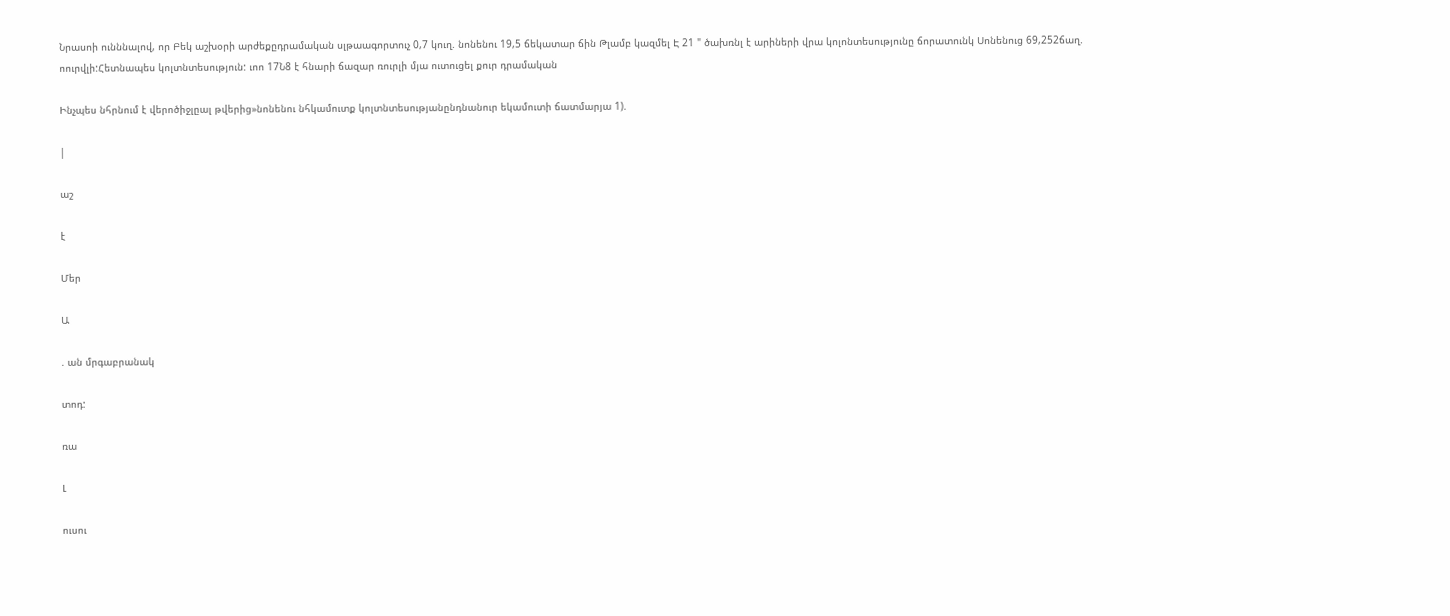Նրասոի ունննալով, որ Բեկ աշխօրի արժեքըդրամական սլթաագորտուչ 0,7 կուղ. նոնենու 19,5 ճեկատար ճին Թլամբ կազմել Է 21 " ծախռնլ է արիների վրա կոլոնտեսությունը ճորատունկ Սոնենուց 69,252ճաղ. ոուրվլի:Հետնապես կոլտնտեսություն: ւոո 17Ն8 է հնարի ճազար ռուրլի մյա ուտուցել քուր դրամական

Ինչպես նհրնում է վերոծիջլըալ թվերից»նոնենու նհկամուտք կոլտնտեսությանընդնանուր եկամուտի ճատմարյա 1).

|

աշ

է

Մեր

Ա

. ան մրգաբրանակ

տոդ:

ռա

Լ

ուսու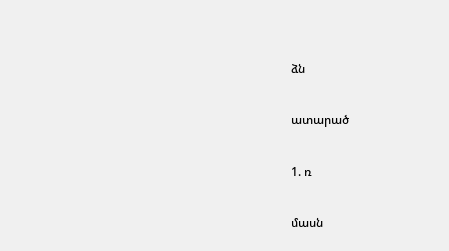ձն

ատարած

1. ռ

մասն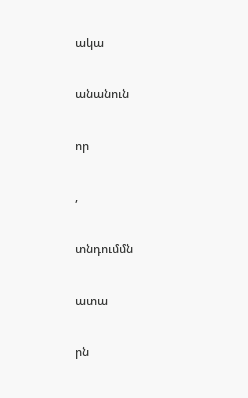ակա

անանուն

որ

,

տնդումմն

ատա

րն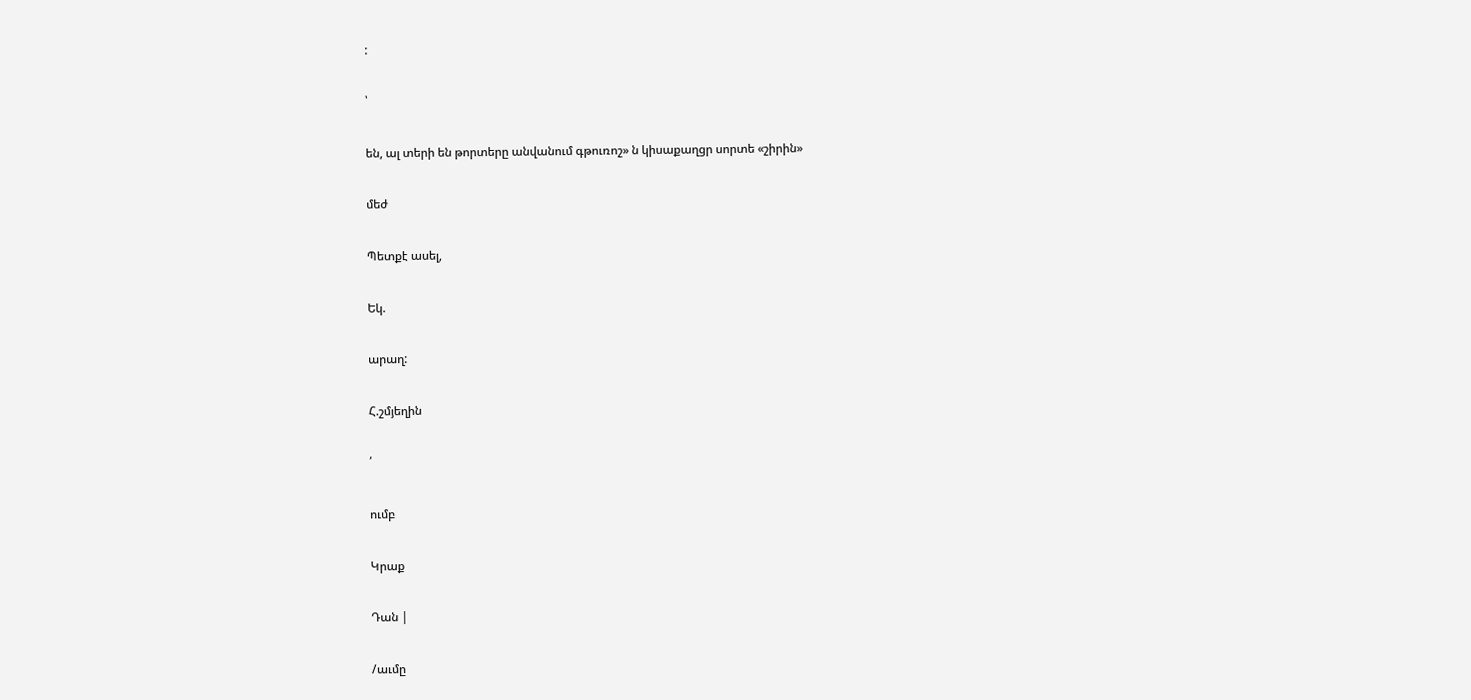:

՝

են, ալ տերի են թորտերը անվանում գթուռոշ» ն կիսաքաղցր սորտե «շիրին»

մեժ

Պետքէ ասել,

Եկ.

արաղ:

Հ.շմյեղին

՛

ումբ

Կրաք

Դան |

/աւմը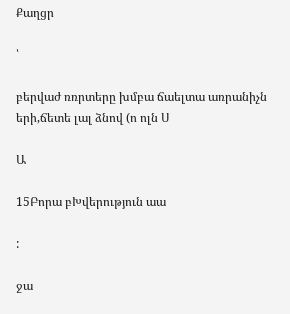Քաղցր

՝

բերվաժ ռռրտերը խմբա ճաելտա առրանիչն երի,ճետե լալ ձնով (ո ոլն Ս

Ա

15Բորա բԽվերություն աա

:

ջա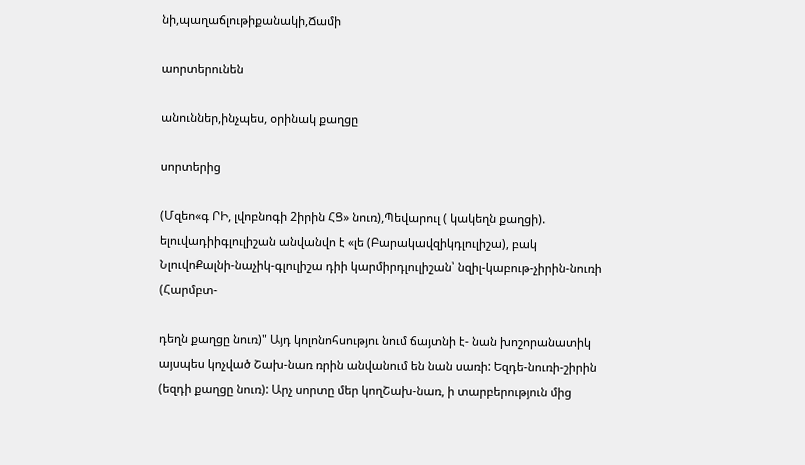նի,պաղաճլութիքանակի,Ճամի

աորտերունեն

անուններ,ինչպես, օրինակ քաղցը

սորտերից

(Մզեո«գ ՐԻ, լվոբնոգի 2իրին ՀՑ» նուռ),Պեվարուլ ( կակեղն քաղցի). ելուվադիիգլուլիշան անվանվո է «լե (Բարակավզիկդլուլիշա), բակ ՆլուվոՔալնի-նաչիկ-գլուլիշա դիի կարմիրդլուլիշան՝ նզիլ-կաբութ-չիրին-նուռի (Հարմբտ-

դեղն քաղցը նուռ)" Այդ կոլոնոհսությու նում ճայտնի է- նան խոշորանատիկ այսպես կոչված Շախ-նառ ռրին անվանում են նան սառի: Եզդե-նուռի-շիրին (եզդի քաղցը նուռ): Արչ սորտը մեր կողՇախ-նառ, ի տարբերություն մից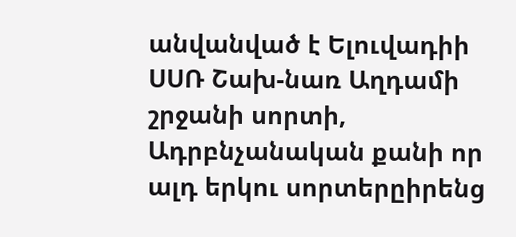անվանված է Ելուվադիի ՍՍՌ Շախ-նառ Աղդամի շրջանի սորտի, Ադրբնչանական քանի որ ալդ երկու սորտերըիրենց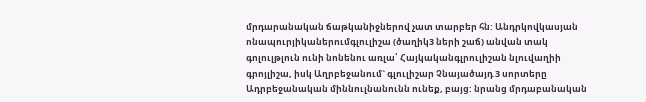մրդարանական ճաթկանիջներով չատ տարբեր հն: Անդրկովկասյան ոնապուրյիկաներումգլուլիշա (ծաղիկ3 ների շաճ) անվան տակ գոլուլթլուն ունի նոնենու առլա՝ Հայկականգլրուլիշան նլուվաղիի գրոյլիշա, իսկ Աղրբեջանում` գլուլիշար Չնայածայդ 3 սորտերը Ադրբեջանական միննուլնանունն ունեք, բայց: նրանց մրդաբանական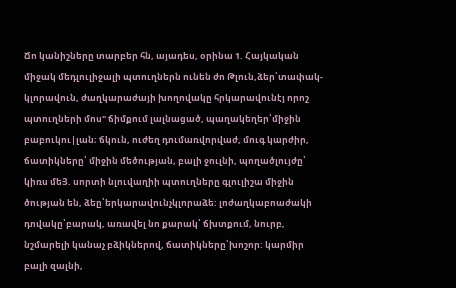Ճո կանիշները տարբեր հն, այադես, օրինա 1. Հայկական միջակ մեդլուլիջալի պտուղներն ունեն ժո Թլուն,ձեր՝տափակ-կլորավուն, ժաղկարաժայի խողովակը հրկարավունէյ որոշ պտուղների մոս" ճիմքում լալնացած, պաղակեղեր՝միջին բաբուկու|լան։ ճկուն, ուժեղ դումառվորվաժ, մուգ կարժիր, ճատիկները՝ միջին մեծության, բալի ջուլնի, պողածլույժը՝ կիռս մեՅ. սորտի նլուվաղիի պտուղները գլուլիշա միջին ծության են, ձեը՝երկարավունչկլորաձե: լոժաղկաբոաժակի դովակը՝բարակ, առավել նո քարակ՝ ճխտքում, նուրբ, նշմարելի կանաչ բձիկներով, ճատիկները՝խոշոր: կարմիր բալի զալնի,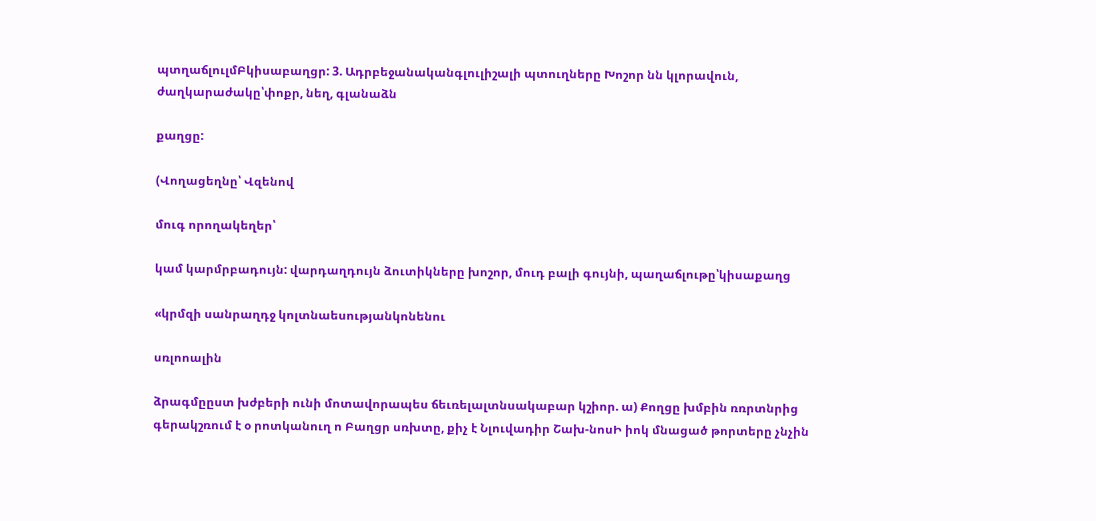պտղաճլուլմԲկիսաբաղցր: 3. Ադրբեջանականգլուլիշալի պտուղները Խոշոր նն կլորավուն, ժաղկարաժակը՝փոքր, նեղ, գլանաձն

քաղցը:

(Վողացեղնը՝ Վզենով

մուգ որողակեղեր՝

կամ կարմրբադույն: վարդաղդույն ձուտիկները խոշոր, մուդ բալի գույնի, պաղաճլութը՝կիսաքաղց

«կրմզի սանրաղդջ կոլտնաեսությանկոնենու

սռլոոալին

ձրագմըըստ խժբերի ունի մոտավորապես ճեւռելալտնսակաբար կշիոր. ա) Քողցը խմբին ռռրտնրից գերակշռում է օ րոտկանուղ ո Բաղցր սռխտը, քիչ է Նլուվադիր Շախ-նոսԻ իոկ մնացած թորտերը չնչին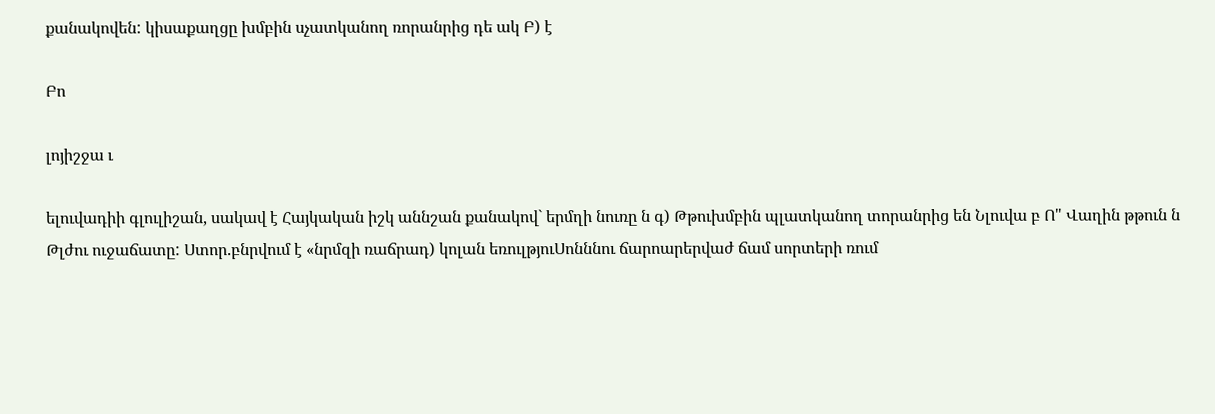քանակովեն: կիսաքաղցը խմբին սչատկանող ռորանրից դե ակ Բ) է

Բո

լոյիշջա ւ

ելուվադիի գլուլիշան, սակավ է Հայկական իշկ աննշան քանակով` երմղի նուռը ն գ) Թթուխմբին պլատկանող տորանրից են Նլուվա բ Ո" Վաղին թթուն ն Թլժու ուջաճատը: Ստոր.բնրվում է «նրմզի ռաճրադ) կոլան եռուլթյուՍոնննու ճարոարերվաժ ճամ սորտերի ռում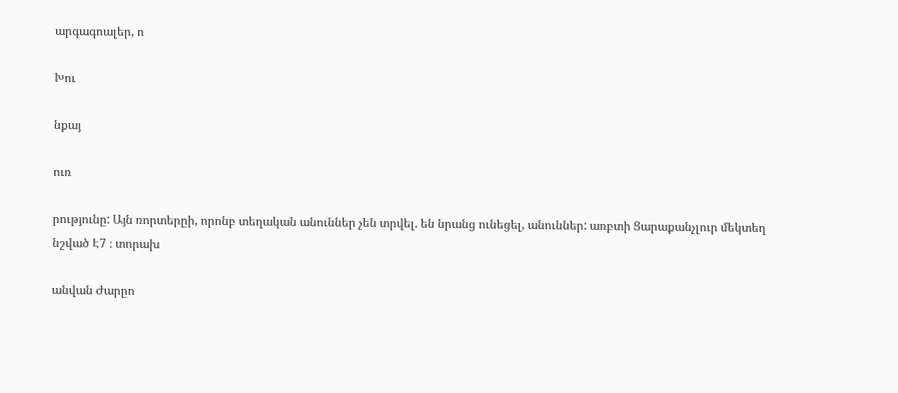արգագոալեր, ո

Խու

նքայ

ուռ

րությունը: Այն ռորտերըի, որոնբ տեղական անուններ չեն տրվել. են նրանց ունեցել, անուններ: առբտի Ցարաքանչլուր մեկտեղ նշված Է7 ։ տորախ

անվան Ժարըո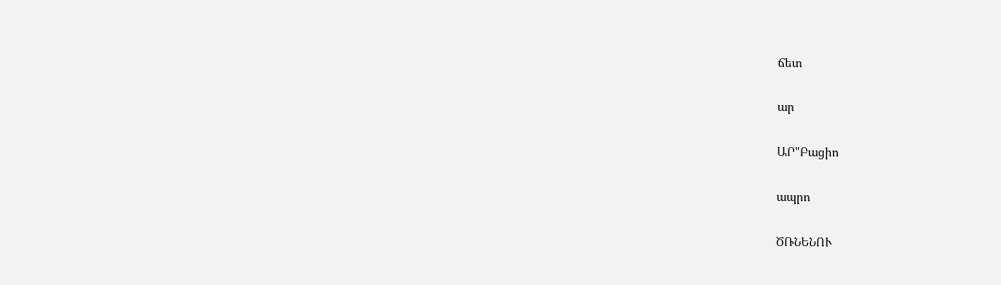ճետ

ար

ԱՐ"Բացիո

ապրո

ԾՌՆԵՆՈՒ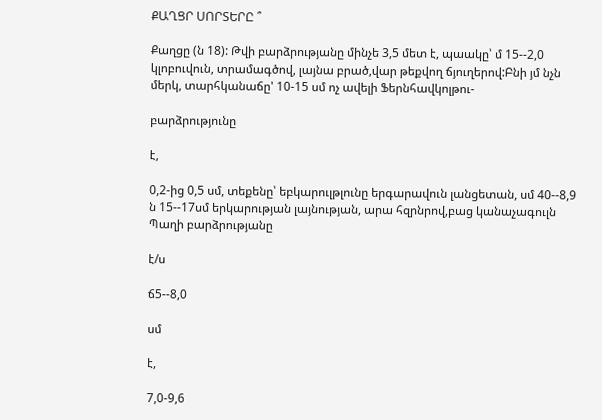ՔԱՂՑՐ ՍՈՐՏԵՐԸ ՞

Քաղցը (ն 18): Թվի բարձրությանը մինչե 3,5 մետ է, պաակը՝ մ 15--2,0 կլոբուվուն, տրամագծով, լայնա բրած,վար թեքվող ճյուղերով:Բնի յմ նչն մերկ, տարհկանաճը' 10-15 սմ ոչ ավելի Ֆերնհավկոլթու-

բարձրությունը

է,

0,2-ից 0,5 սմ, տեքենը՝ եբկարուլթլունը երգարավուն լանցետան, սմ 40--8,9 ն 15--17սմ երկարության լայնության, արա հզրնրով,բաց կանաչագուլն Պաղի բարձրությանը

է/ս

ճ5--8,0

սմ

է,

7,0-9,6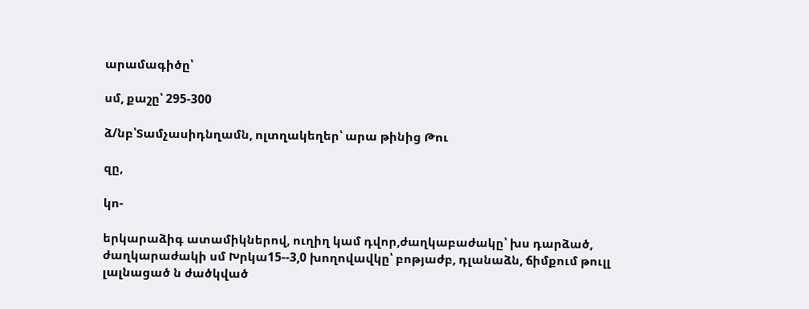արամագիծը՝

սմ, քաշը՝ 295-300

ձ/նբ՝Տամչասիդնղամն, ոլտղակեղեր՝ արա թինից Թու

զը,

կո-

երկարաձիգ ատամիկներով, ուղիղ կամ դվոր,ժաղկաբաժակը՝ խս դարձած, ժաղկարաժակի սմ Խրկա15--3,0 խողովավկը՝ բոթյաժբ, դլանաձն, ճիմքում թուլլ լալնացած ն ժածկված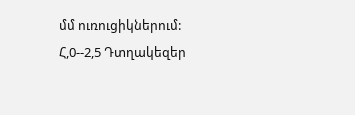մմ ուռուցիկներում: Հ,0--2,5 Դտղակեզեր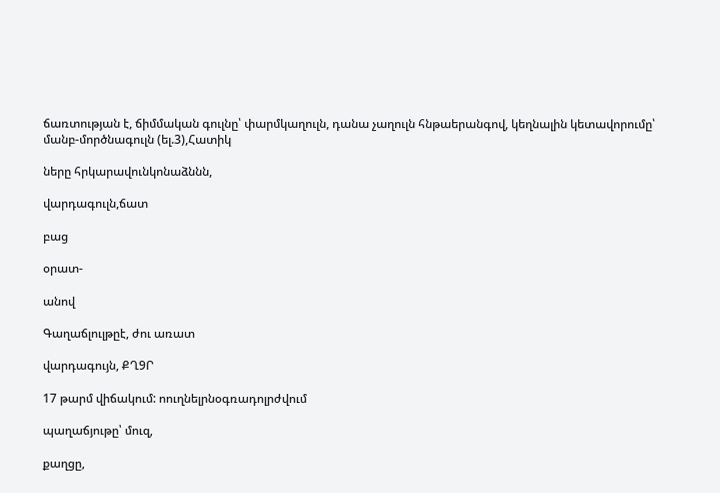ճառտության է, ճիմմական գուլնը՝ փարմկաղուլն, դանա չաղուլն հնթաերանգով, կեղնալին կետավորումը՝ մանբ-մործնագուլն (ել.3),Հատիկ

ները հրկարավունկոնաձննն,

վարդագուլն,ճատ

բաց

օրատ-

անով

Գաղաճլուլթըէ, ժու առատ

վարդագույն, ՔՂ9Ր

17 թարմ վիճակում: ոուղնելրնօգռադոլրժվում

պաղաճյութը՝ մուզ,

քաղցը,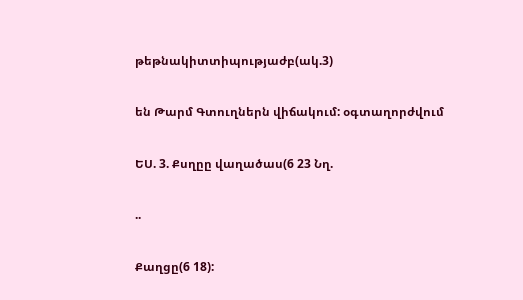թեթնակիտտիպությաժբ(ակ.3)

են Թարմ Գտուղներն վիճակում: օգտաղորժվում

ԵՍ. 3. Քսղըը վաղածաս(6 23 Նղ.

..

Քաղցը(6 18):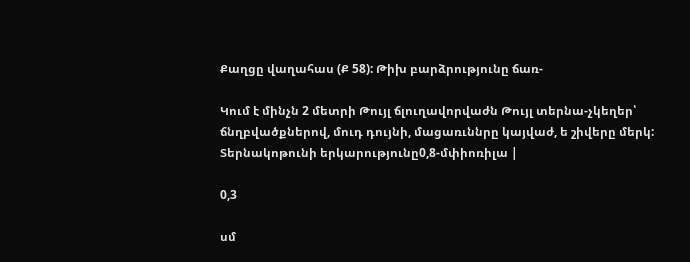Քաղցը վաղահաս (Ք 58): Թիխ բարձրությունը ճառ-

Կում է մինչն 2 մետրի Թույլ ճլուղավորվաժն Թույլ տերնա-չկեղեր՝ ճնղբվածքներով, մուդ դույնի, մացառւննրը կայվաժ, ե շիվերը մերկ: Տերնակոթունի երկարությունը0,8-մփիոռիլա |

0,3

սմ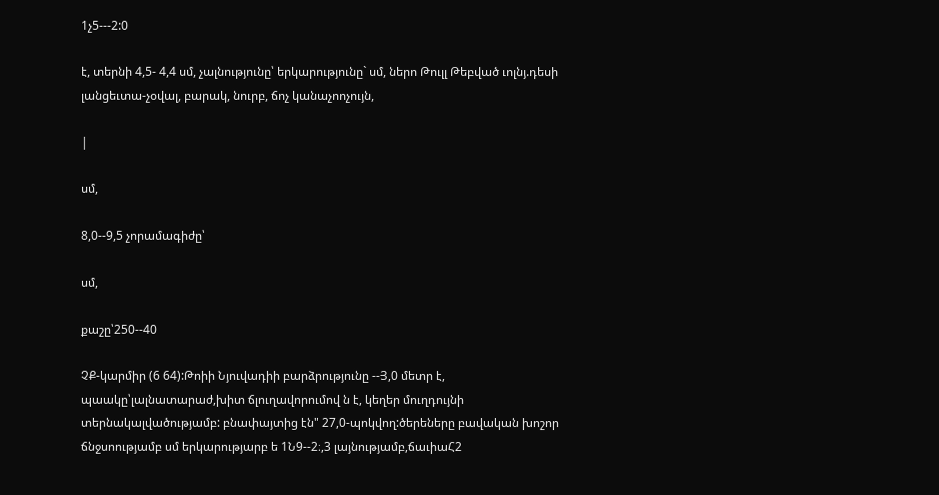1չ5---2:0

է, տերնի 4,5- 4,4 սմ, չալնությունը՝ երկարությունը` սմ, ներո Թուլլ Թեբված ւոլնյ.դեսի լանցեւտա-չօվալ, բարակ, նուրբ, ճոչ կանաչոոչույն,

|

սմ,

8,0--9,5 չորամագիժը՝

սմ,

քաշը՝250--40

ՉՔ-կարմիր (6 64):Թոիի Նյուվադիի բարձրությունը --Յ,0 մետր է, պաակը՝լալնատարաժ,խիտ ճլուղավորումով ն է, կեղեր մուղդույնի տերնակալվածությամբ: բնափայտից էն" 27,0-պոկվող:ծերեները բավական խոշոր ճնջսոությամբ սմ երկարությարբ ե 1Ն9--2։,3 լայնությամբ,ճաւիաՀ2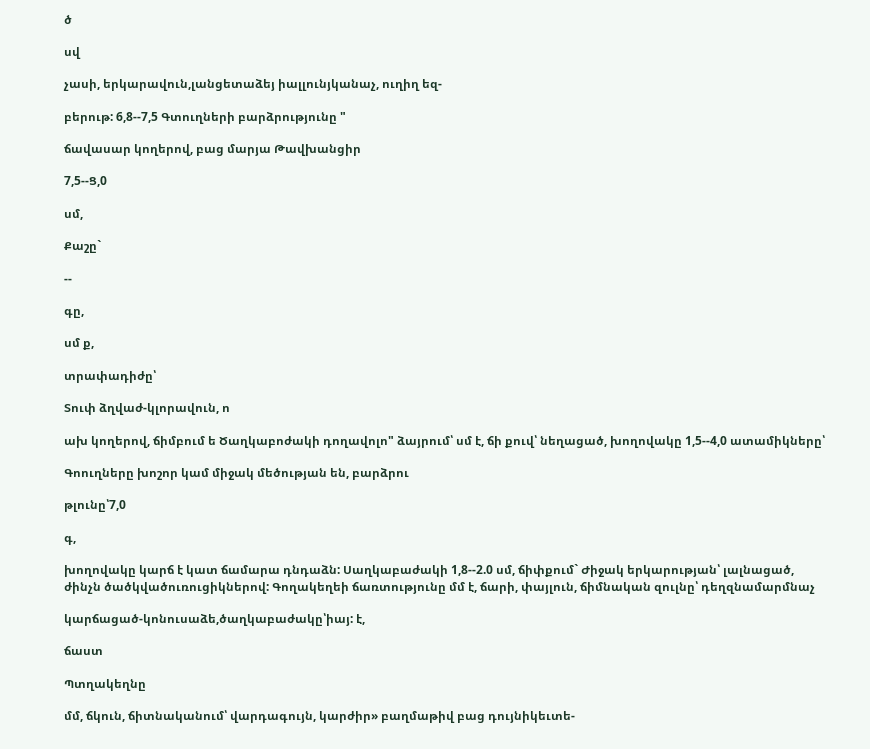ծ

սվ

չասի, երկարավուն,լանցետաձեյ իալլունյկանաչ, ուղիղ եզ-

բերութ: 6,8--7,5 Գտուղների բարձրությունը "

ճավասար կողերով, բաց մարյա Թավխանցիր

7,5--Ց,0

սմ,

Քաշը`

--

գը,

սմ ք,

տրափադիժը՝

Տուփ ձղվաժ-կլորավուն, ո

ախ կողերով, ճիմբում ե Ծաղկաբոժակի դողավոլո" ձայրում՝ սմ է, ճի քուվ՝ նեղացած, խողովակը 1,5--4,0 ատամիկները՝

Գոուղները խոշոր կամ միջակ մեծության են, բարձրու

թլունը՝7,0

գ,

խողովակը կարճ է կատ ճամարա դնդաձն: Սաղկաբաժակի 1,8--2.0 սմ, ճիփքում` Ժիջակ երկարության՝ լալնացած, ժինչն ծածկվածուռուցիկներով: Գողակեղեի ճառտությունը մմ է, ճարի, փայլուն, ճիմնական զուլնը՝ դեղզնամարմնաչ

կարճացած-կոնուսաձե,ծաղկաբաժակը՝իայ: է,

ճաստ

Պտղակեղնը

մմ, ճկուն, ճիտնականում՝ վարդագույն, կարժիր» բաղմաթիվ բաց դույնիկեւտե-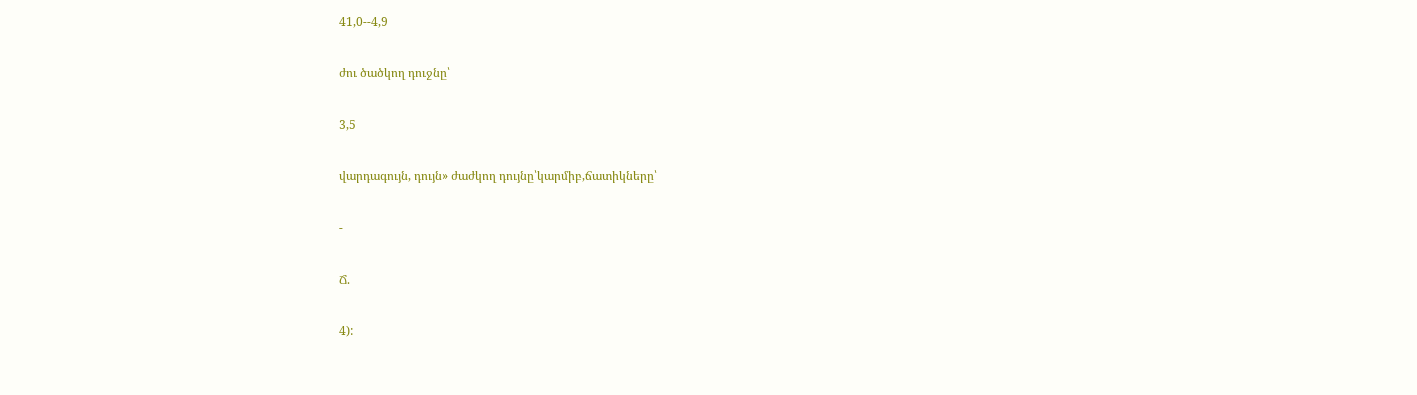41,0--4,9

ժու ծածկող դուջնը՝

3,5

վարդագույն, դույն» ժաժկող դույնը՝կարմիբ,ճատիկները՝

-

Ճ.

4):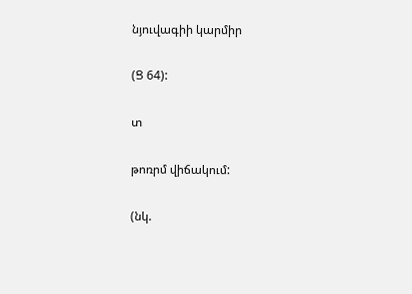նյուվագիի կարմիր

(Ց 64):

տ

թոռրմ վիճակում:

(նկ.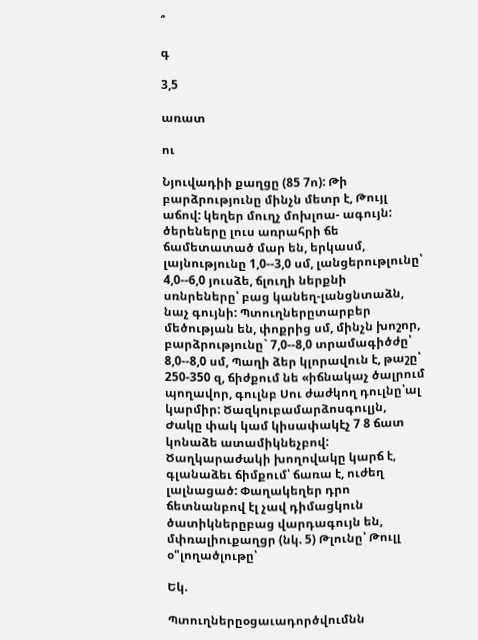՞

գ

3,5

առատ

ու

Նյուվադիի քաղցը (85 7ո): Թի բարձրությունը մինչն մետր է, Թույլ աճով: կեղեր մուղչ մոխլոա- ագույն: ծերեները լուս առրահրի ճե ճամետատած մար են, երկասմ, լայնությունը 1,0--3,0 սմ, լանցերութլունը՝ 4,0--6,0 յուսձե, ճլուղի ներքնի սռնրեները՝ բաց կանեղ-լանցնտաձն, նաչ գույնի: Պտուղներըտարբեր մեծության են, փոքրից սմ, մինչն խոշոր, բարձրությունը` 7,0--8,0 տրամագիծժը՝ 8,0--8,0 սմ, Պաղի ձեր կլորավուն է, թաշը՝ 250-350 զ, ճիժքում նե «իճնակաչ ծալրում պողավոր, գուլնբ Սու ժաժկող դուլնը՝ալ կարմիր: Ծազկուբամարձոսգուլյն, Ժակը փակ կամ կիսափակէչ 7 8 ճատ կոնաձե ատամիկնեչբով: Ծաղկարաժակի խողովակը կարճ է, գլանաձեւ ճիմքում՝ ճառա է, ուժեղ լալնացած: Փաղակեղեր դրո ճետնանբով էլ չավ դիմացկուն ծատիկներըբաց վարդագույն են, մփռալիուքաղցր (նկ. 5) Թլունը՝ Թուլլ օ"լողածլութը՝

Եկ.

Պտուղներըօցաւադործվումնն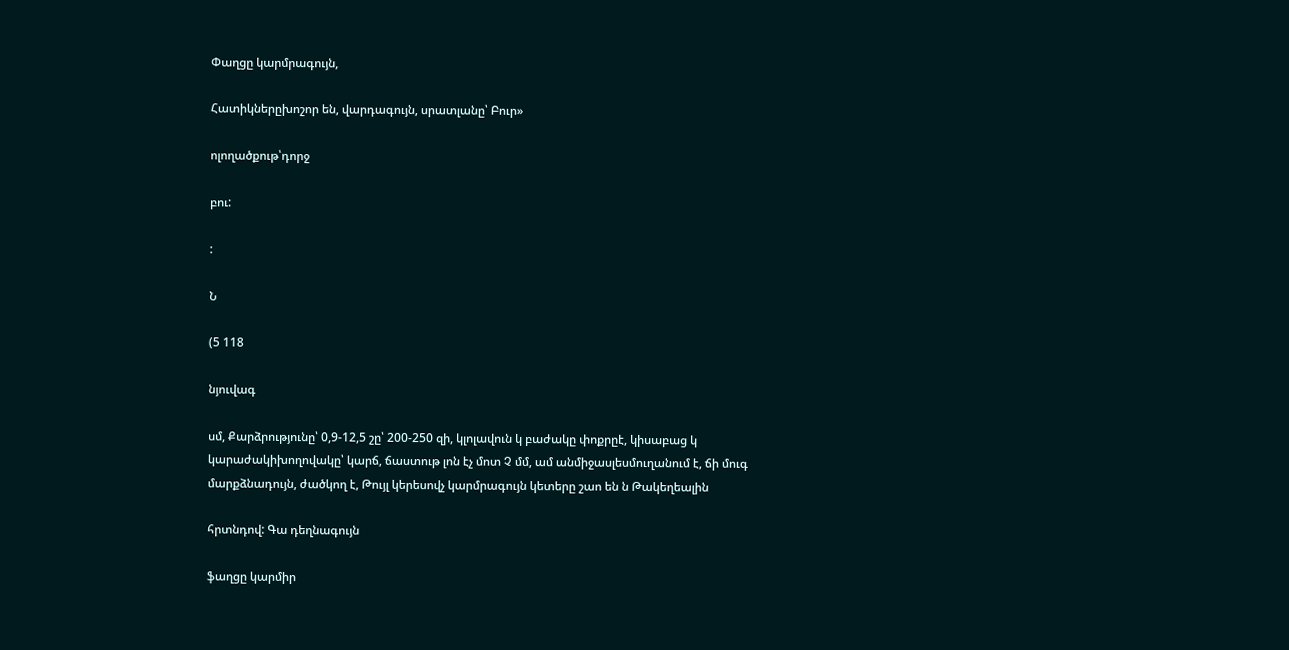Փաղցը կարմրագույն,

Հատիկներըխոշոր են, վարդագույն, սրատլանը՝ Բուր»

ոլողածքութ՝դորջ

բու:

:

Ն

(5 118

նյուվագ

սմ, Քարձրությունը՝ 0,9-12,5 շը՝ 200-250 զի, կլոլավուն կ բաժակը փոքրըէ, կիսաբաց կ կարաժակիխողովակը՝ կարճ, ճաստութ լոն էչ մոտ Չ մմ, ամ անմիջասլեսմուղանում է, ճի մուգ մարքձնադույն, ժածկող է, Թույլ կերեսովչ կարմրագույն կետերը շաո են ն Թակեղեալին

հրտնդով: Գա դեղնագույն

ֆաղցը կարմիր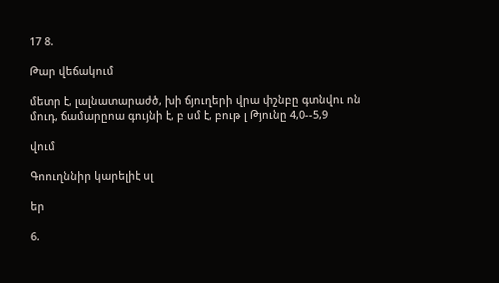17 8.

Թար վեճակում

մետր է, լալնատարաժծ, խի ճյուղերի վրա փշնբը գտնվու ոն մուդ, ճամարըոա գույնի է, բ սմ է, բութ լ Թյունը 4,0--5,9

վում

Գոուղննիր կարելիէ սլ

եր

6.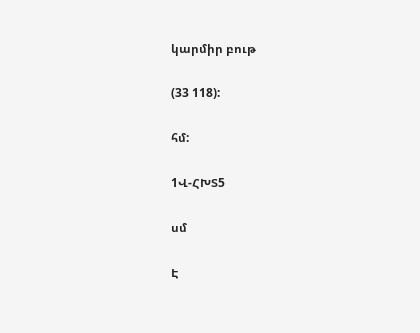կարմիր բութ

(33 118):

հմ:

1Վ-ՀԽՏ5

սմ

Է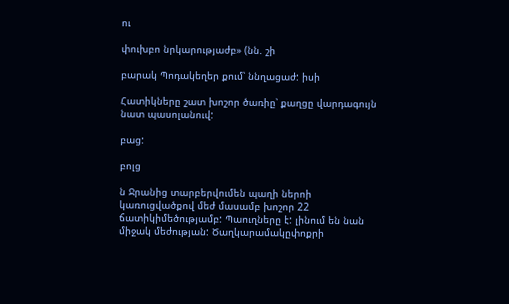ու

փուխբո նրկարությաժբ» (նն. շի

բարակ Պոդակեղեր քում՝ ննղացաժ: իսի

Հատիկները շատ խոշոր ծառիը՝ քաղցը վարդագույն նատ պասոլանուվ:

բաց:

բոլց

ն Ջրանից տարբերվումեն պաղի ներոի կառուցվածքով մեժ մասամբ խոշոր 22 ճատիկիմեծությամբ: Պաուղները է: լինում են նան միջակ մեժության: Ծաղկարամակըփոքրի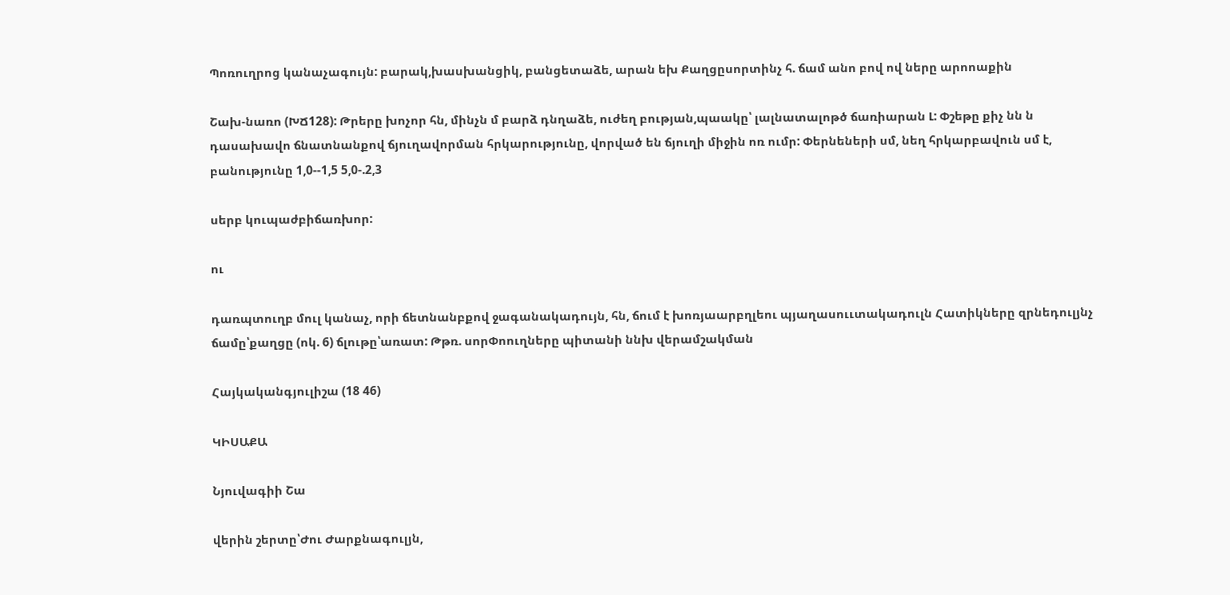Պոռուղրոց կանաչագույն: բարակ,խասխանցիկ, բանցետաձե, արան եխ Քաղցըսորտինչ հ. ճամ անո բով ով ները արոոաքին

Շախ-նառո (ԽՃ128): Թրերը խոչոր հն, մինչն մ բարձ դնղաձե, ուժեղ բության,պաակը՝ լալնատալոթծ ճառիարան Լ: Փշեթը քիչ նն ն դասախավո ճնատնանքով ճյուղավորման հրկարությունը, վորված են ճյուղի միջին ոռ ումր: Փերնեների սմ, նեղ հրկարբավուն սմ է, բանությունը 1,0--1,5 5,0-.2,3

սերբ կուպաժբիճառխոր:

ու

դառպտուղբ մուլ կանաչ, որի ճետնանբքով ջագանակադույն, հն, ճում է խոռյաարբղլեու պյաղասոււտակադուլն Հատիկները զրնեդուլյնչ ճամը՝քաղցը (ոկ. 6) ճլութը՝առատ: Թթռ. սորՓոուղները պիտանի ննխ վերամշակման

Հայկականգյուլիշա (18 46)

ԿԻՍԱՔԱ

Նյուվագիի Շա

վերին շերտը՝Ժու Ժարքնագուլյն,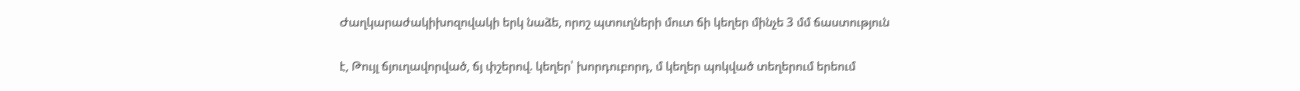Ժաղկարաժակիխոզովակի երկ նաձե, որոշ պտուղների մուտ ճի կեղեր մինչե 3 մմ ճաստություն

է, Թույլ ճյուղավորված, ճյ փշերով. կեղեր՝ խորդուբորդ, մ կեղեր պոկված տեղերում երեում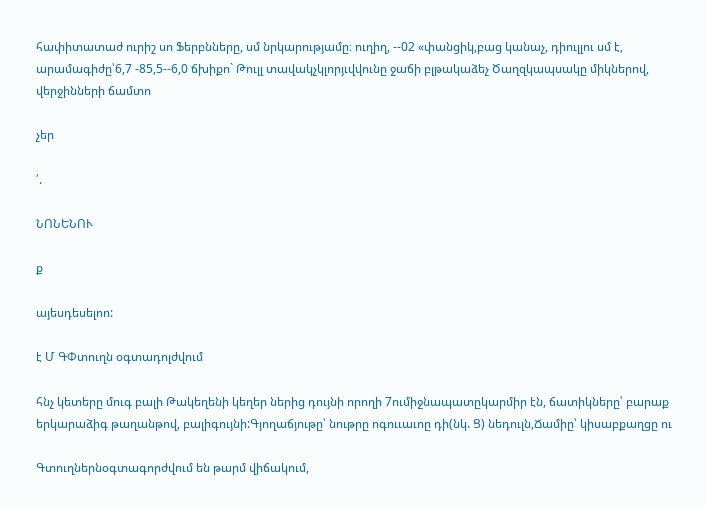հափիտատաժ ուրիշ սո Ֆերբնները, սմ նրկարությամը։ ուղիղ, --02 «փանցիկ,բաց կանաչ, դիուլլու սմ է, արամագիժը՝6,7 -85,5--6,0 ճխիքո` Թուլլ տավակչկլորյւվվունը ջաճի բլթակաձեչ Ծաղզկապսակը միկներով, վերջինների ճամտո

չեր

՛.

ՆՈՆԵՆՈՒ

ք

այեսդեսելոո:

է Մ ԳՓտուղն օգտադոլժվում

հնչ կետերը մուգ բալի Թակեղենի կեղեր ներից դույնի որողի 7ումիջնապատըկարմիր էն, ճատիկները՝ բարաք երկարաձիգ թաղանթով, բալիգույնի:Գյողաճյութը՝ նութրը ոգոււաւոը դի(նկ. Ց) նեդուլն,Ճամիը՝ կիսաբքաղցը ու

Գտուղներնօգտագորժվում են թարմ վիճակում,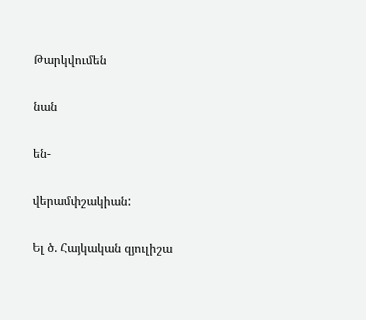Թարկվումեն

նան

են-

վերամփշակիան:

Ել ծ. Հայկական զյուլիշա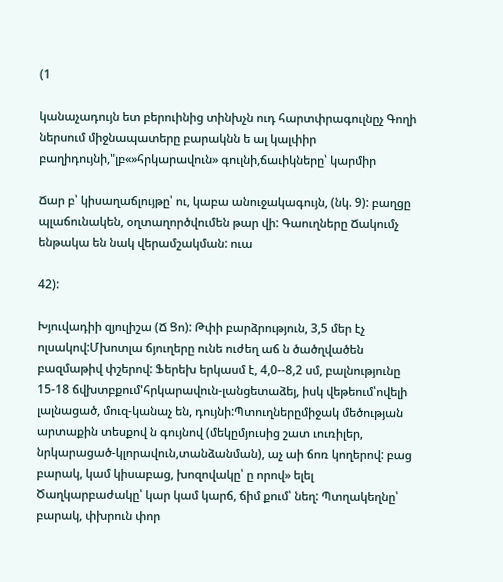(1

կանաչադույն ետ բերուինից տինխչն ուդ հարտփրագուլնըչ Գողի ներսում միջնապատերը բարակնն ե ալ կալփիր բաղիդույնի,"լբ«»հրկարավուն» գուլնի,ճաւիկները՝ կարմիր

Ճար բ՝ կիսաղաճլույթը՝ ու, կաբա անուջակագույն, (նկ. 9): բաղցը պլաճունակեն, օղտաղործվումեն թար վի: Գաուղները Ճակումչ ենթակա են նակ վերամշակման: ուա

42):

Խյուվադիի զյուլիշա (Ճ Ցո): Թփի բարձրություն, 3,5 մեր էչ ոլսակով:Մխոտլա ճյուղերը ունե ուժեղ աճ ն ծածղվածեն բազմաթիվ փշերով: Ֆերեխ երկասմ է, 4,0--8,2 սմ, բալնությունը 15-18 ճվխտբքում'հրկարավուն-լանցետաձեյ, իսկ վեթեում՝ովելի լալնացած, մուզ-կանաչ են, դույնի:Պտուղներըմիջակ մեծության արտաքին տեսքով ն գույնով (մեկըմյուսից շատ ւուռիլեր, նրկարացած-կլորավուն,տանձանման), աչ աի ճոռ կողերով: բաց բարակ, կամ կիսաբաց, խոզովակը՝ ը որով» ելել Ծաղկարբաժակը՝ կար կամ կարճ, ճիմ քում՝ նեղ: Պտղակեղնը՝ բարակ, փխրուն փոր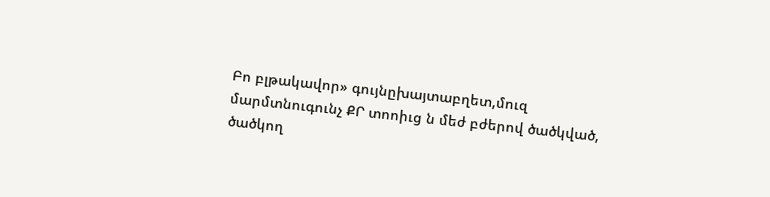Բո բլթակավոր» գույնըխայտաբղետ,մուզ մարմտնուգունչ ՔՐ տոոիւց ն մեժ բժերով ծածկված, ծածկող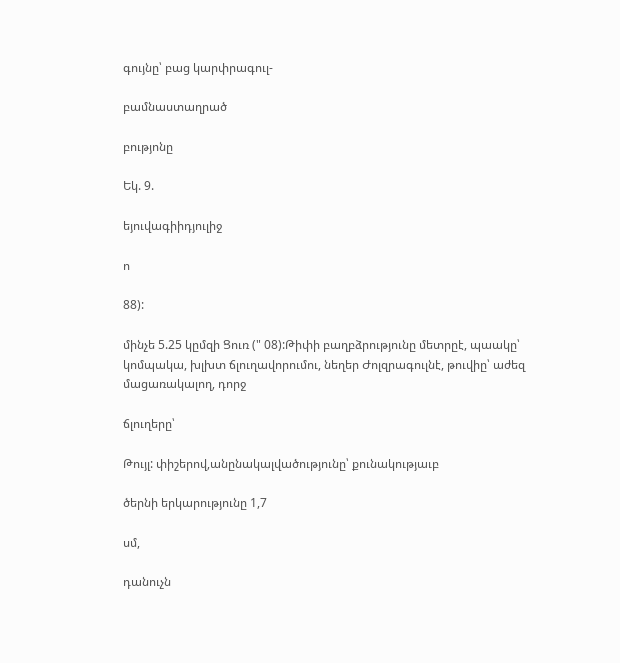գույնը՝ բաց կարփրագուլ-

բամնաստաղրած

բությոնը

Եկ. 9.

եյուվագիիդյուլիջ

ո

88):

մինչե 5.25 կըմզի Ցուռ (" 08):Թիփի բաղբձրությունը մետրըէ, պաակը՝ կոմպակա, խլխտ ճլուղավորումու, նեղեր Ժոլզրագուլնէ, թուվիը՝ աժեզ մացառակալող, դորջ

ճլուղերը՝

Թույլ: փիշերով,անընակալվածությունը՝ քունակությաւբ

ծերնի երկարությունը 1,7

սմ,

դանուչն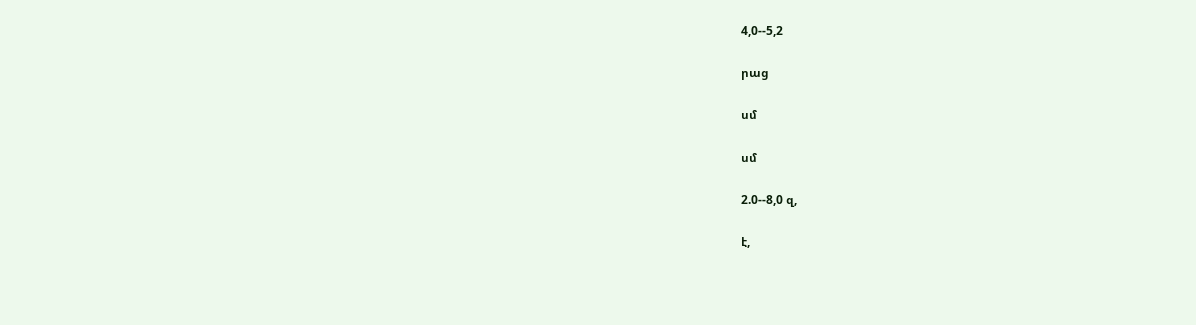4,0--5,2

րաց

սմ

սմ

2.0--8,0 զ,

է,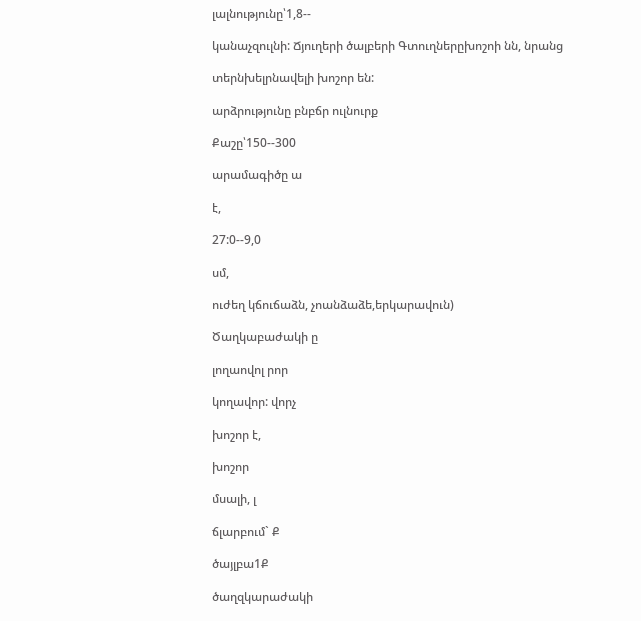լալնությունը՝1,8--

կանաչզուլնի: Ճյուղերի ծալբերի Գտուղներըխոշոի նն, նրանց

տերնխելրնավելի խոշոր են:

արձրությունը բնբճր ուլնուրք

Քաշը՝150--300

արամագիծը ա

է,

27:0--9,0

սմ,

ուժեղ կճուճաձն, չոանձաձե,երկարավուն)

Ծաղկաբաժակի ը

լողաովոլ րոր

կողավոր: վորչ

խոշոր է,

խոշոր

մսալի, լ

ճլարբում` Ք

ծայլբա1Ք

ծաղզկարաժակի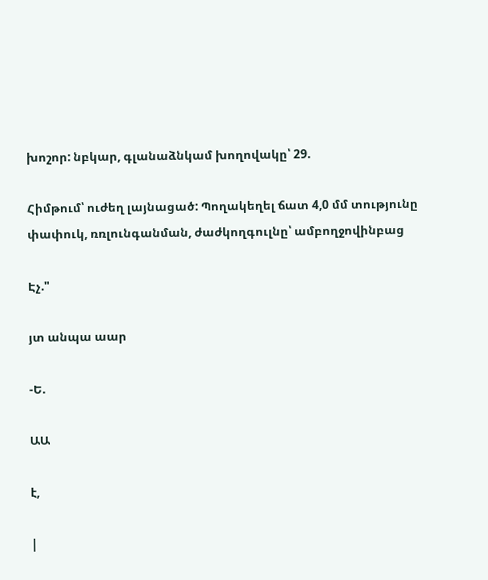խոշոր: նբկար, գլանաձնկամ խողովակը՝ 29.

Հիմթում՝ ուժեղ լայնացած: Պողակեղել ճատ 4,0 մմ տությունը փափուկ, ռռլունգանման, ժաժկողգուլնը՝ ամբողջովինբաց

Էչ."

յտ անպա աար

-Ե.

ԱԱ

է,

|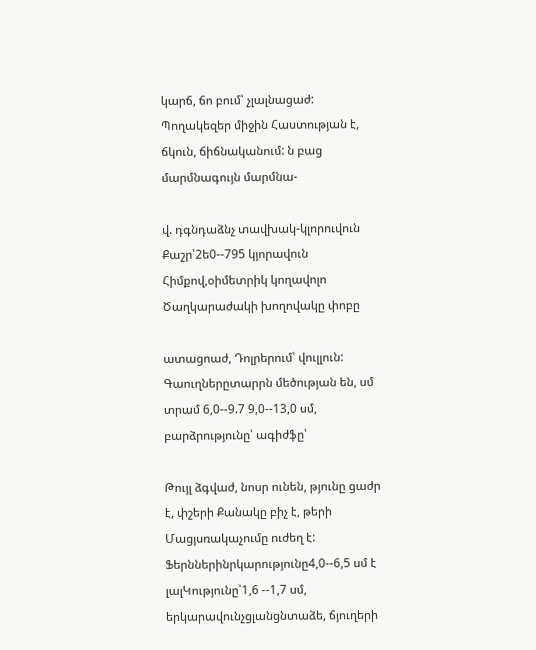կարճ, ճո բում՝ չլալնացաժ: Պողակեզեր միջին Հաստության է, ճկուն, ճիճնականում: ն բաց մարմնագույն մարմնա-

վ. դգնդաձնչ տավխակ-կլորուվուն Քաշր՝2ե0--795 կյորավուն Հիմքով,օիմետրիկ կողավոլո Ծաղկարաժակի խողովակը փոբը

ատացոաժ, Դոլրերում՝ վուլլուն: Գաուղներըտարրն մեծության են, սմ տրամ 6,0--9.7 9,0--13,0 սմ, բարձրությունը՝ ագիժֆը՝

Թույլ ձգվաժ, նոսր ունեն, թյունը ցաժր է, փշերի Քանակը բիչ է, թերի Մացյսռակաչումը ուժեղ է: Ֆերններինրկարությունը4,0--6,5 սմ է լալԿությունը՝1,6 --1,7 սմ, երկարավունչցլանցնտաձե, ճյուղերի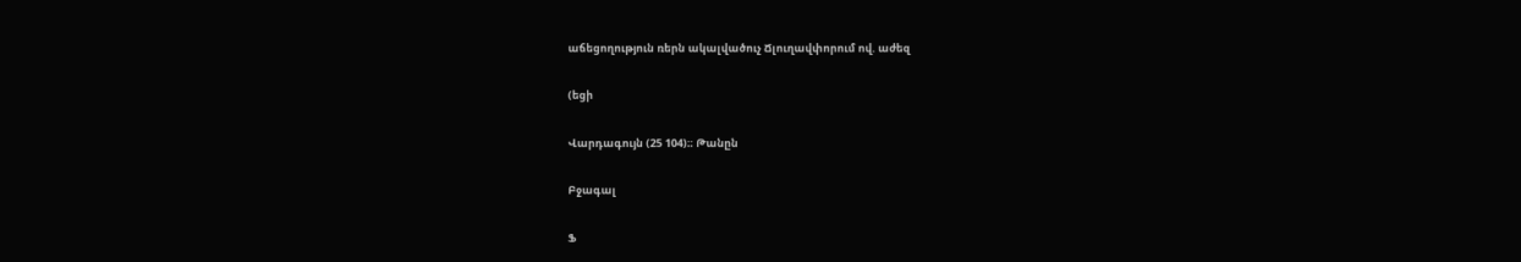աճեցողություն ռերն ակալվածուչ Ճլուղավփորում ով. աժեզ

(եցի

Վարդագույն (25 104)։։ Թանըն

Բջագալ

Ֆ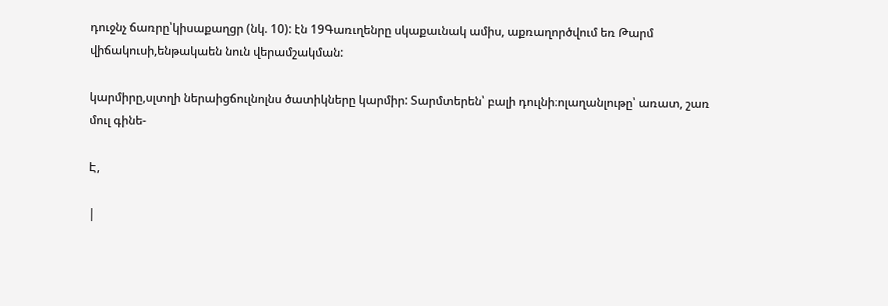դուջնչ ճառրը՝կիսաքաղցր (նկ. 10): էն 19Գառւղենրը սկաքաւնակ ամիս, աքռաղործվում եռ Թարմ վիճակուսի,ենթակաեն նուն վերամշակման:

կարմիրը,սլտղի ներաիցճուլնոլնս ծատիկները կարմիր: Տարմտերեն՝ բալի դուլնի։ոլաղանլութը՝ առատ, շառ մուլ գինե-

Է,

|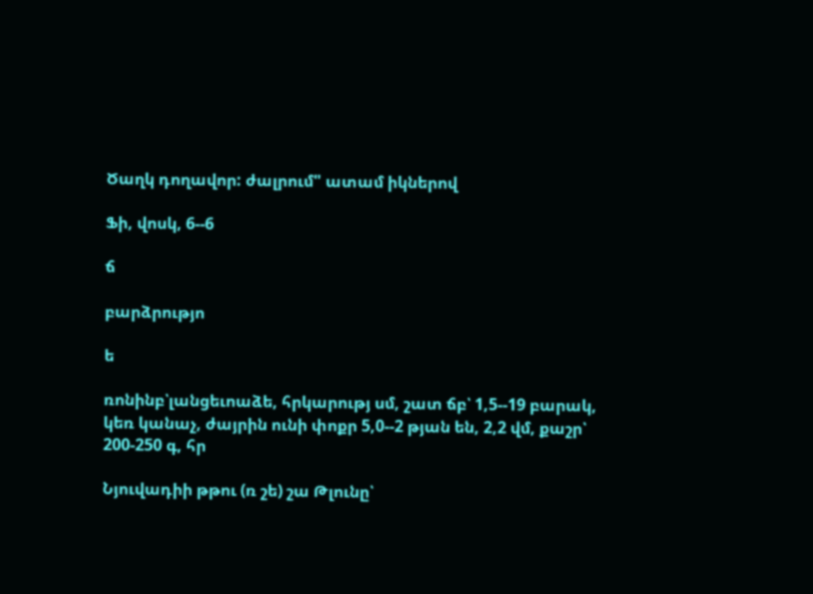Ծաղկ դողավոր: ժալրում" ատամ իկներով

Ֆի, վոսկ, 6--6

ճ

բարձրությո

ե

ռոնինբ՝լանցեւոաձե, հրկարությ սմ, շատ ճբ՝ 1,5--19 բարակ, կեռ կանաչ, ժայրին ունի փոքր 5,0--2 թյան են, 2,2 վմ, քաշր՝ 200-250 գ, հր

Նյուվադիի թթու (ռ շե) շա Թլունը՝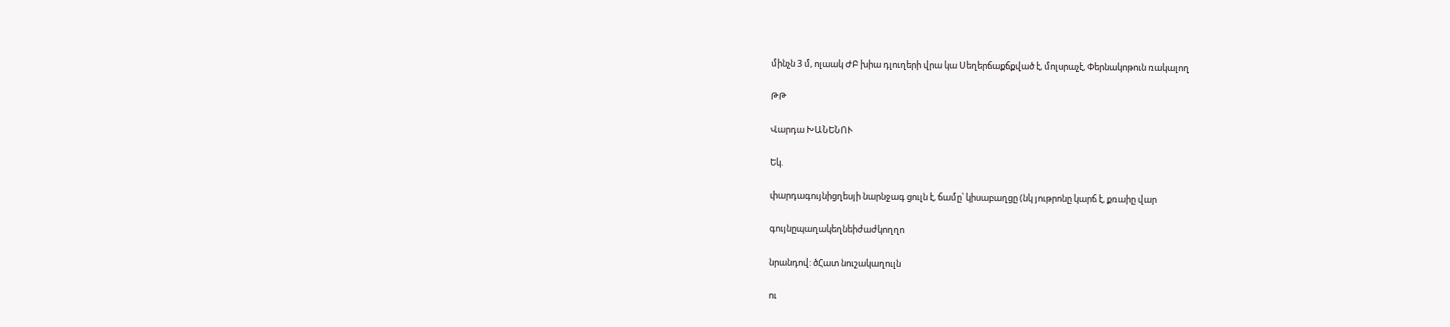մինչն 3 մ, ոլաակ ԺԲ խիա դլուղերի վրա կա Սեղերճաքճքված է, մոլսրաչէ, Փերնակոթուն ռակալող

ԹԹ

Վարդա ԽԱՆԵՆՈՒ

Եկ.

փարդագույնիցղեսյի նարնջագ ցուլն է, ճամը՝ կիսաբաղցը (նկ յութրոնը կարճ է, քռաիը վար

գույնըպաղակեղնեիժաժկողղո

նրանդով: ծՀատ նուշակաղուլն

ու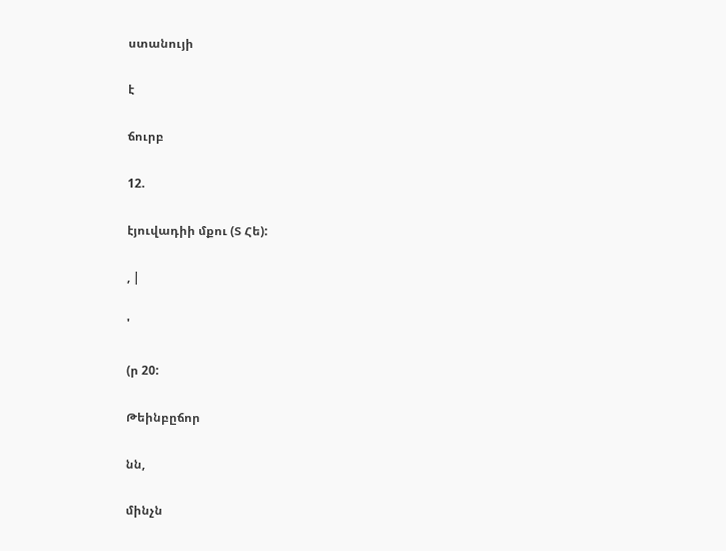ստանույի

է

ճուրբ

12.

էյուվադիի մքու (Տ Հե):

, |

'

(ր 20:

Թեինբըճոր

նն,

մինչն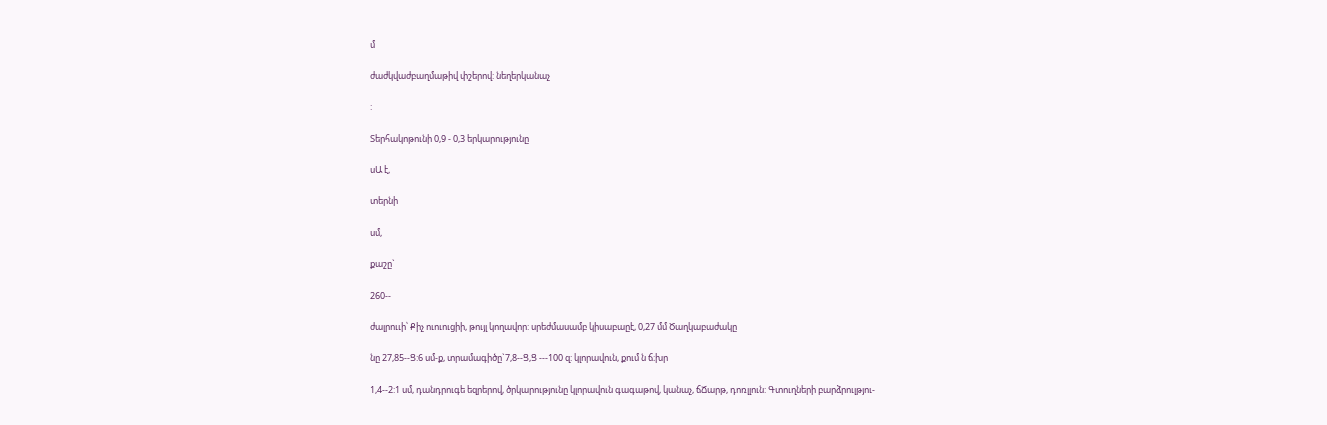մ

ժաժկվաժբաղմաթիվ փշերով: նեղերկանաչ

:

Տերհակոթունի 0,9 - 0,3 երկարությունը

սԱ է,

տերնի

սմ,

քաշը`

260--

ժալրոււի՝ Քիչ ուուուցիի, թույլ կողավոր: սրեժմասամբ կիսաբաըէ, 0,27 մմ Ծաղկաբաժակը

նը 27,85--Ց:6 սմ-ք, տրամագիծը`7,8--Ց,Ց ---100 զ: կլորավուն, քում ն ճ։խր

1,4--2:1 սմ, դանդրուգե եզրերով, ծրկարությունը կլորավուն գագաթով, կանաչ, ճՃարթ, դոռլլուն: Գտուղների բարձրուլթյու-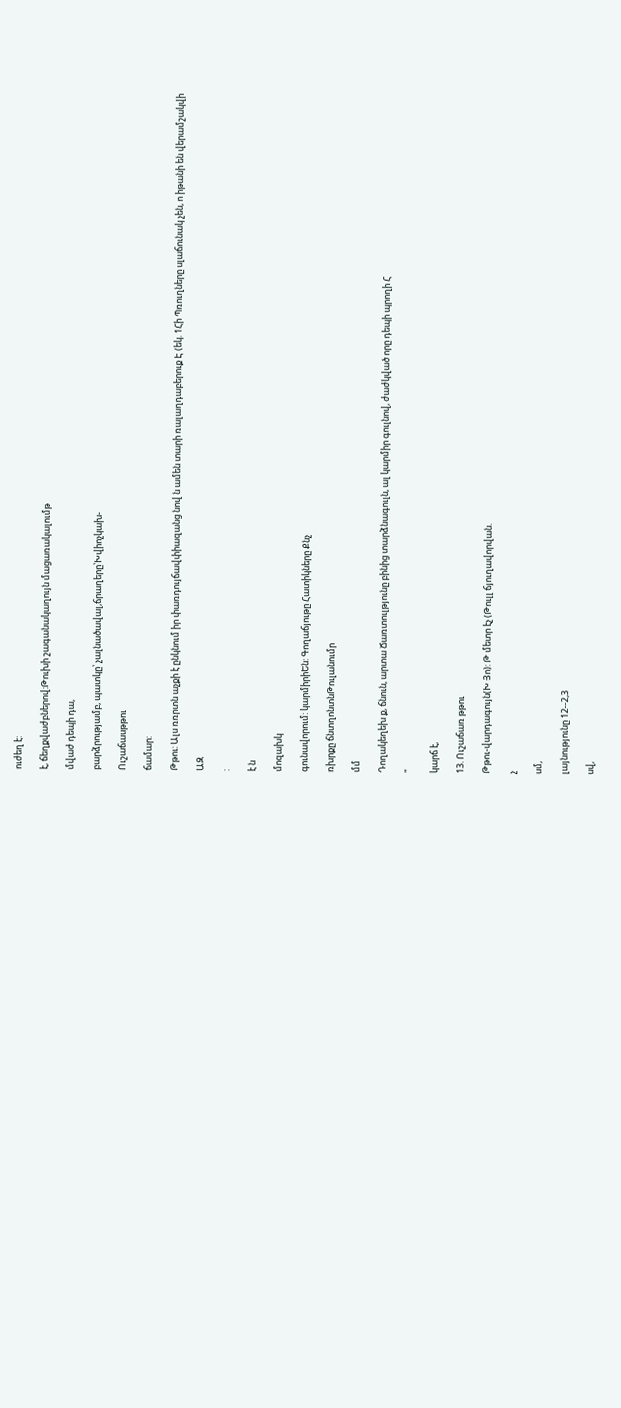ուժեղ է:

է, ճեղքվաժբներով:Թուխի շագանակաղույն մացառակալումթ

մվաժ դեպի դա,

բարձրությամբ, պատկը՝ չալնածավալ,ճրաղերը՝Խվիոչկախ-

Ուշաճասթթու

ճամար:

Թթու: Ալս ռռրտն աչքի է ընկնում իր փառդույճավփիազանց նով ն ամեն տարի ռալաղդաբերուք Է (եկ. 1Հի Պռուղները սլաճունակ չեն, ո իթանի են վերամշակվի

ԱԶ

:

է ն

մոզախկ

գունավորում: կարմիրիԵն: Գողաճյութը Հատիկները Քնչ

ռխրքը ճնտղոնտնԹուլանումր

մմ

Դողակեղեխ ք, ճնուն, արտա Ճառտուլթյունը բինից տարձնագուլն, ալ կարմիր գուլնով, ժաժկված որը դեպի պրողի Հ

"

կարճ է,

13. Ուշաճառ թթու

Թթու-վարդագույն(Խ Յո): Թ մետր էչ (Թուլլ ճյուղավորվան.

չ

սմ,

լայնությունը 12--2,3

սվ,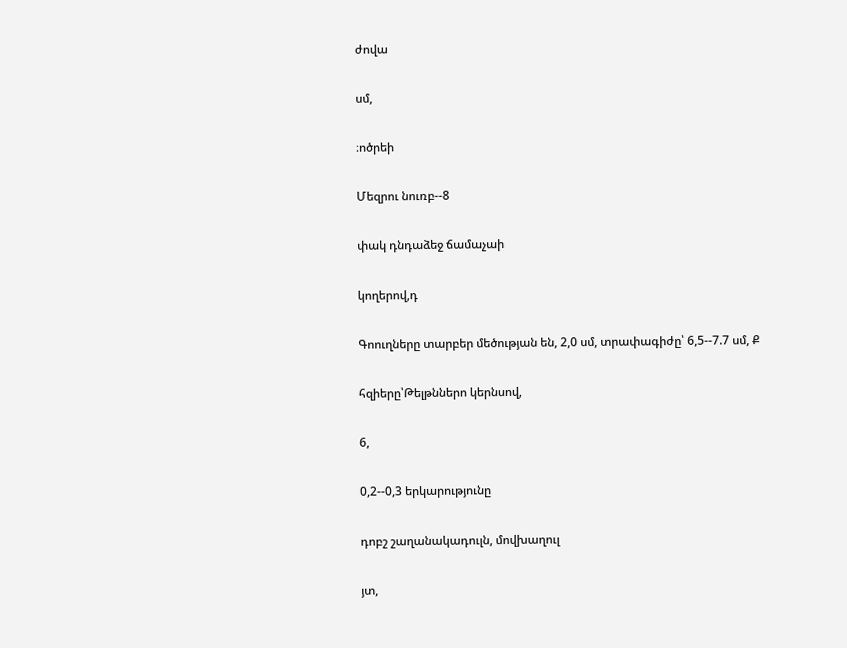ժովա

սմ,

։ոծրեի

Մեզրու նուռբ--8

փակ դնդաձեջ ճամաչաի

կողերով,դ

Գոուղները տարբեր մեծության են, 2,0 սմ, տրափագիժը՝ 6,5--7.7 սմ, Ք

հզիերը՝Թելթններո կերնսով,

6,

0,2--0,3 երկարությունը

դոբշ շաղանակադուլն, մովխաղուլ

յտ,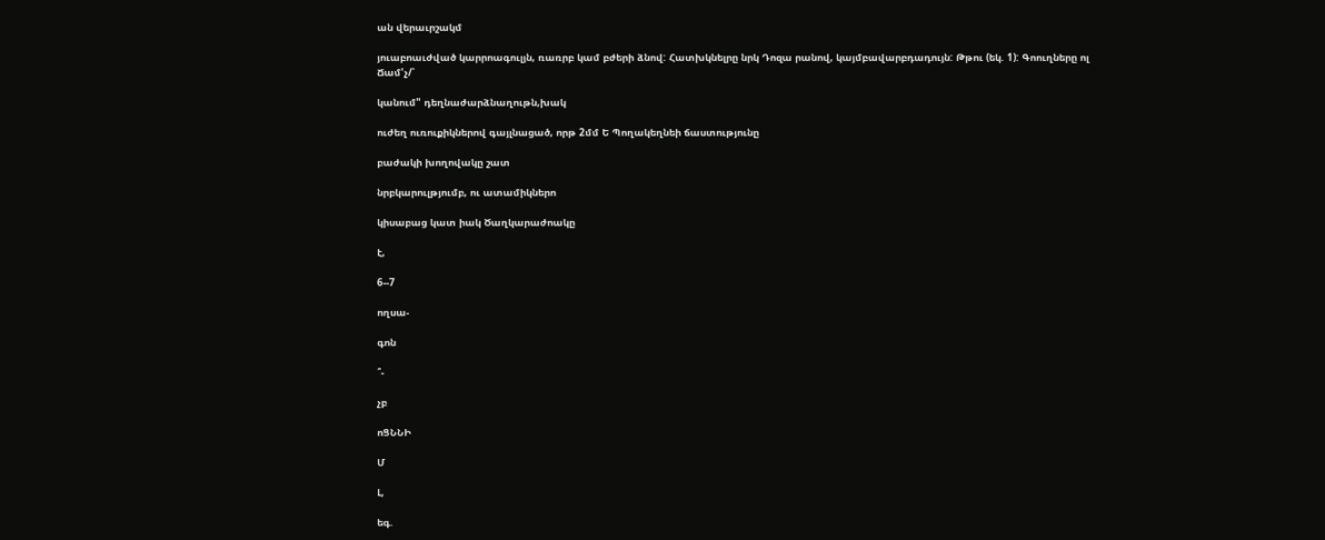ան վերաւրշակմ

յուաբոաւժված կարրոագուլյն, ռառրբ կամ բժերի ձնով: Հատխկնելրը նրկ Դոզա րանով, կայմբավարբդադույն: Թթու (եկ. 1): Գոուղները ոլ Ճամ'չ/՝

կանում" դեղնաժարձնաղութն,խակ

ուժեղ ուռուքիկներով գայլնացած, որթ 2մմ Ե Պողակեղնեի ճաստությունը

բաժակի խողովակը շատ

նրբկարուլթյումբ, ու ատամիկներո

կիսաբաց կատ իակ Ծաղկարաժոակը

է,

6--7

ողսա-

գոն

՞-

չբ

ոՑՆՆԻ

Մ

Լ,

եգ.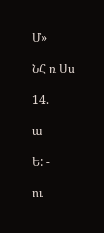Մ»

ՆՀ ռ Սս

14.

ա

Ե: -

ու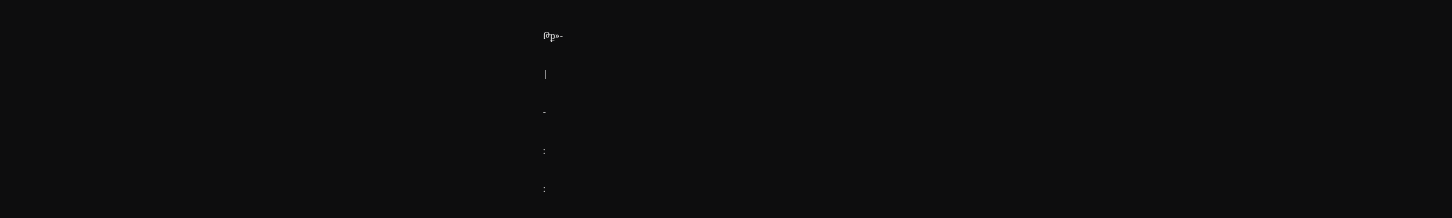Թք»-

|

-

։

: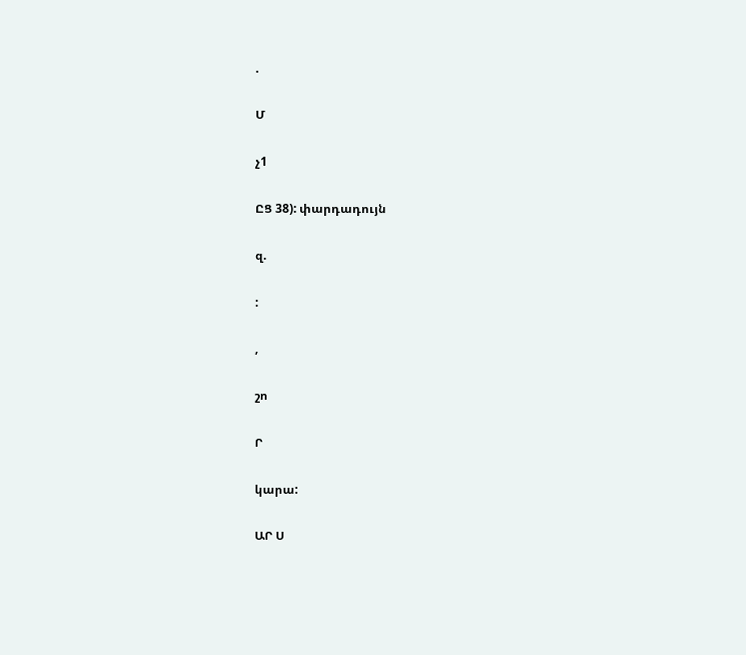.

Մ

չ1

ԸՑ 38): փարդադույն

զ.

:

,

շո

Ր

կարա:

ԱՐ Ս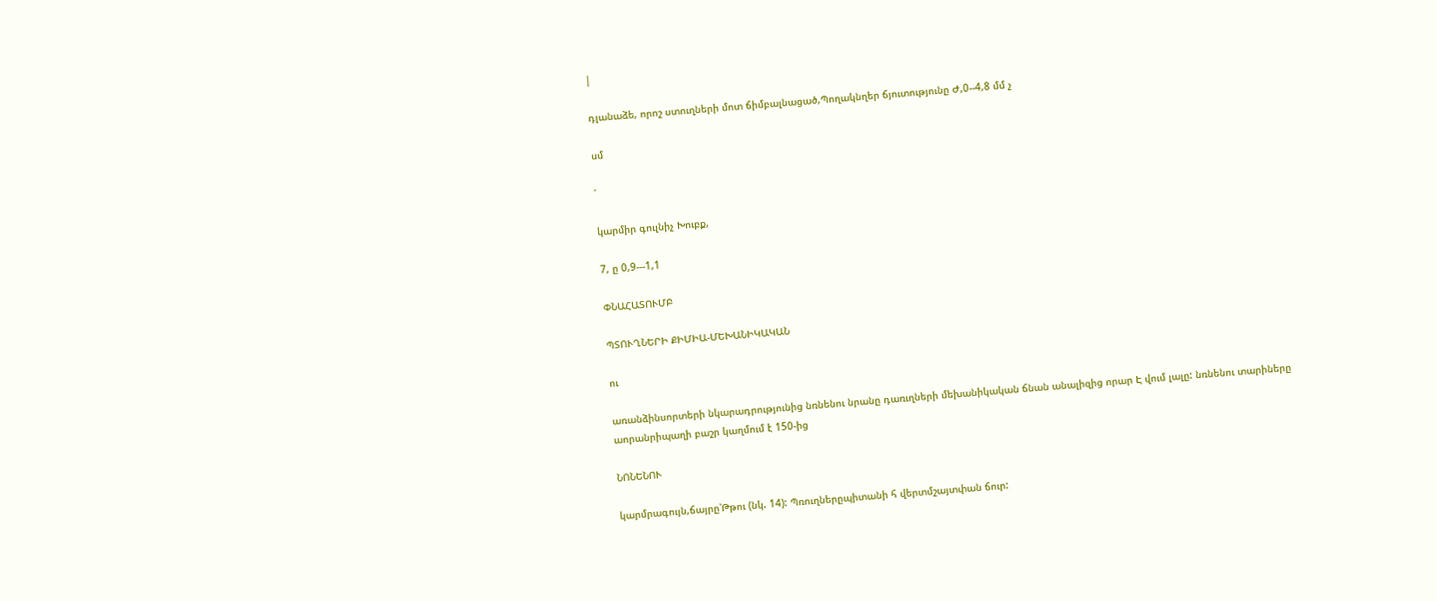|

դլանաձե, որոշ ստուղների մոտ ճիմբալնացած,Պողակնղեր ճյուտությունը Ժ,0--4,8 մմ չ

սմ

՛

կարմիր գուլնիչ Խուբք,

7, ը 0,9---1,1

ՓՆԱՀԱՏՈՒՄԲ

ՊՏՈՒՂՆԵՐԻ ՔԻՄԻԱ-ՄԵԽԱՆԻԿԱԿԱՆ

ու

առանձինսորտերի նկարադրությունից նռնենու նրանը դառւղների մեխանիկական ճնան անալիզից որար Է վում լալը: նռնենու տարիները աորանրիպաղի բաշր կաղմում է 150-ից

ՆՈՆԵՆՈՒ

կարմրագույն,ճայրը՝Թթու (նկ. 14): Պռուղներըպիտանի հ վերտմշայտփան ճուր: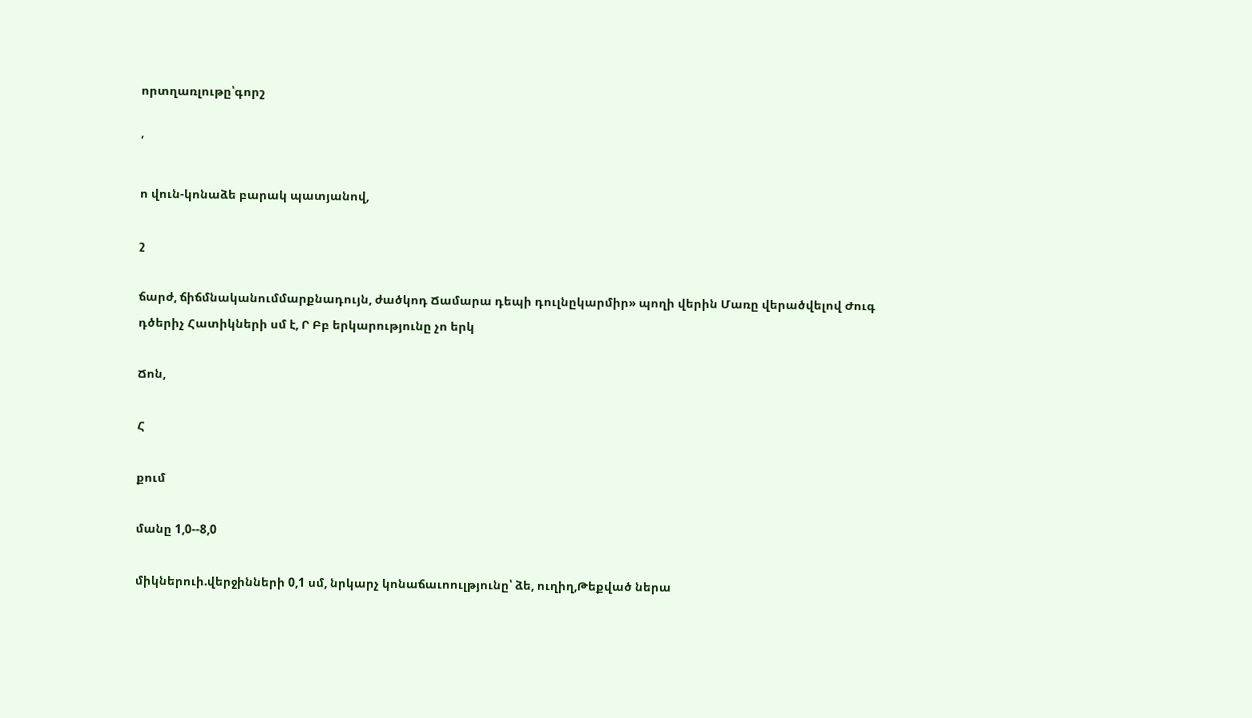որտղառլութը՝գորշ

՛

ո վուն-կոնաձե բարակ պատյանով,

շ

ճարժ, ճիճմնականումմարքնադույն, ժածկոդ Ճամարա դեպի դուլնըկարմիր» պողի վերին Մառը վերածվելով Ժուգ դծերիչ Հատիկների սմ է, Ր Բբ երկարությունը չո երկ

Ճոն,

Հ

քում

մանը 1,0--8,0

միկներուի.վերջինների 0,1 սմ, նրկարչ կոնաճաւոուլթյունը՝ ձե, ուղիղ,Թեքված ներա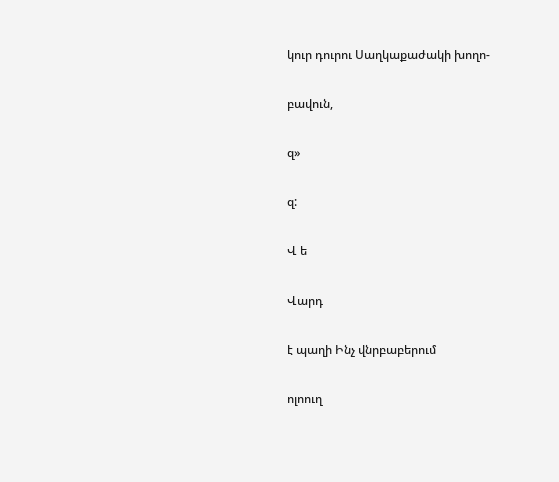կուր դուրու Սաղկաքաժակի խողո-

բավուն,

զ»

զ:

Վ ե

Վարդ

է պաղի Ինչ վնրբաբերում

ոլոուղ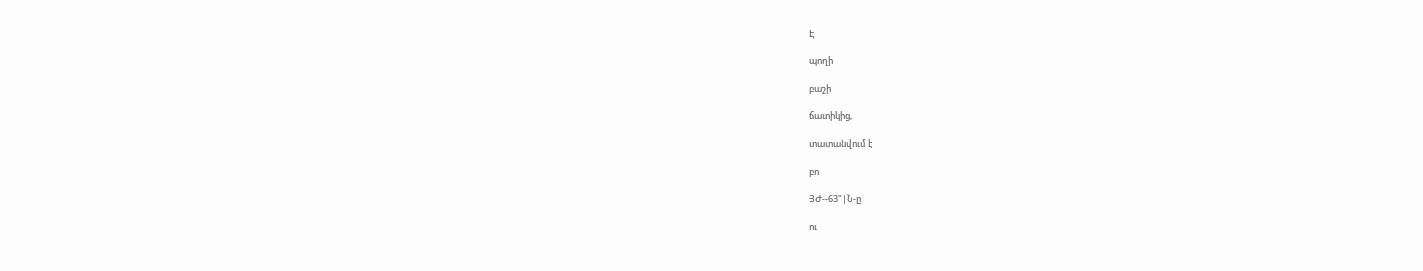Է

պողի

բաշի

ճատիկից,

տատանվում է

բո

ՅԺ--63"|Ն-ը

ու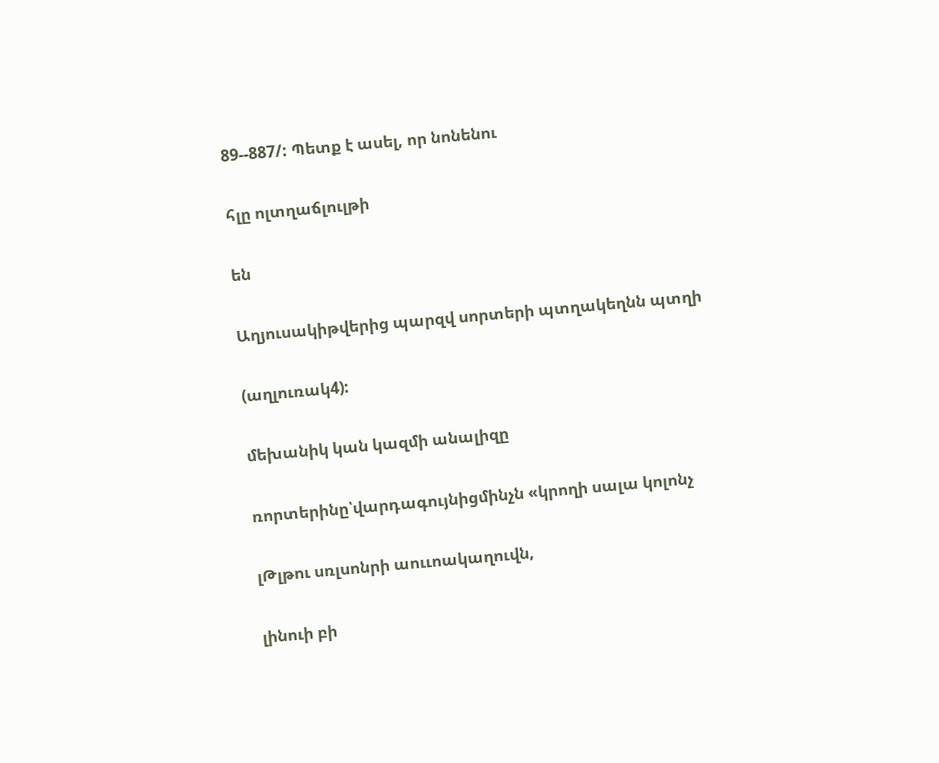89--887/: Պետք է ասել, որ նոնենու

հլը ոլտղաճլուլթի

են

Աղյուսակիթվերից պարզվ սորտերի պտղակեղնն պտղի

(աղլուռակ4):

մեխանիկ կան կազմի անալիզը

ռորտերինը՝վարդագույնիցմինչն «կրողի սալա կոլոնչ

լԹլթու սռլսոնրի աոււոակաղուվն,

լինուի բի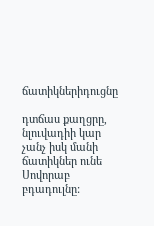ճատիկներիդուցնը

դտճաս քաղցրը, նլուվադիի կար չանչ իսկ մանի ճատիկներ ունե Սովորաբ բդադուլնը: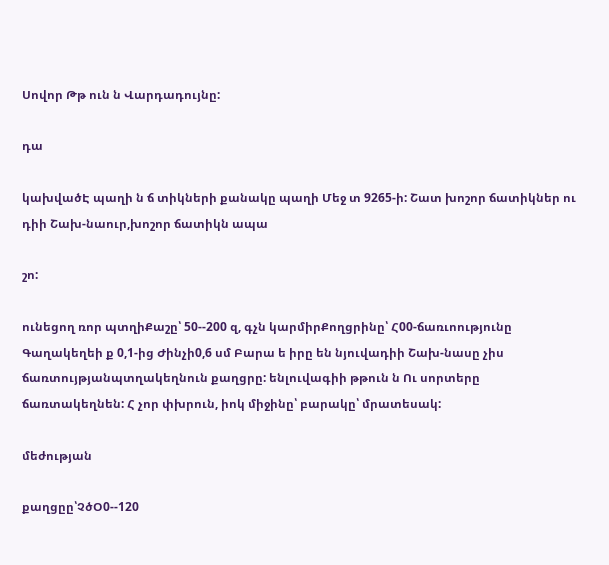Սովոր Թթ ուն ն Վարդադույնը:

դա

կախվածԷ պաղի ն ճ տիկների քանակը պաղի Մեջ տ 9265-ի: Շատ խոշոր ճատիկներ ու դիի Շախ-նաուր,խոշոր ճատիկն ապա

շո:

ունեցող ռոր պտղիՔաշը՝ 50--200 զ, գչն կարմիրՔողցրինը՝ Հ00-ճառւոությունը Գաղակեղեի ք 0,1-ից Ժինչի0,6 սմ Բարա ե իրը են նյուվադիի Շախ-նասը չիս ճառտույթյանպտղակեղնուն քաղցրը: ենլուվագիի թթուն ն Ու սորտերը ճառտակեղնեն: Հ չոր փխրուն, իոկ միջինը՝ բարակը՝ մրատեսակ:

մեժության

քաղցըը՝ՉծՕ0--120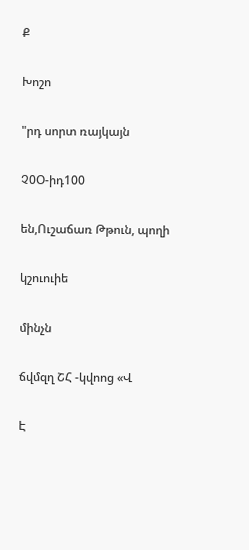Ք

Խոշո

"րդ սորտ ռայկայն

Չ0Օ-իդ100

են,Ուշաճառ Թթուն, պողի

կշուուիե

մինչն

ճվմզղ ՇՀ -կվոոց «Վ

Է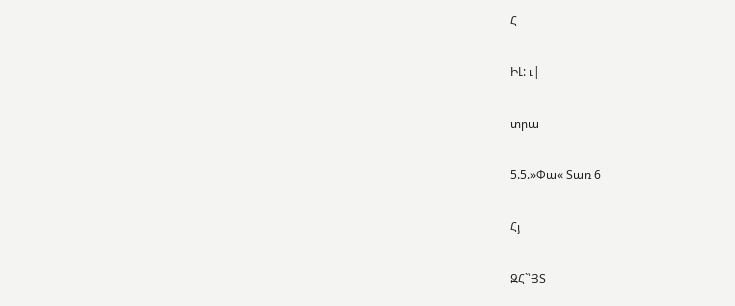Հ

ԻԼ: ւ|

տրա

5.5.»Փա« Տառ 6

Հյ

ԶՀ`՝ՅՏ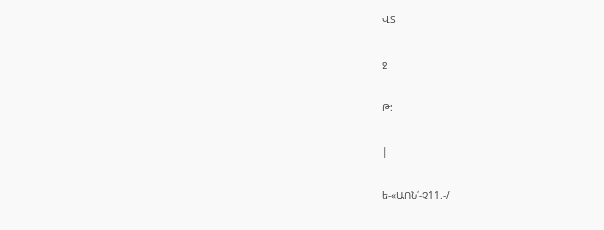ՎՏ

ջ

Թ:

|

ե-«ԱՈՆ՛-Չ11.-/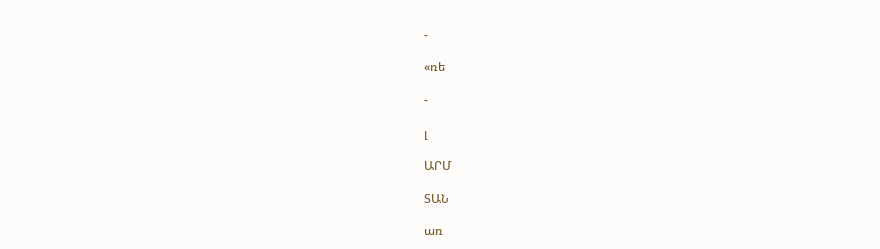-

«ռե

-

լ

ԱՐՄ

ՏԱՆ

առ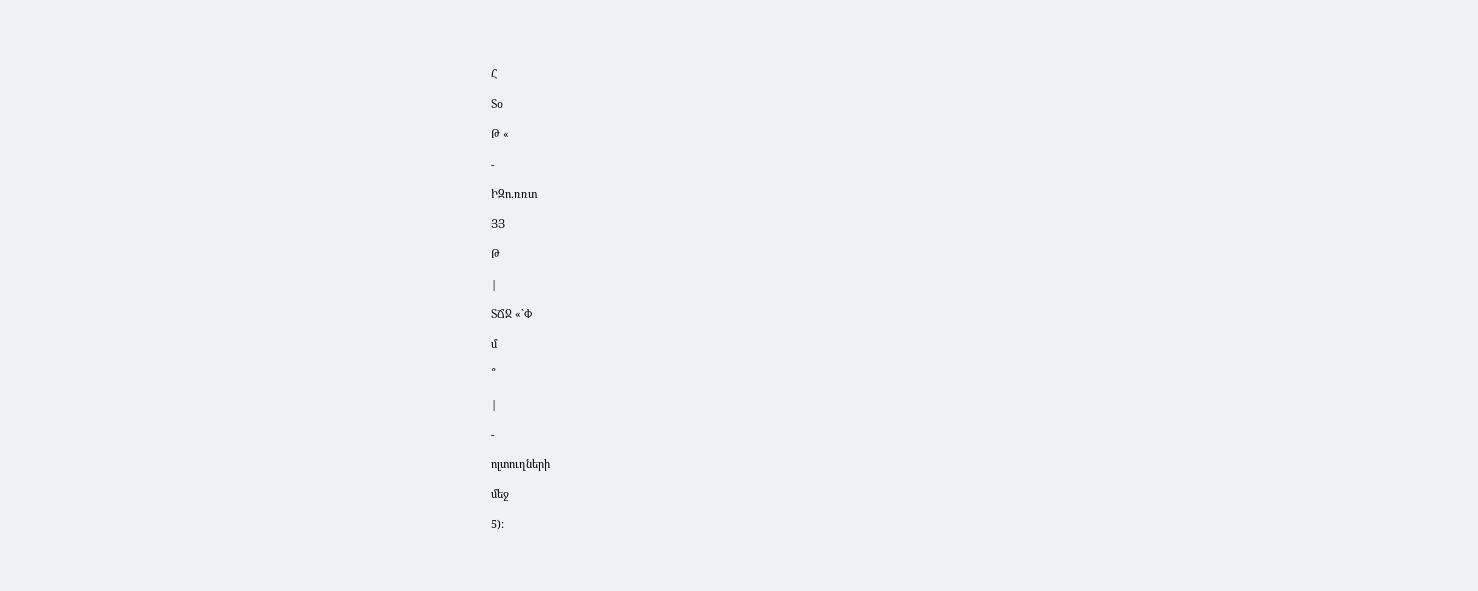Հ

Տօ

Թ «

-

ԻԶո.ռռտ

ՅՅ

Թ

|

ՏՃՋ «`Փ

մ

՞

|

-

ոլտուղների

մեջ

5):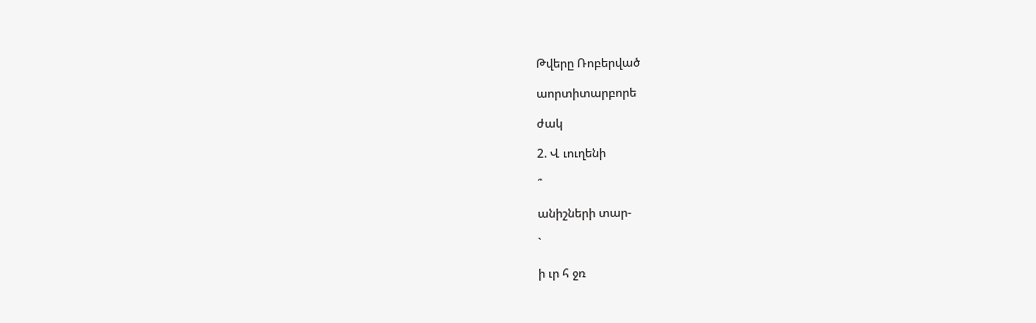Թվերը Ռոբերված

աորտիտարբորե

ժակ

2. Վ ւուղենի

՞

անիշների տար-

`

ի ւր հ ջռ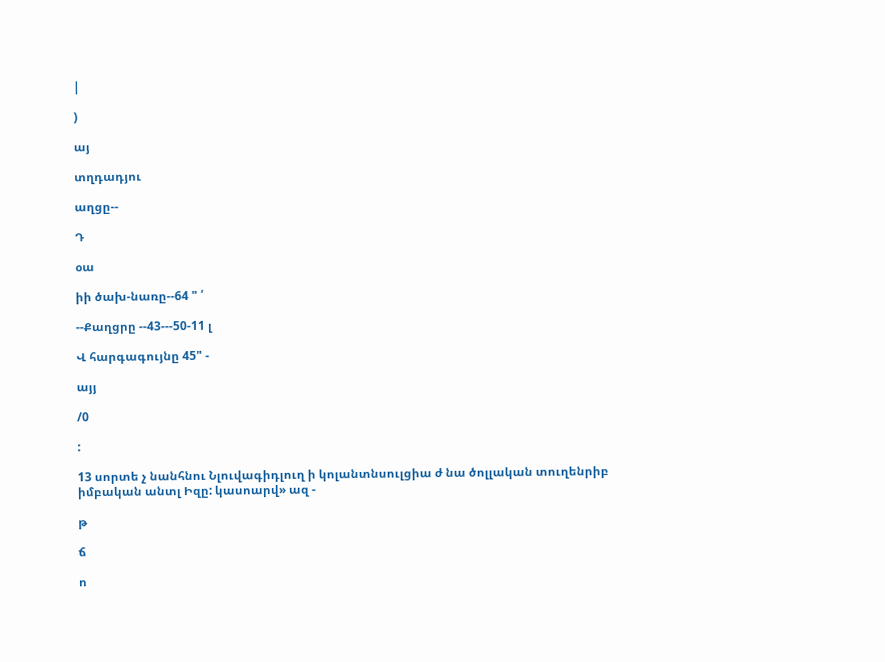|

)

այ

տղդադյու

աղցը--

Դ

օա

իի ծախ-նառը--64 " ՛

--Քաղցրը --43---50-11 լ

Վ հարգագույնը 45" -

այյ

/0

:

13 սորտե չ նանհնու Նլուվագիդլուղ ի կոլանտնսուլցիա ժ նա ծոլլական տուղենրիբ իմբական անտլ Իզը: կասոարվ» ազ -

թ

ճ

ո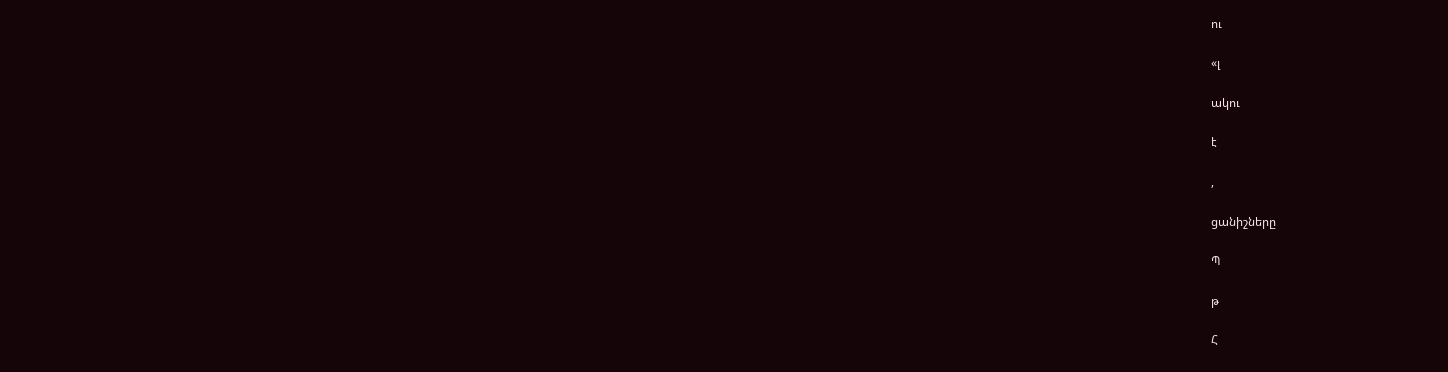ու

«լ

ակու

է

,

ցանիշները

Պ

թ

Հ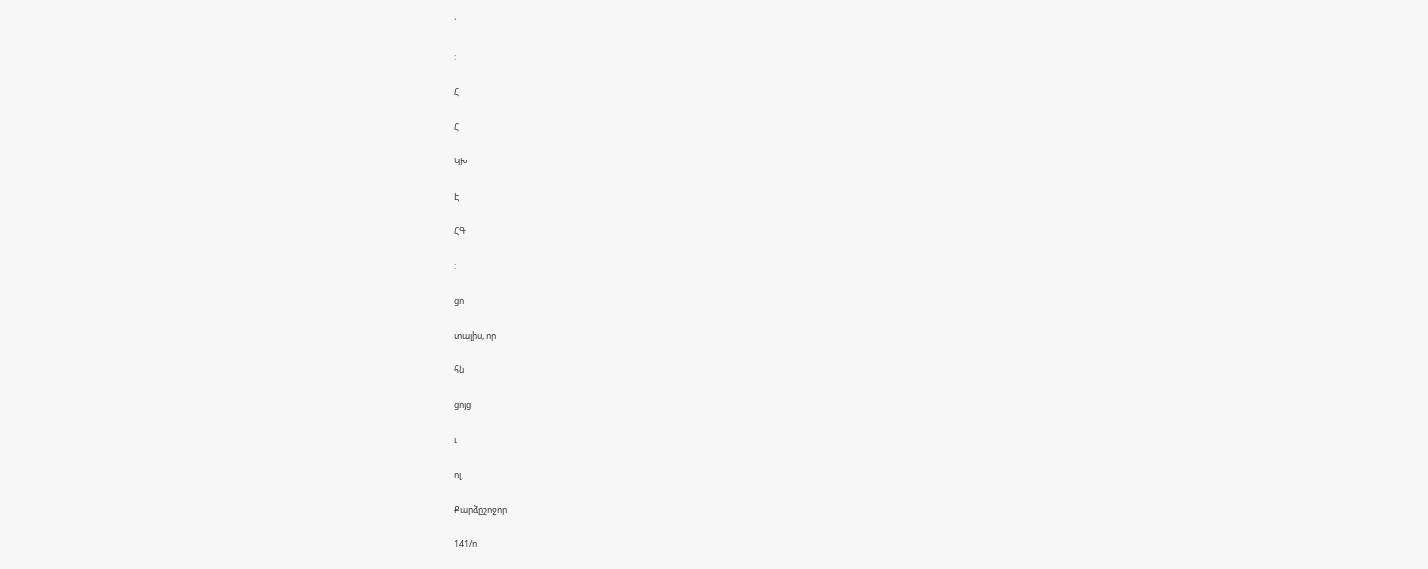`

:

Հ

Հ

ԿԽ

Է

ՀԳ

:

ցո

տալիս, որ

հն

ցոյց

ւ

ոլ

Քարձըշոջոր

141/ո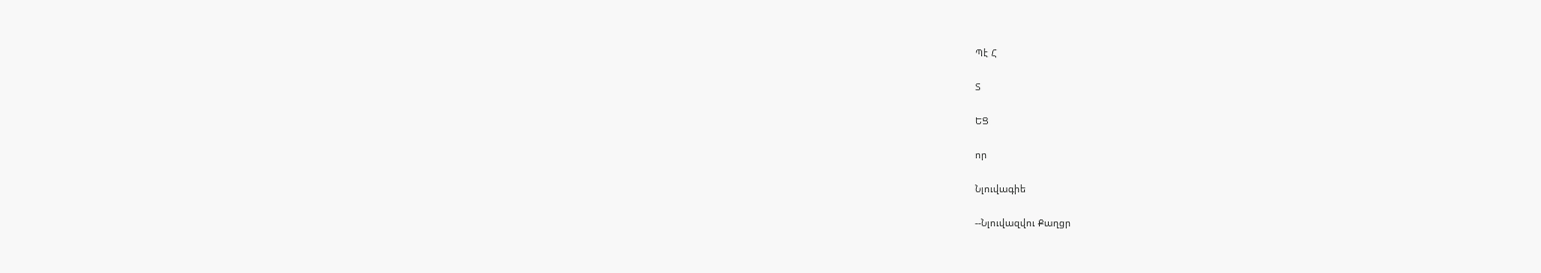Պէ Հ

Տ

ԵՑ

որ

Նլուվագիե

--Նլուվազվու Քաղցր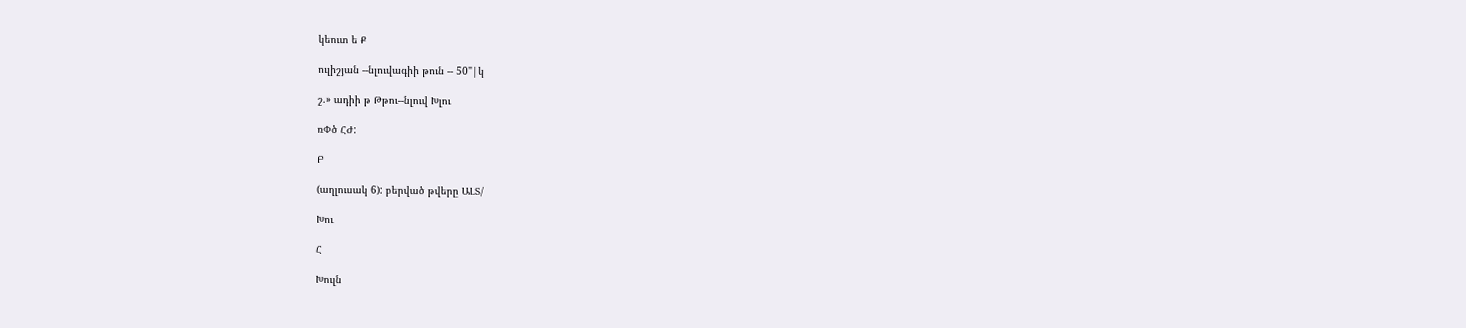կեուտ ե Ք

ուլիշյան --նլուվագիի թուն -- 50"|կ

շ.» ադիի թ Թթու--նլուվ Խլու

ռՓծ ՀԺ:

Բ

(աղլուսակ 6): բերված թվերը ԱԼՏ/

Խու

Հ

Խուլն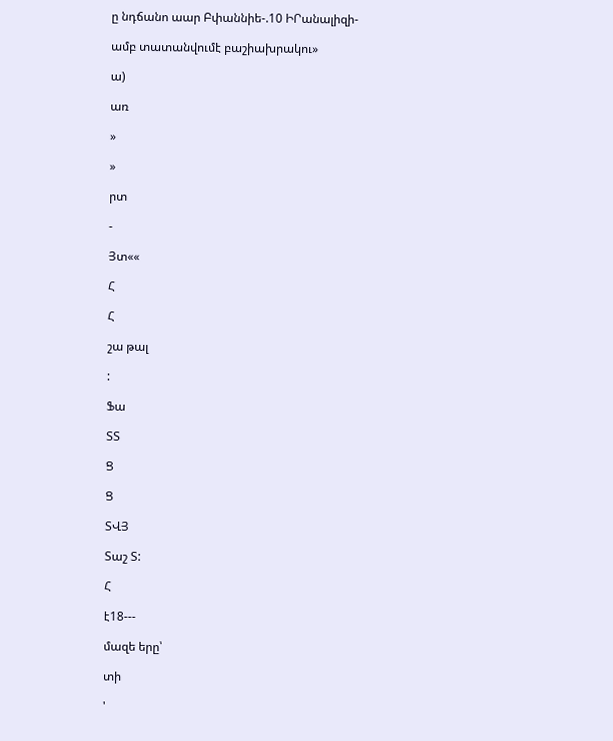ը նդճանո աար Բփաննիե-.10 ԻՐանալիզի-

ամբ տատանվումէ բաշիախրակու»

ա)

առ

»

»

րտ

-

Յտ««

Հ

Հ

շա թալ

:

Ֆա

ՏՏ

Ց

Ց

ՏՎՅ

Տաշ Տ:

Հ

է18---

մազե երը՝

տի

'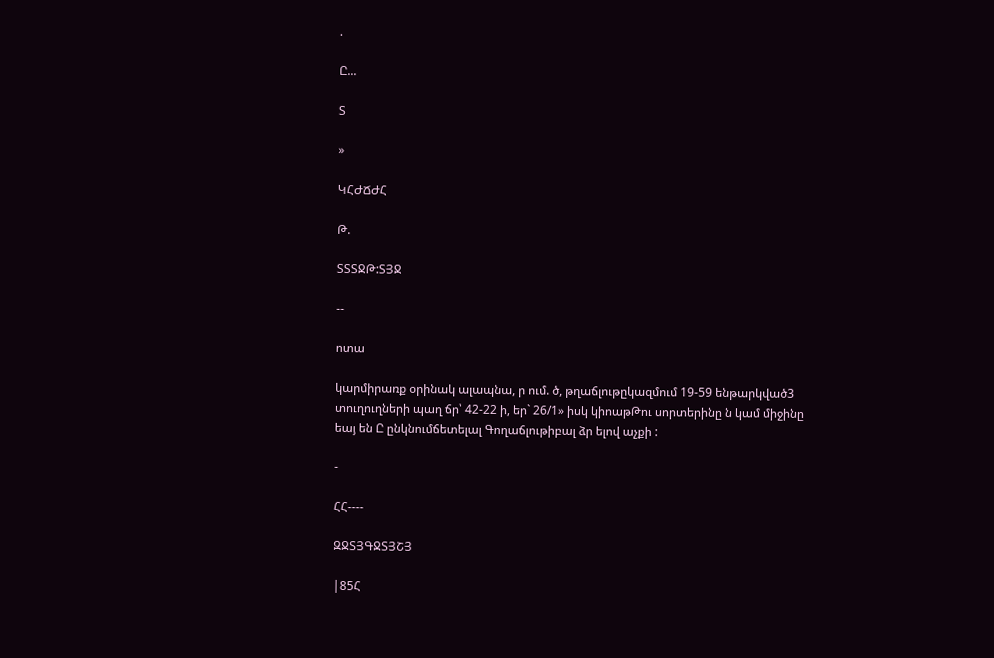.

Ը...

Տ

»

ԿՀԺՃԺՀ

Թ.

ՏՏՏՋԹ:ՏՅՋ

--

ոտա

կարմիրառք օրինակ ալապնա, ր ում. ծ, թղաճլութըկազմում 19-59 ենթարկված3 տուղուղների պաղ ճր՝ 42-22 ի, եր` 26/1» իսկ կիոաթԹու սորտերինը ն կամ միջինը եայ են Ը ընկնումճետելալ Գողաճլութիբալ ձր ելով աչքի :

-

ՀՀ----

ԶՋՏՅԳՋՏՅՇՅ

|85Հ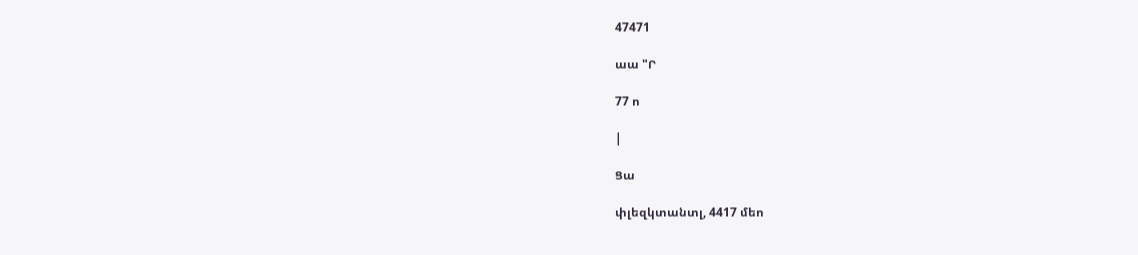47471

աա "Ր

77 ո

|

Ցա

փլեզկտանտլ, 4417 մեո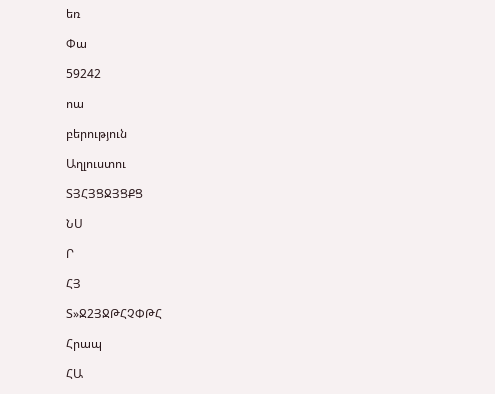եռ

Փա

59242

ոա

բերություն

Աղլուստու

ՏՅՀՅՑՋՅՑՔՑ

ՆՍ

Ր

ՀՅ

Տ»Ջ2ՅՋԹՀՉՓԹՀ

Հրապ

ՀԱ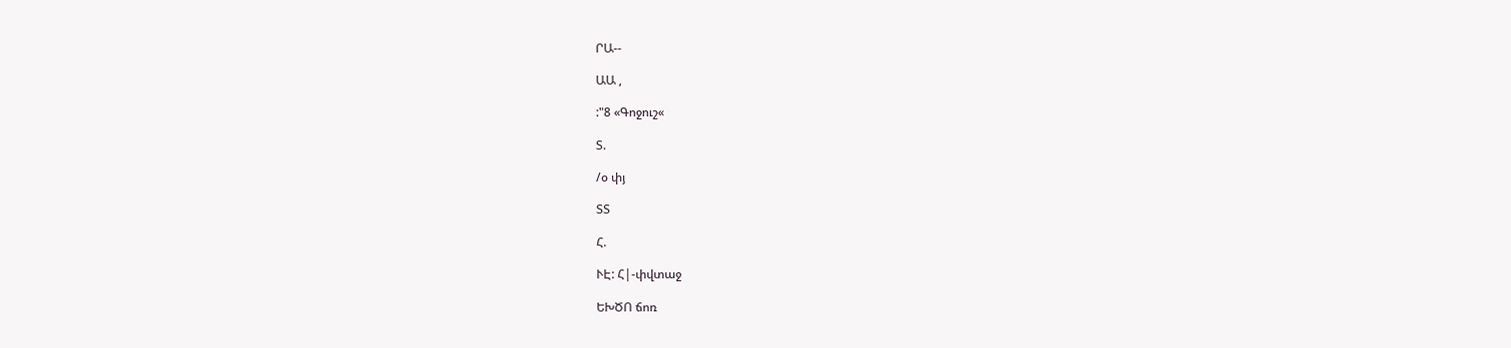ՐԱ--

ԱԱ ,

:"8 «Գոջուշ«

Տ.

/օ փյ

ՏՏ

Հ.

ՒԷ: Հ|-փվտաջ

ԵԽԾՈ ճոռ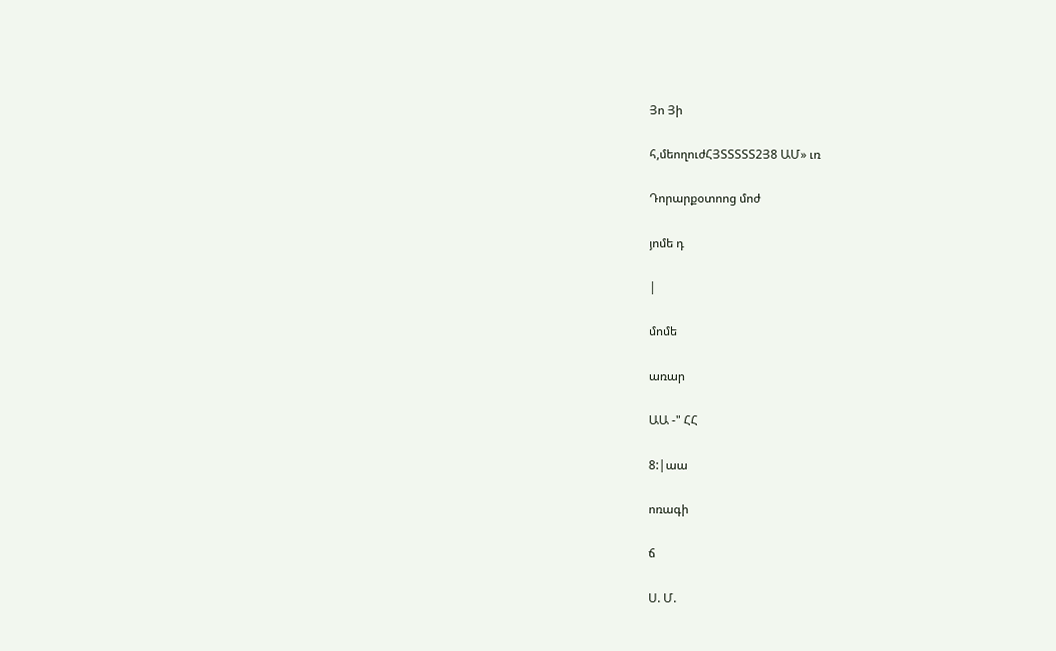Յո Յի

հ,մեողուժՀՅՏՏՏՏՏ2Յ8 ԱՄ» ւռ

Դորարքօտոոց մոժ

յոմե դ

|

մոմե

առար

ԱԱ -" ՀՀ

8:|աա

ոռագի

ճ

Ս. Մ.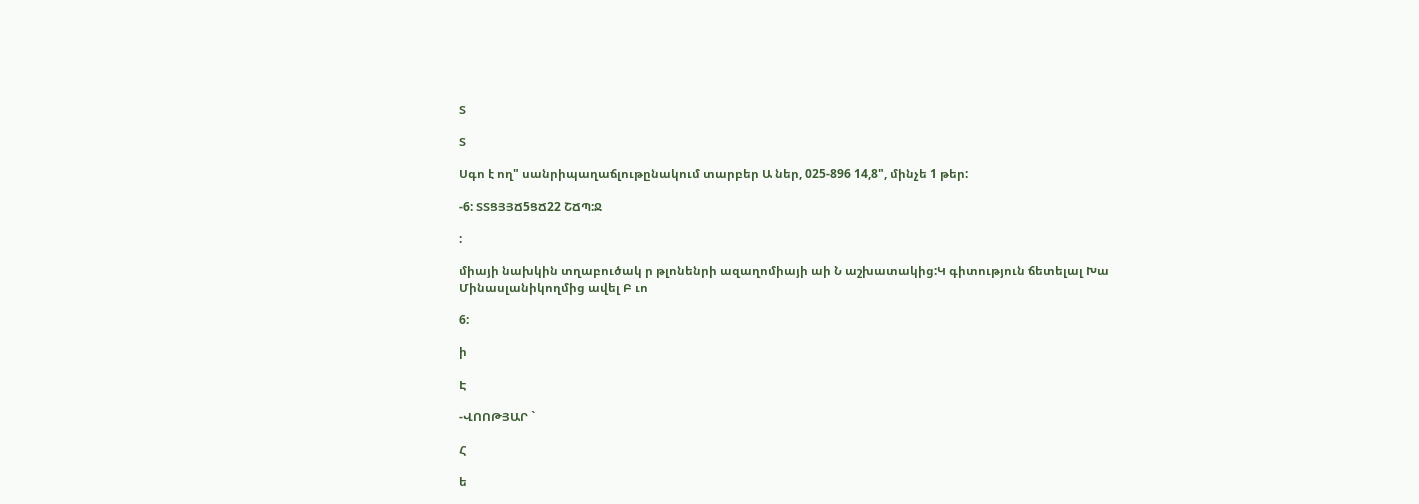Տ

Տ

Սգո է ող" սանրիպաղաճլութընակում տարբեր Ա ներ, 025-896 14,8", մինչե 1 թեր:

-6: ՏՏՑՅՅՃ5ՑՃ22 ՇՃՊ:Ջ

:

միայի նախկին տղաբուծակ ր թլոնենրի ազաղոմիայի աի Ն աշխատակից:Կ գիտություն ճետելալ Խա Մինասլանիկողմից ավել Բ ւո

6:

ի

Է

-ՎՈՈԹՅԱՐ `

Հ

ե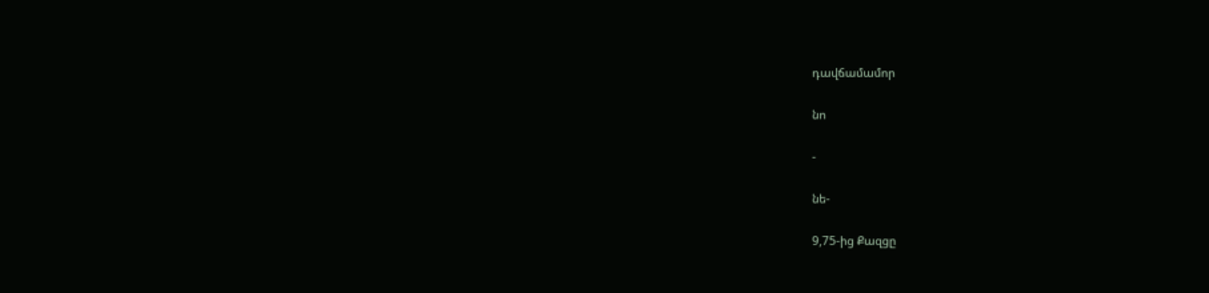դավճամամոր

նո

-

նե-

9,75-ից Քազցը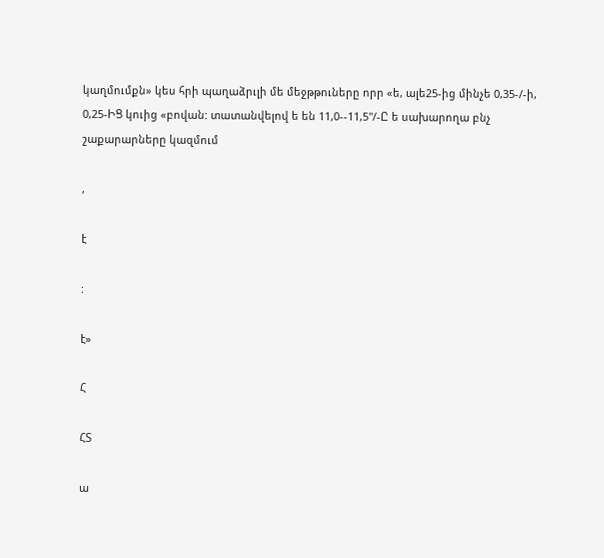կաղմումքն» կես հրի պաղաձրւլի մե մեջթթուները որր «ե, ալե25-ից մինչե 0,35-/-ի, 0,25-ԻՑ կուից «բովան: տատանվելով ե են 11,0--11,5"/-Ը ե սախարողա բնչ շաքարարները կազմում

,

է

:

է»

Հ

ՀՏ

ա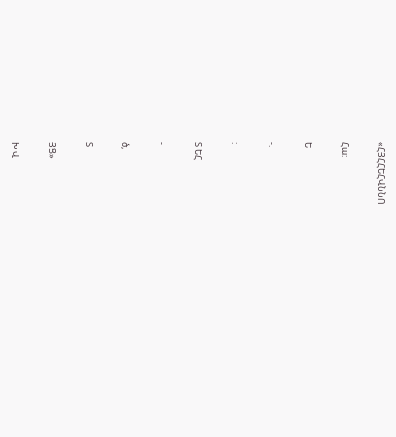«ՀՅՀՀԵՀՎՆՆՈ

Հա:

Ե

-.

:

Տ ԵՀ

-

ծ,

Տ

ՅՑ»

Խ Վ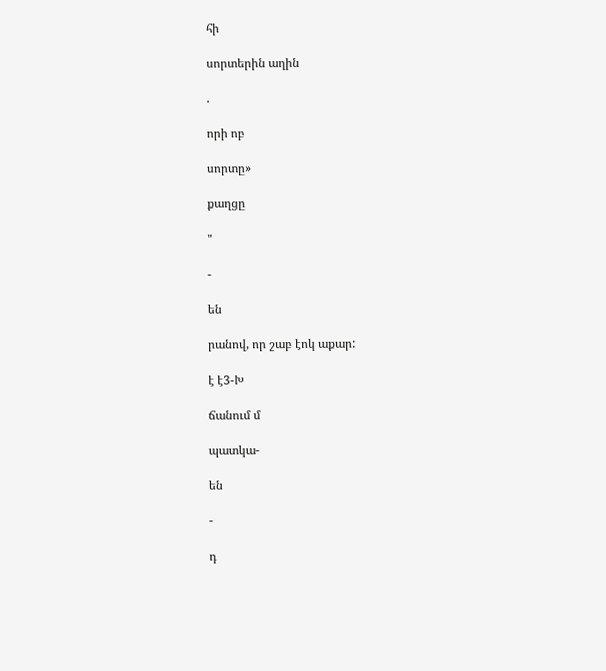հի

սորտերին աղին

.

որի ոբ

սորտը»

քաղցը

"

-

են

րանով, որ շաբ էոկ աքար:

է է3-Խ

ճանում մ

պատկա-

են

-

դ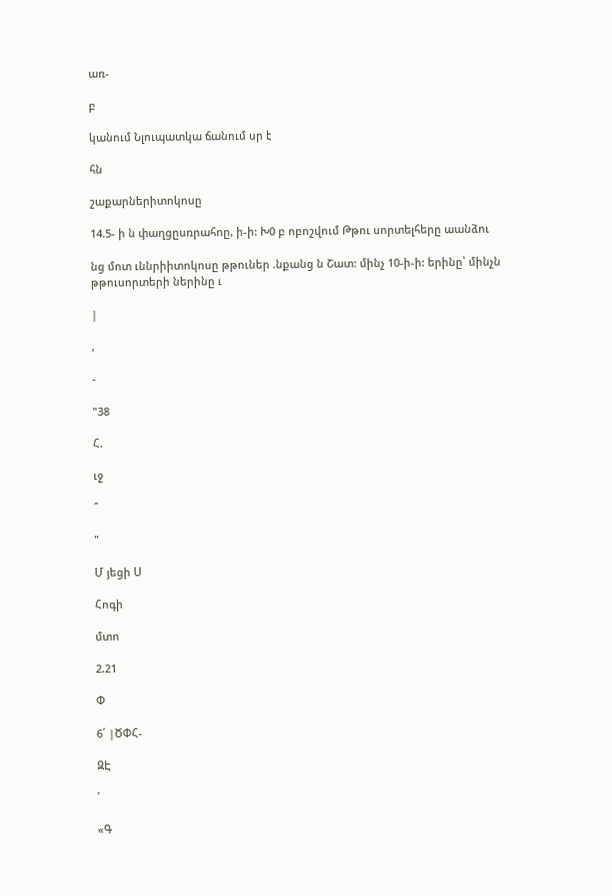առ-

բ

կանում Նլուպատկա ճանում սր է

հն

շաքարներիտոկոսը

14.5- ի ն փաղցըսռրահոը, ի-ի: Խ0 բ ոբոշվում Թթու սորտելհերը աանձու

նց մոտ ւննրիիտոկոսը թթուներ .նքանց ն Շատ: մինչ 10-ի-ի: երինը՝ մինչն թթուսորտերի ներինը ւ

|

,

-

"38

Հ.

ւջ

՞

"

Մ յեցի Ս

Հոգի

մտո

2.21

Փ

6՛ |ԾՓՀ-

ԶԷ

՛

«Գ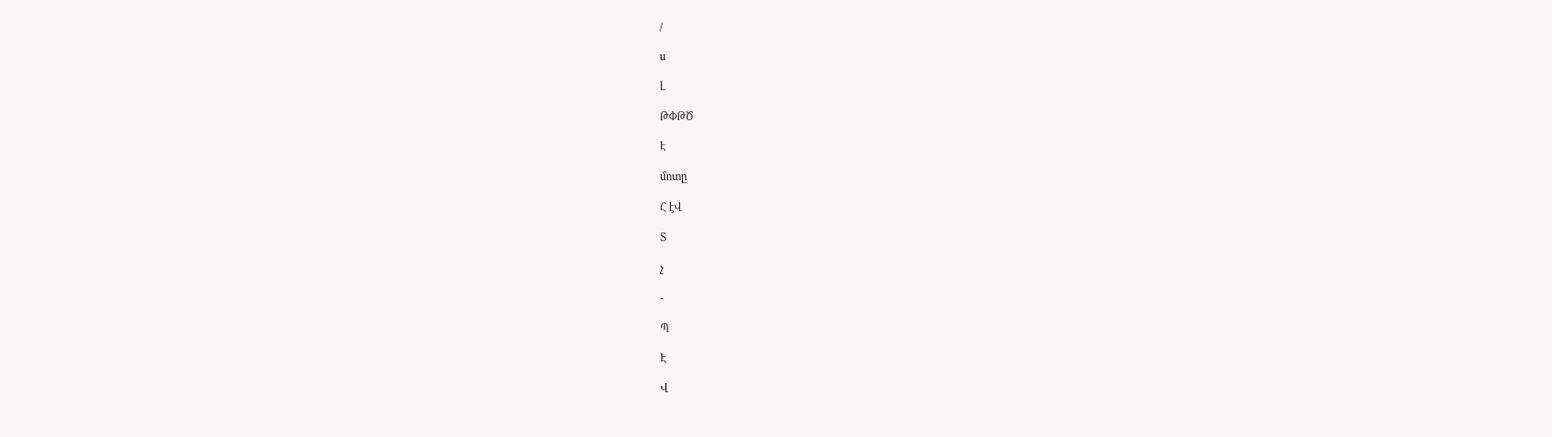/

ս

Լ

ԹՓԹԾ

Է

մոտը

Հ էՎ

Տ

չ

-

Պ

Է

Վ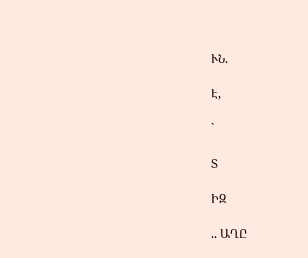ՒՆ.

Է,

`

Տ

ԻԶ

.. ԱՂԸ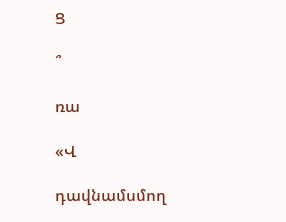Ց

՞

ռա

«Վ

դավնամսմող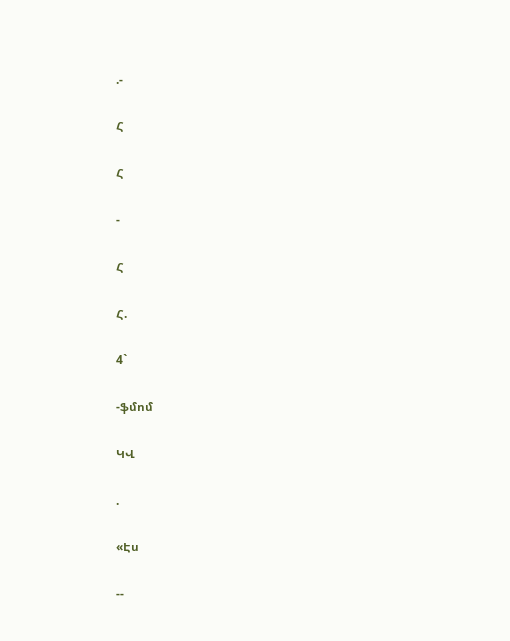.-

Հ

Հ

-

Հ

Հ.

4`

-ֆմոմ

ԿՎ

.

«Էս

--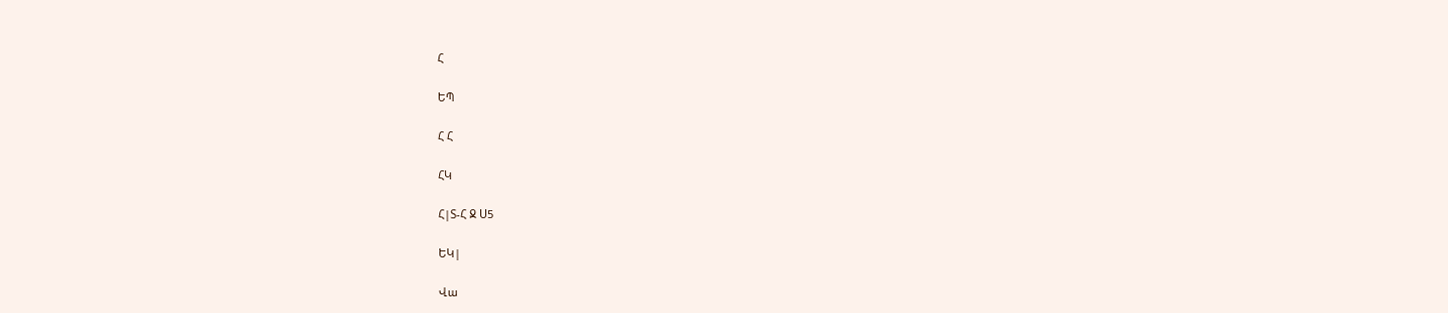Հ

ԵՊ

Հ Հ

ՀԿ

Հ|Տ-Հ Ջ Ս5

ԵԿ|

Վա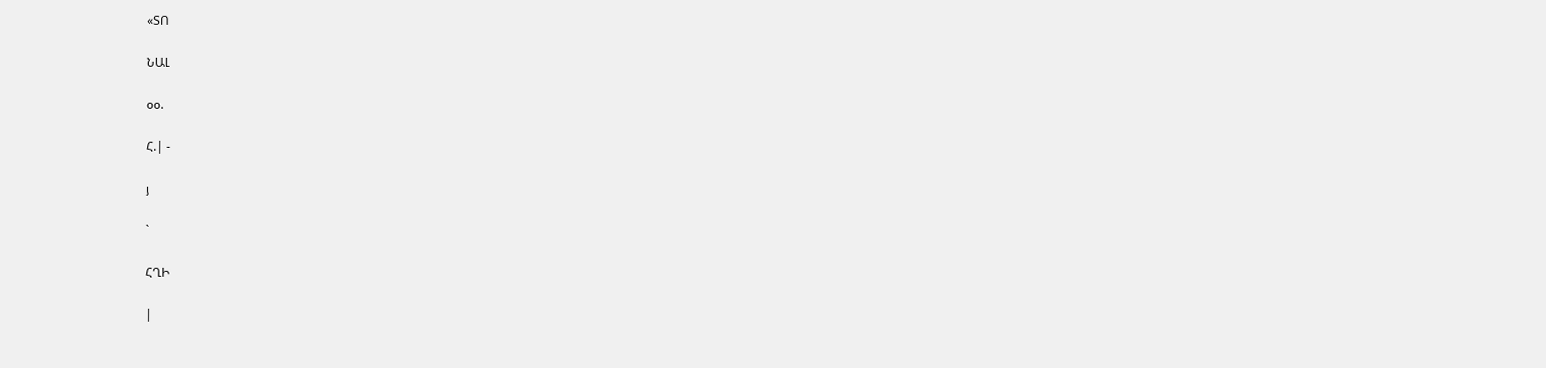«ՏՈ

ՆԱԼ

օօ.

Հ.| -

յ

`

ՀՂԻ

|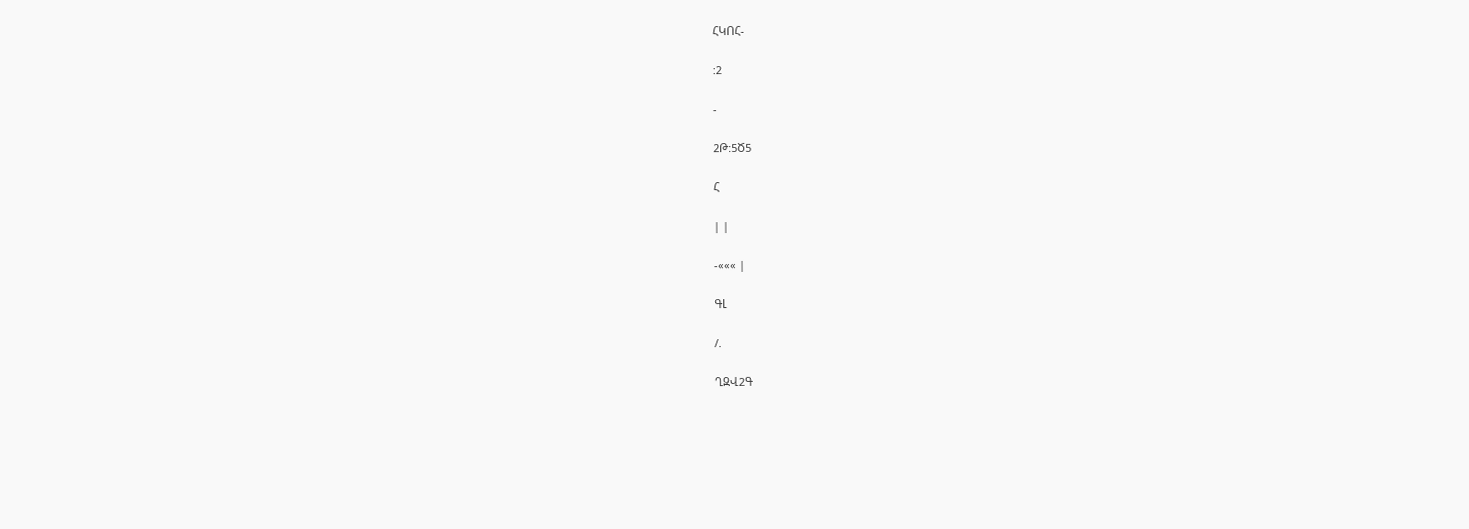ՀԿՈՀ-

:2

-

2Թ:5Ծ5

Հ

| |

-««« |

ԳԼ

/.

ՂԶՎ2Գ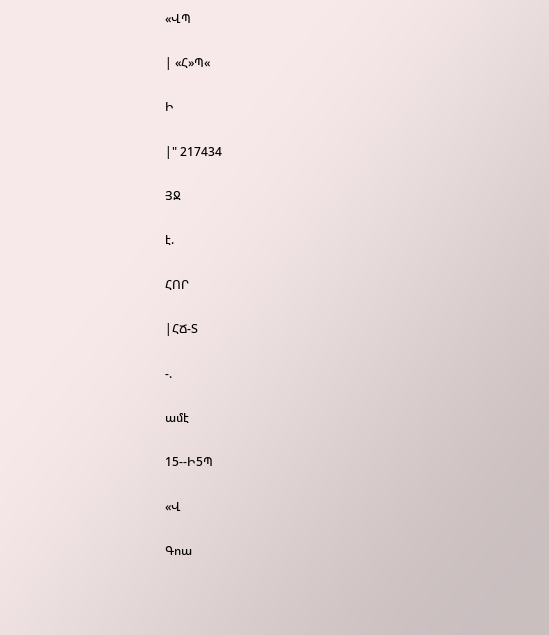«ՎՊ

| «Հ»Պ«

Ի

|" 217434

ՅՋ

է.

ՀՈՐ

|ՀՃ-Տ

-.

ամէ

15--Ի5Պ

«Վ

Գոա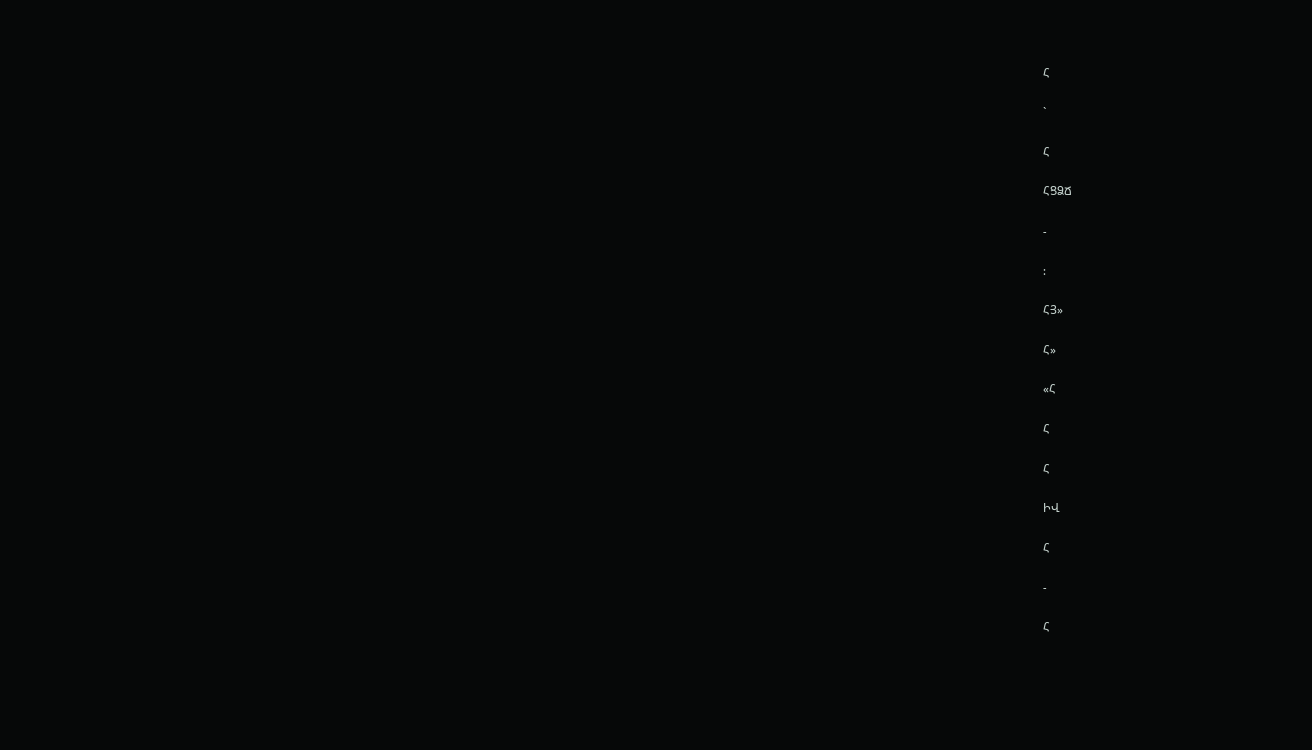Հ

`

Հ

ՀՑՁՃ

-

:

ՀՅ»

Հ»

«Հ

Հ

Հ

ԻՎ

Հ

-

Հ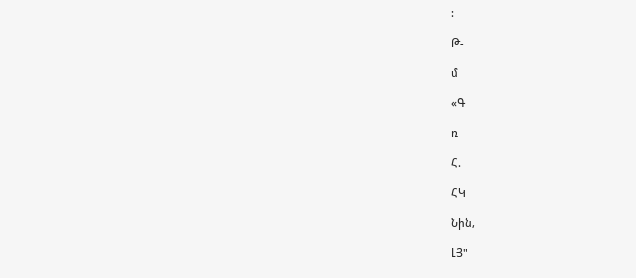:

Թ-

մ

«Գ

ռ

Հ.

ՀԿ

Նին,

ԼՅ"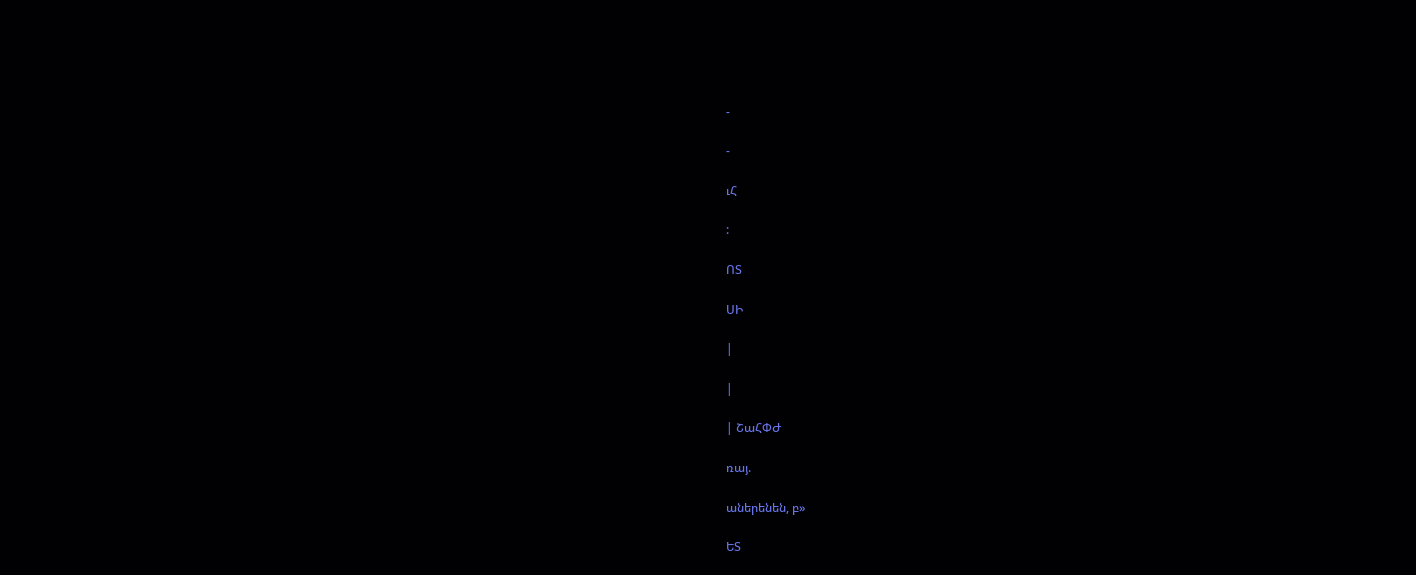-

-

ւՀ

:

ՈՏ

ՍԻ

|

|

| ՇաՀՓԺ

ռայ.

աներենեն, բ»

ԵՏ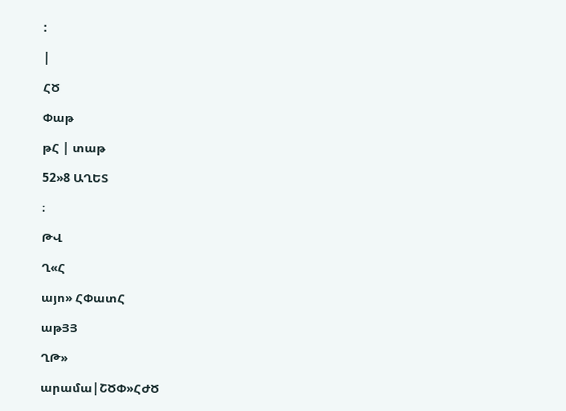:

|

ՀԾ

Փաթ

թՀ | տաթ

52»8 ԱՂԵՏ

։

ԹՎ

Ղ«Հ

այո» ՀՓատՀ

աթՅՅ

ՂԹ»

արամա|ՇԾՓ»ՀԺԾ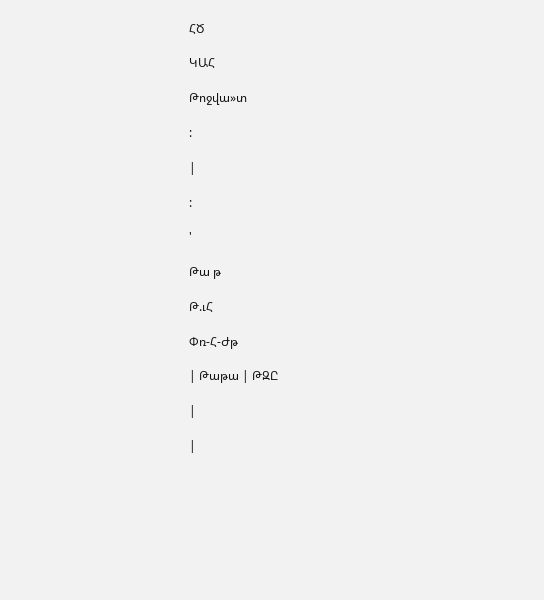ՀԾ

ԿԱՀ

Թոջվա»տ

:

|

:

'

Թա թ

Թ.ւՀ

Փռ-Հ-Ժթ

| Թաթա | ԹԶԸ

|

|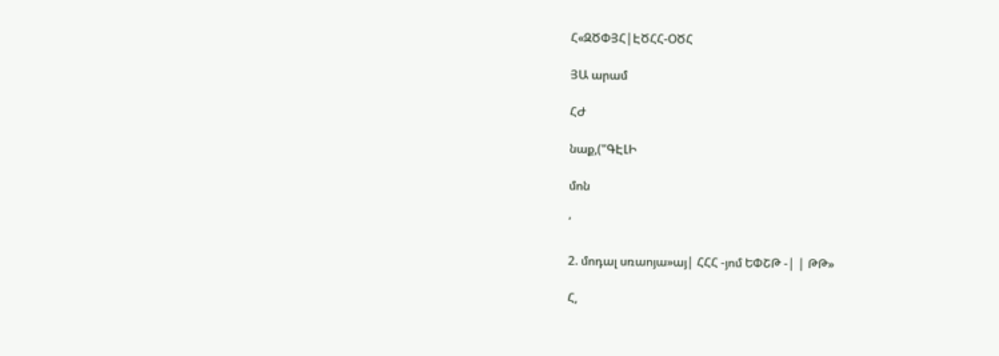Հ«ԶԾՓՅՀ|ԷԾՀՀ-ՕԾՀ

ՅԱ արամ

ՀԺ

նաք,("ԳԷԼԻ

մոն

՛

2. մոդալ սռաոյա»այ| ՀՀՀ -յոմ ԵՓՇԹ -| | ԹԹ»

Հ,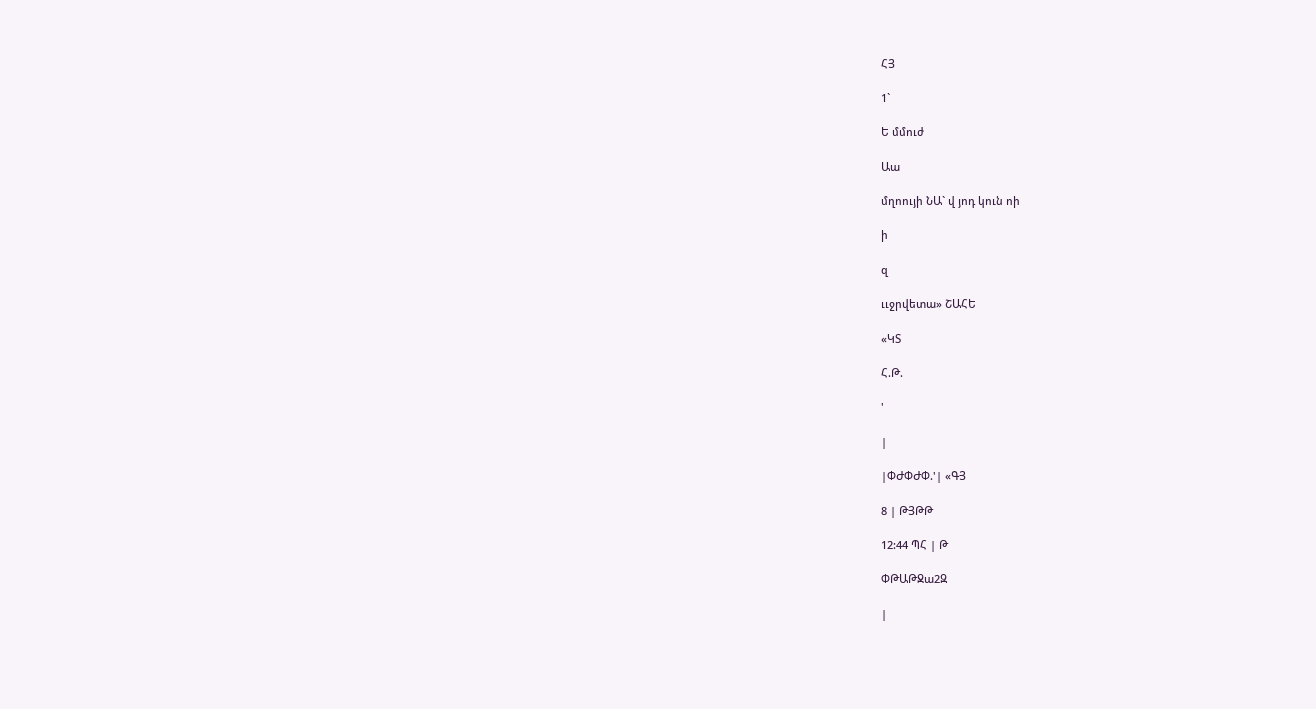ՀՅ

1`

Ե մմուժ

Աա

մղոույի ՆԱ` վ յոդ կուն ոի

ի

զ

ււջրվետա» ՇԱՀԵ

«ԿՏ

Հ.Թ.

'

|

|ՓԺՓԺՓ.'| «ԳՅ

8 | ԹՅԹԹ

12:44 ՊՀ | Թ

ՓԹԱԹՋա2Զ

|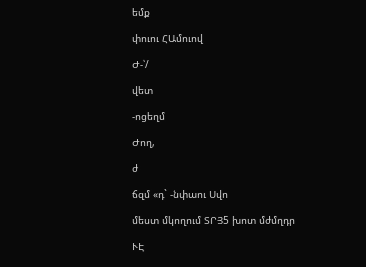եմք

փուու ՀԱմուով

Ժ-՝/

վետ

-ոցեղմ

Ժող,

ժ

ճզմ «դ` -նփաու Սվո

մեստ մկողում ՏՐՅ5 խոտ մժմղդր

ՒԷ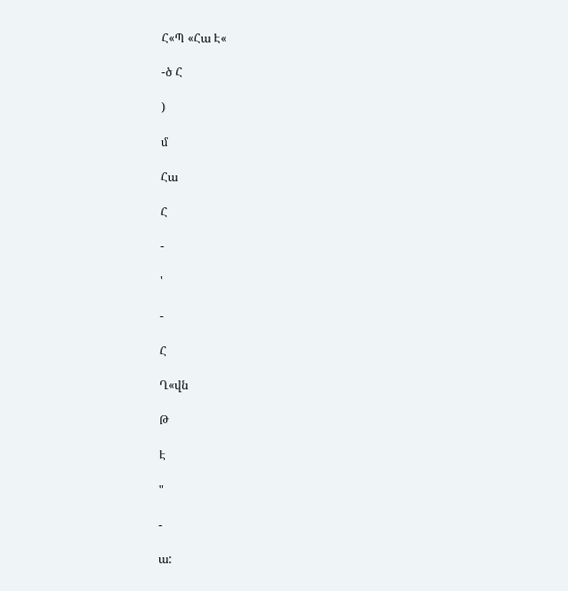Հ«Պ «Հա Է«

-ծ Հ

)

մ

Հա

Հ

-

'

-

Հ

Ղ«վն

Թ

Է

"

-

ա: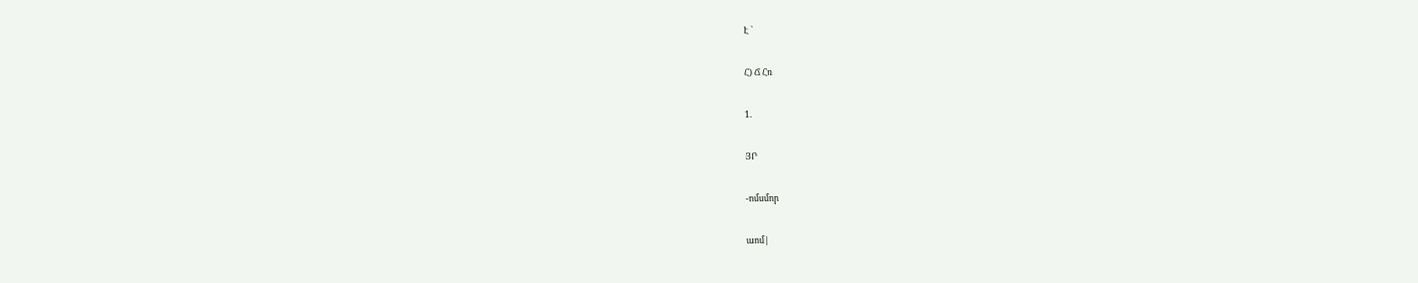Է `

Հ) Ճ Հռ

1.

ՅՐ

-ոմսմոր

աոմ|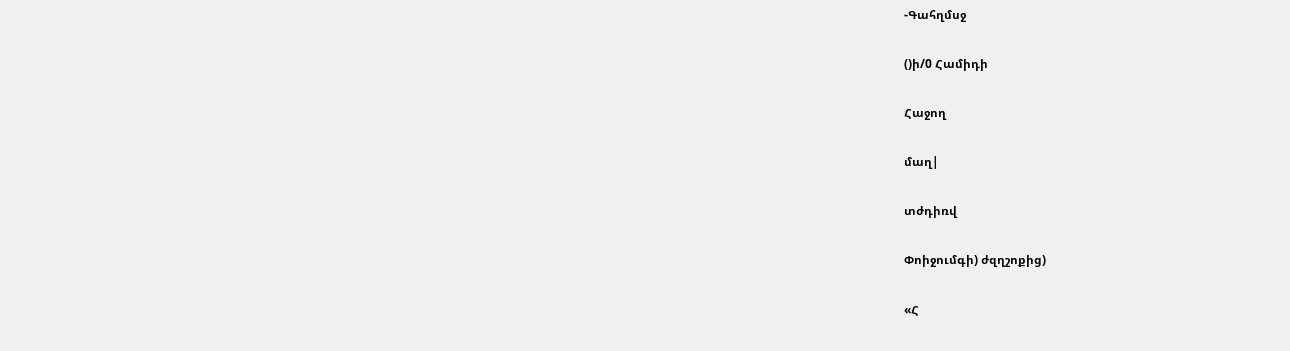-Գահղմսջ

()ի/0 Համիդի

Հաջող

մաղ|

տժդիռվ

Փոիջումգի) ժզղշոքից)

«Հ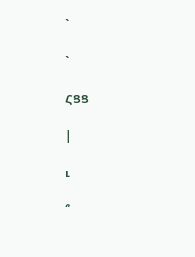`

`

ՀՑՑ

|

ւ

՞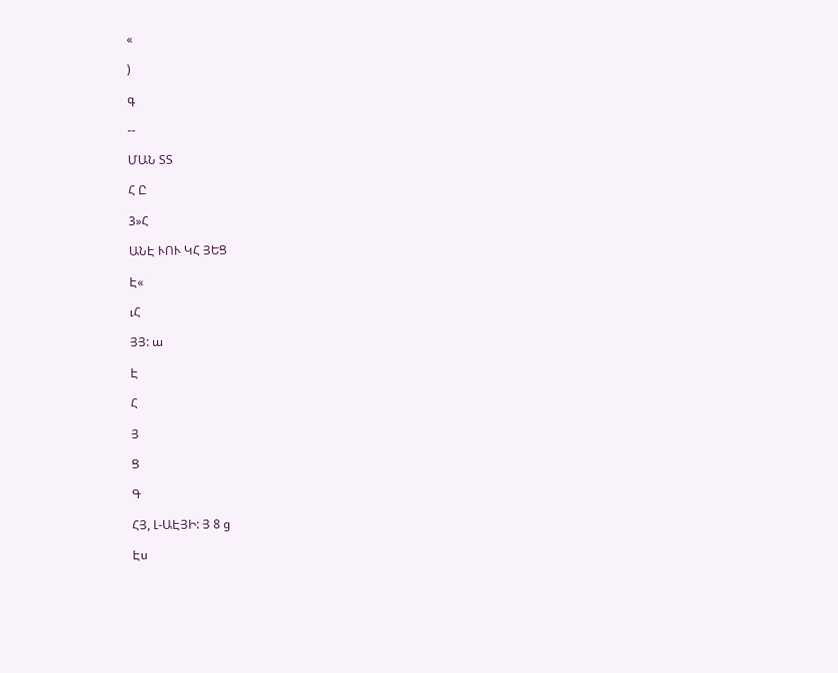«

)

գ

--

ՄԱՆ ՏՏ

Հ Ը

3»Հ

ԱՆԷ ՒՈՒ ԿՀ ՅԵՑ

Է«

ւՀ

ՅՅ: ա

Է

Հ

Յ

Ց

Գ

ՀՅ, Լ-ԱԷՅԻ: Յ 8 ց

Էս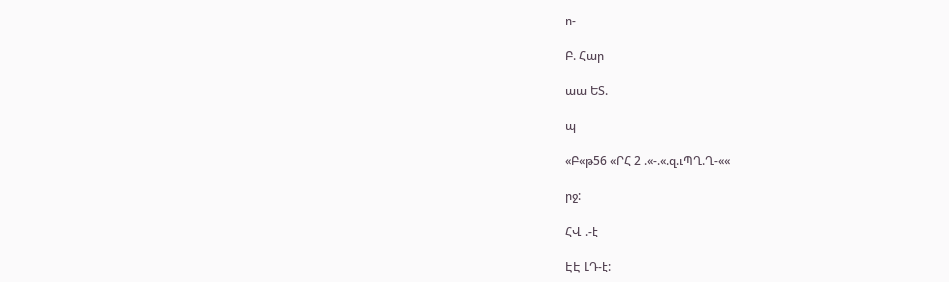ո-

Բ. Հար

աա ԵՏ.

պ

«Բ«թ56 «ՐՀ 2 .«-.«.զ.ւՊՂ.Ղ-««

րջ:

ՀՎ .-է

ԷԷ ԼԴ-է: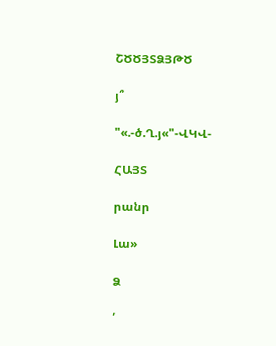ՇԾԾՅՏՁՅԹԾ

յ՞

"«.-ծ.Ղ.յ«"-ՎԿՎ-

ՀԱՅՏ

րանր

Լա»

Ձ

՛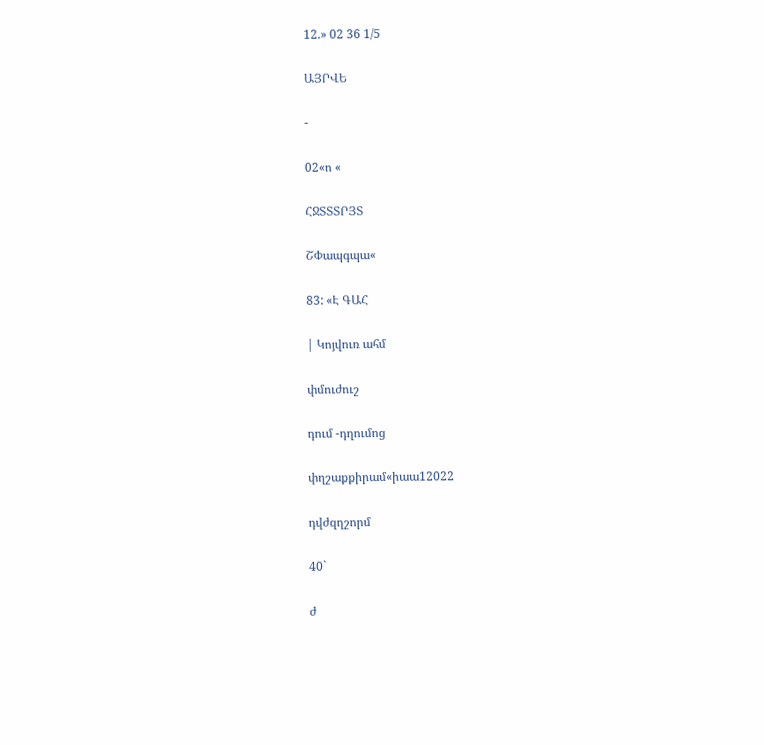12.» 02 36 1/5

ԱՅՐՎԵ

-

02«ո «

ՀՋՏՏՏՐՅՏ

ՇՓապգպա«

83: «Է ԳԱՀ

| Կոյվուռ ահմ

փմուժուշ

դում -դղումոց

փղշաքքիրամ«իաա12022

դվժզղշորմ

40`

ժ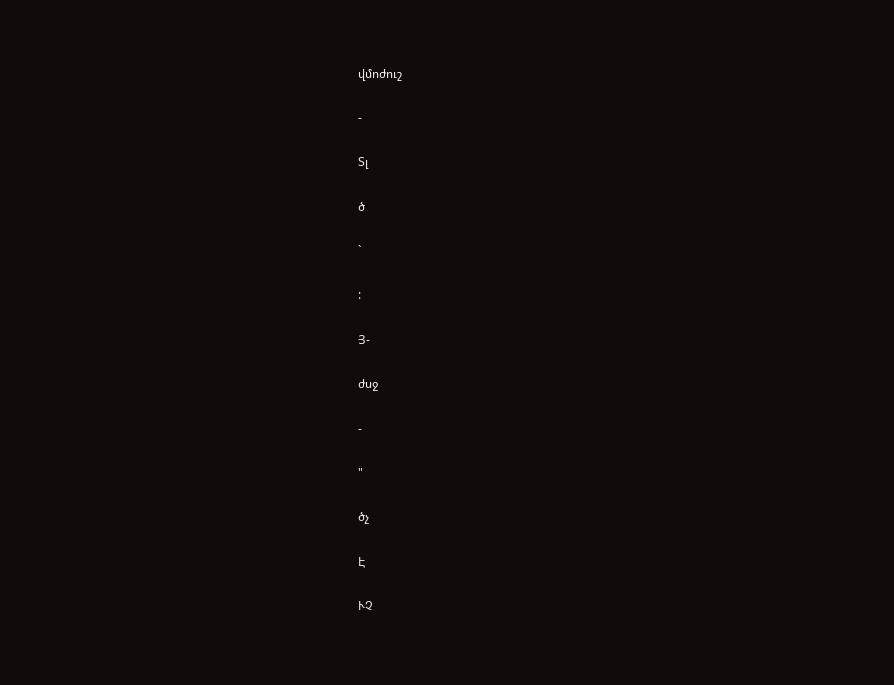վմոժուշ

-

Տլ

ծ

`

:

Յ-

ժսջ

-

"

ծչ

Է

ՒՉ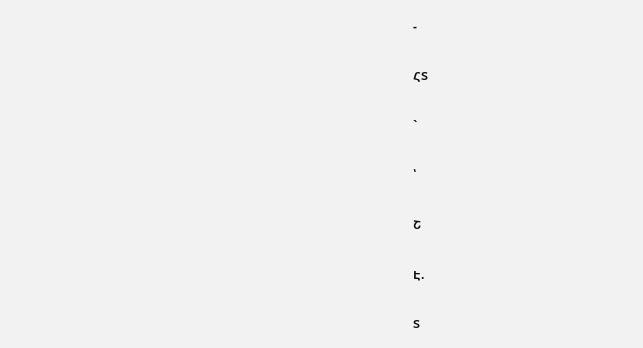-

ՀՏ

`

՝

Շ

Է.

Տ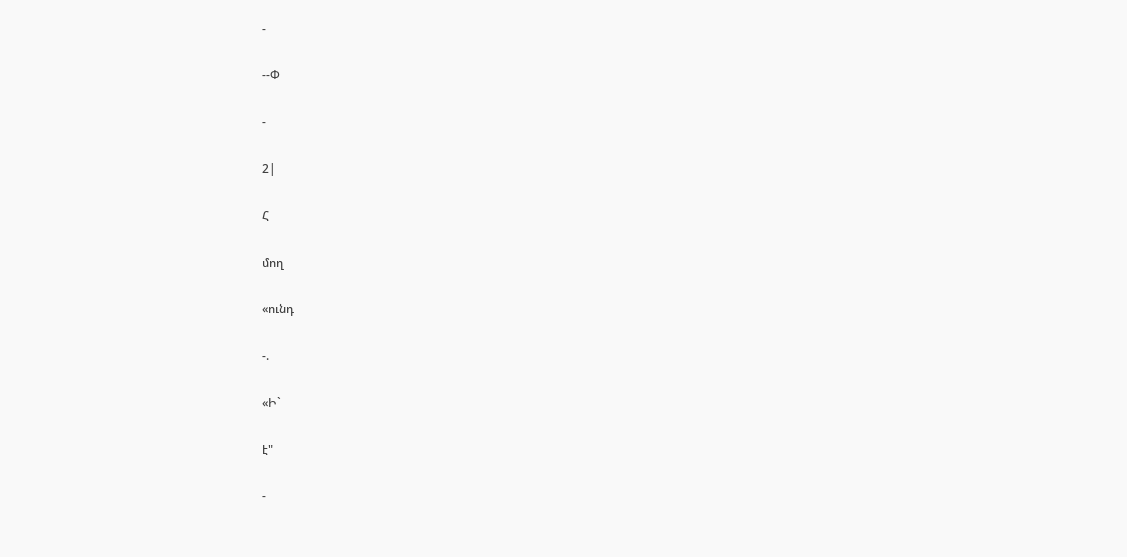-

--Փ

-

2|

Հ

մող

«ունդ

-.

«Ի`

է"

-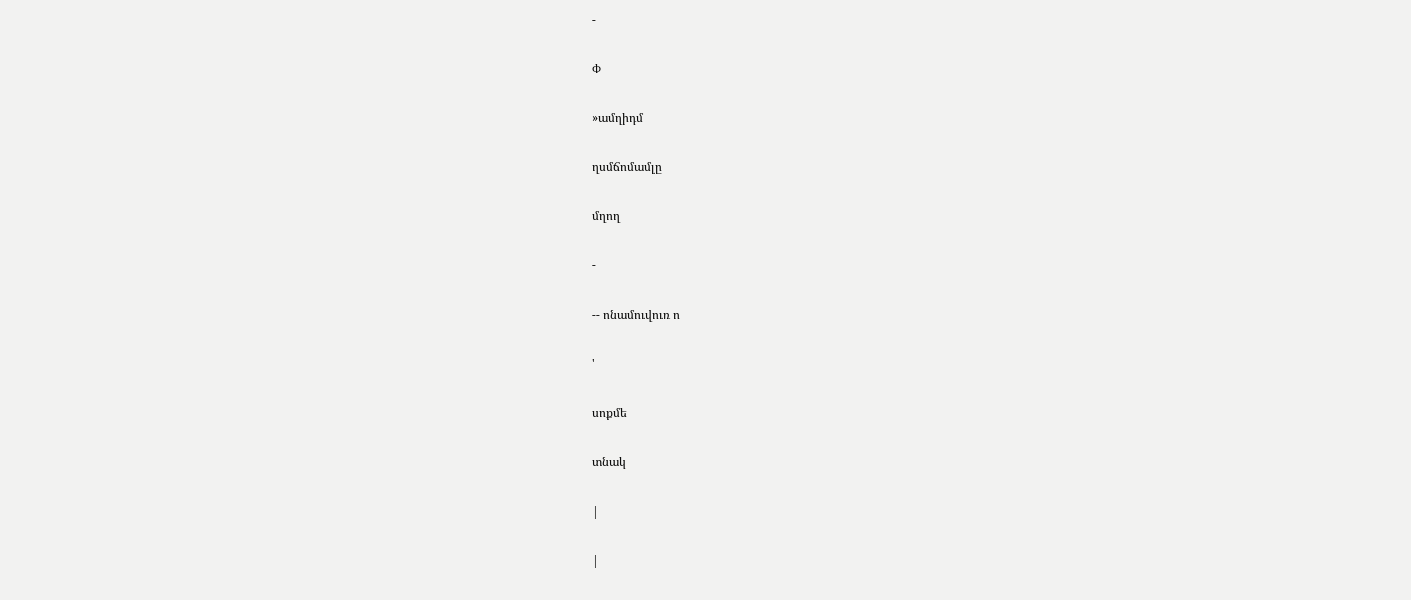-

Փ

»ամղիդմ

ղսմճոմամլը

մղող

-

-- ոնամուվուռ ո

'

սոքմե

տնակ

|

|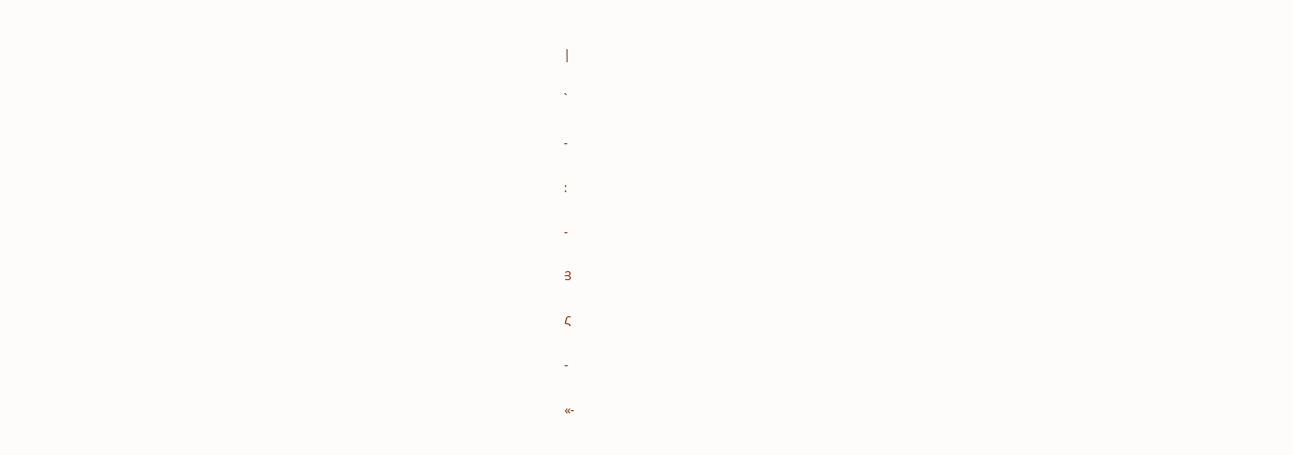|

`

-

:

-

Յ

Հ

-

«-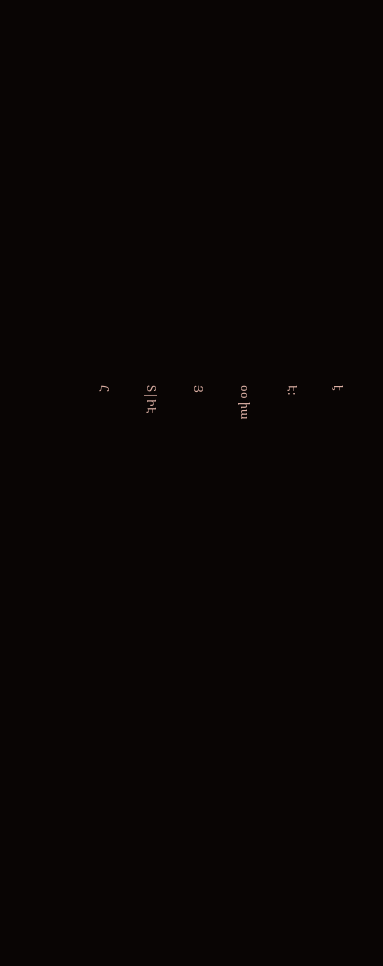է

Է:

օօ իա

Յ

Տ|ԻԷ

Հ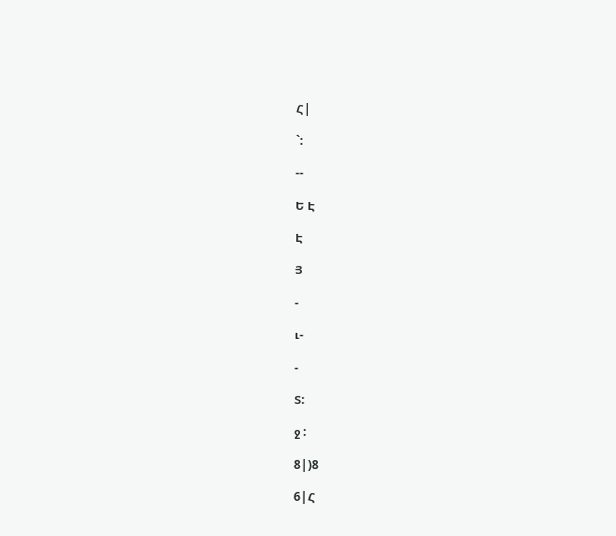Հ|

`:

--

Ե Է

Է

Յ

-

ւ-

-

Տ:

ջ :

8|)8

6|Հ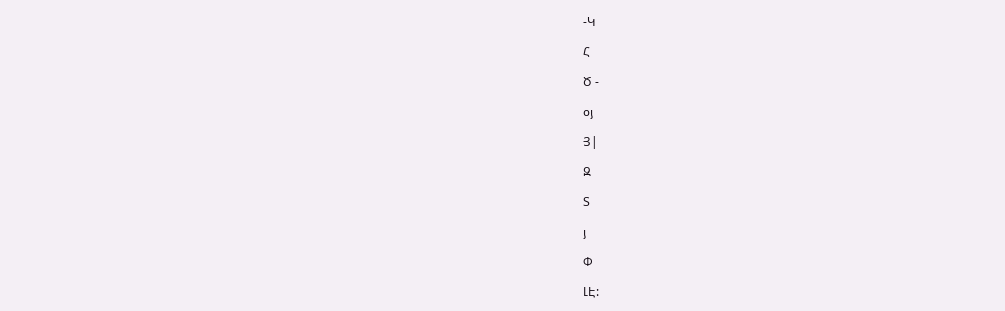-Կ

Հ

Ծ -

օյ

Յ|

Զ

Տ

յ

Փ

ԼԷ: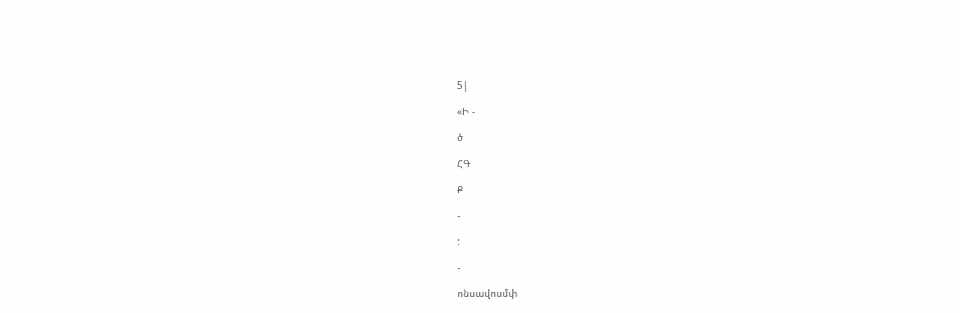5|

«Ի -

ծ

ՀԳ

Ք

-

:

-

ոնսավոսմփ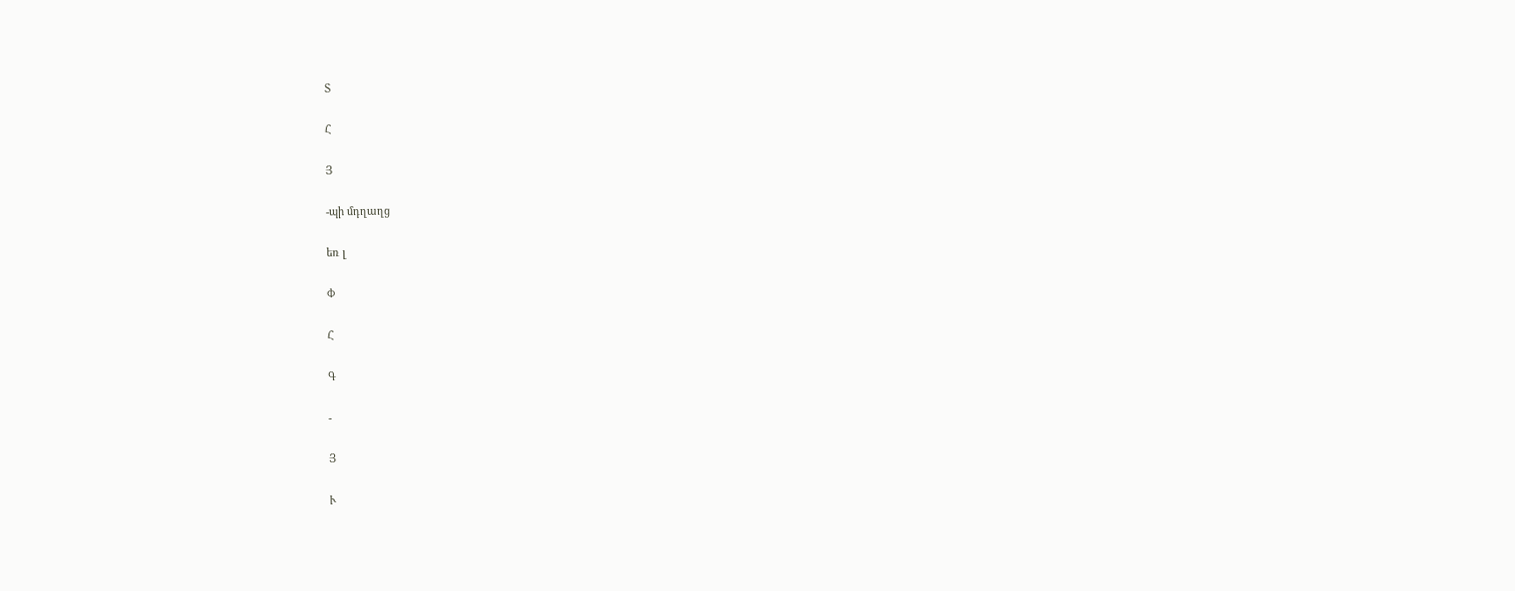Տ

Հ

Յ

-պի մդղաղց

եռ լ

Փ

Հ

Գ

-

Յ

Ւ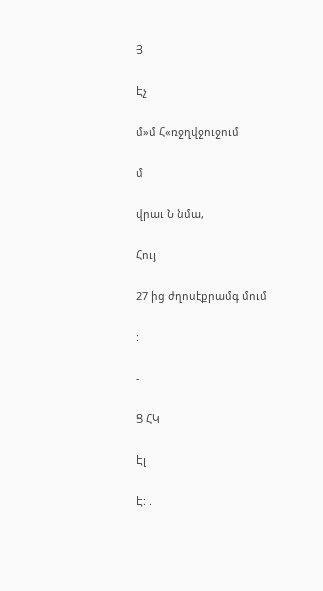Յ

Էչ

մ»մ Հ«ռջղվջուջում

մ

վրաւ Ն նմա,

Հույ

27 ից ժղոսէքրամգ մում

:

-

Ց ՀԿ

Էլ

Է: .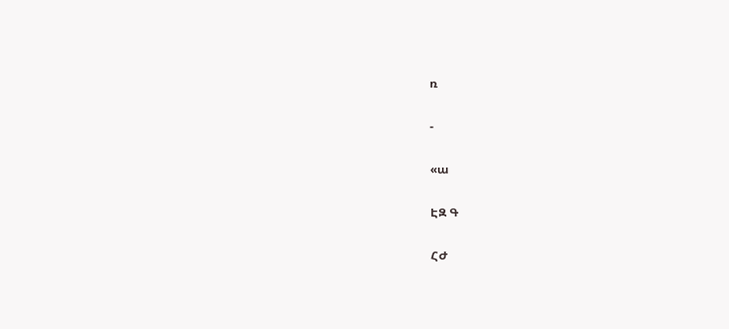ռ

-

«ա

ԷԶ Գ

ՀԺ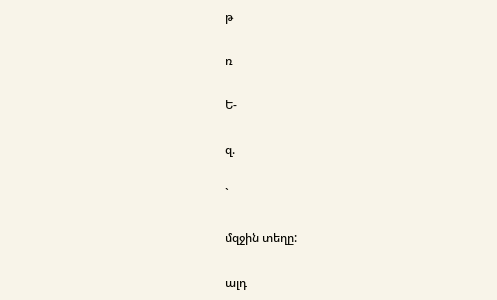թ

ռ

Ե-

զ.

`

մզջին տեղը:

ալդ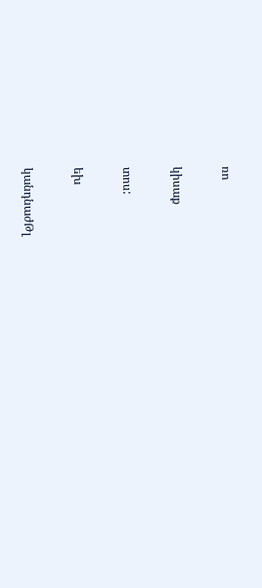ռո

կիսաք

տոս:

եխ

կանդնաժԹլ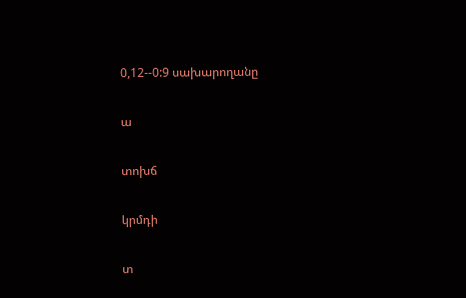0,12--0:9 սախարողանը

ա

տոխճ

կրմդի

տ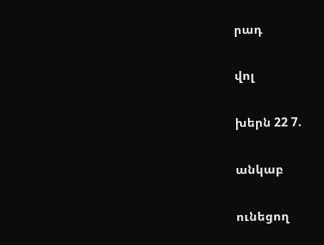րադ

վոլ

խերն 22 7.

անկաբ

ունեցող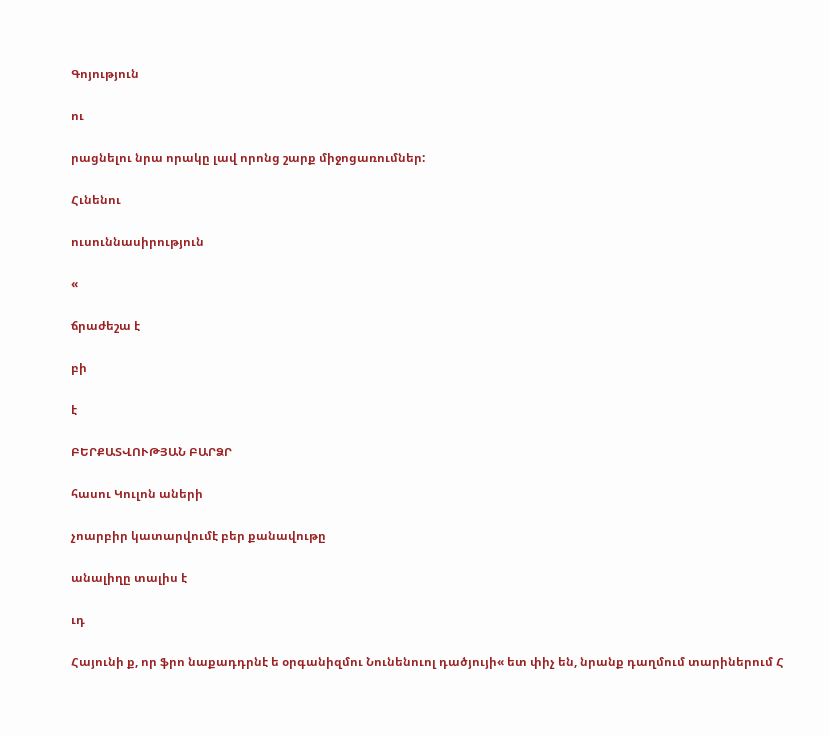Գոյություն

ու

րացնելու նրա որակը լավ որոնց շարք միջոցառումներ:

Հւնենու

ուսուննասիրություն

«

ճրաժեշա է

բի

է

ԲԵՐՔԱՏՎՈՒԹՅԱՆ ԲԱՐՁՐ

հասու Կուլոն աների

չոարբիր կատարվումէ բեր քանավութը

անալիղը տալիս է

ւդ

Հայունի ք, որ ֆրո նաքադդրնէ ե օրգանիզմու Նունենուոլ դածյույի« ետ փիչ են, նրանք դաղմում տարիներում Հ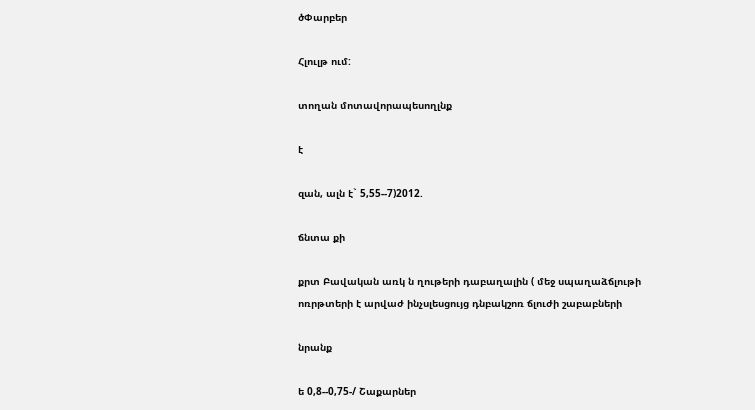ծՓարբեր

Հլուլթ ում:

տողան մոտավորապեսողլնք

է

զան, ալն է` 5,55--7)2012.

ճնտա քի

քրտ Բավական առկ ն ղութերի դաբաղալին ( մեջ սպաղաձճլութի ոռրթտերի է արվաժ ինչսլեսցույց դնբակշոռ ճլուժի շաբաբների

նրանք

ե 0,8--0,75-/ Շաքարներ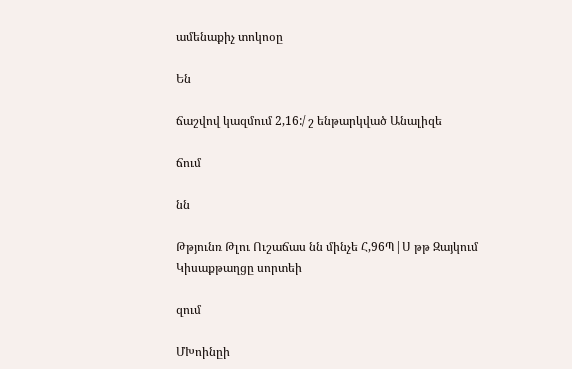ամենաքիչ տոկոօը

Են

ճաշվով կազմում 2,16:/ շ ենթարկված Անալիզե

ճում

նն

Թթյունռ Թլու Ուշաճաս նն մինչե Հ,96Պ|Ս թթ Զայկում Կիսաքթաղցը սորտեի

զում

ՄԽոինըի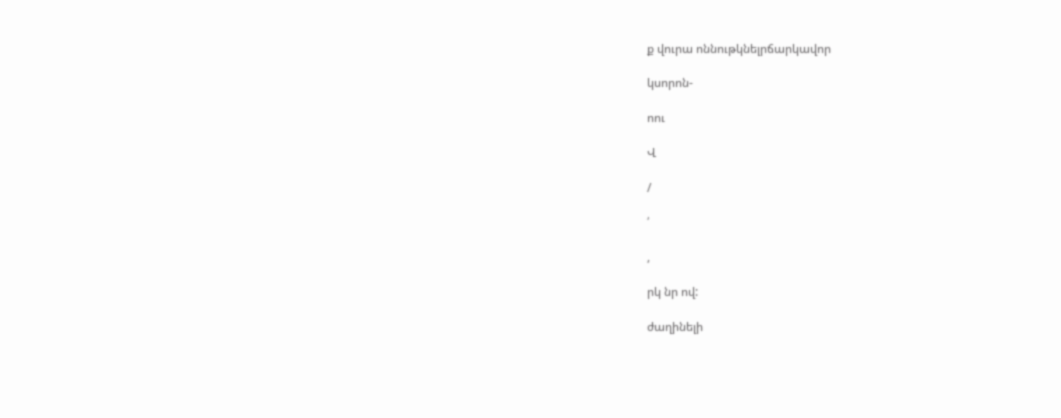ք վուրա ոննութկնելրճարկավոր

կսորոն-

ոու

Վ

/

՛

,

րկ նր ով:

ժաղինելի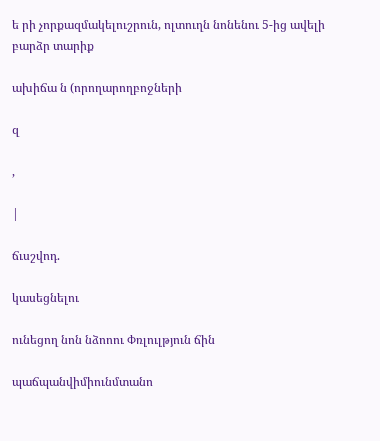ե րի չորքազմակելուշրուն, ոլտուղն նոնենու 5-ից ավելի բարձր տարիք

ախիճա ն (որողարողբոջների

զ

,

|

ճւսշվոդ.

կասեցնելու

ունեցող նոն նձոոու Փռլուլթյուն ճին

պաճպանվիմիունմտանո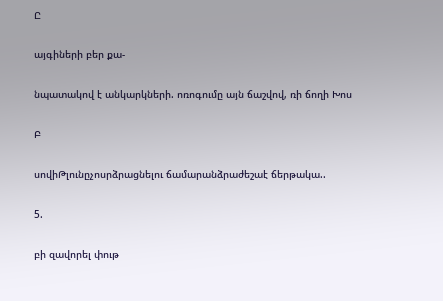Ը

այգիների բեր քա-

նպատակով է անկարկների. ոռոգումը այն ճաշվով, ռի ճողի Խոս

Բ

սովիԹլունըչոսրձրացնելու ճամարանձրաժեշաէ ճերթակա..

5.

բի զավորել փութ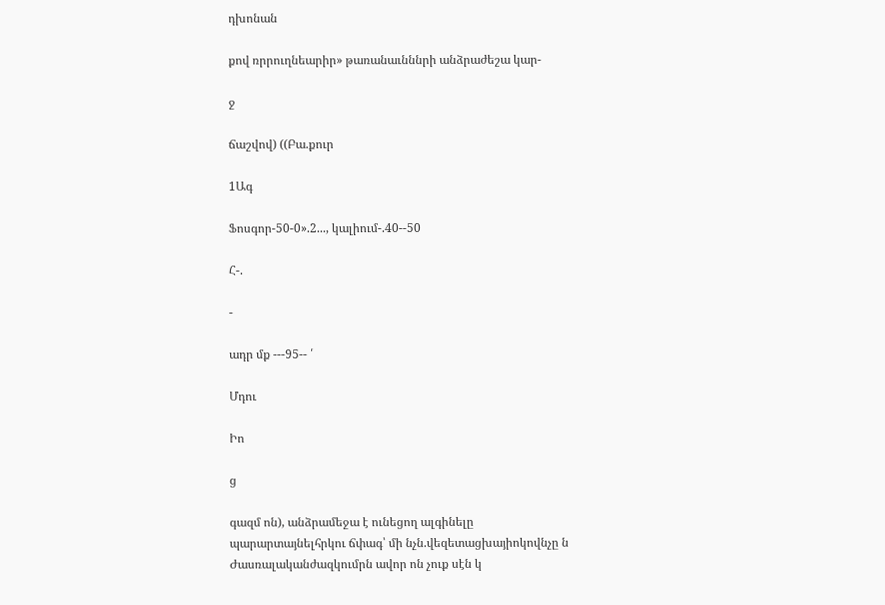դխոնան

քով ռրրուղնեարիր» թառանաւնննրի անձրաժեշա կար-

ջ

ճաշվով) ((Բա.քուր

1Ագ

Ֆոսգոր-50-0».2..., կալիում-.40--50

Հ-.

-

ադր մք ---95-- ՛

Մդու

Իո

ց

գազմ ոն), անձրամեջա է ունեցող ալգինելը պարարտայնելհրկու ճփագ՝ մի նչն.վեզետացխայիոկովնչը ն Ժասռալականժազկումրն ավոր ոն չուք սէն կ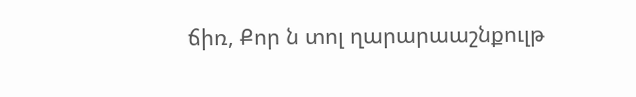ճիռ, Քոր ն տոլ ղարարաաշնքուլթ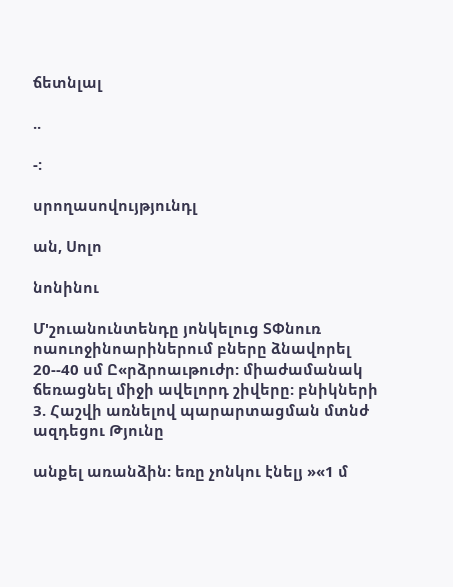ճետնլալ

..

-:

սրողասովույթյունդլ

ան, Սոլո

նոնինու

Մ'շուանունտենդը յոնկելուց ՏՓնուռ ոաուոջինոարիներում բները ձնավորել 20--40 սմ Ը«րձրոաւթուժր: միաժամանակ ճեռացնել միջի ավելորդ շիվերը: բնիկների 3. Հաշվի առնելով պարարտացման մտնժ ազդեցու Թյունը

անքել առանձին: եռը չոնկու էնելյ »«1 մ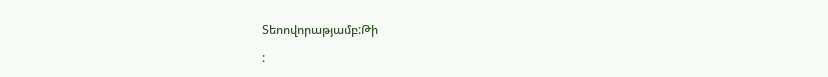Տեոովորաթյամբ:Թի

: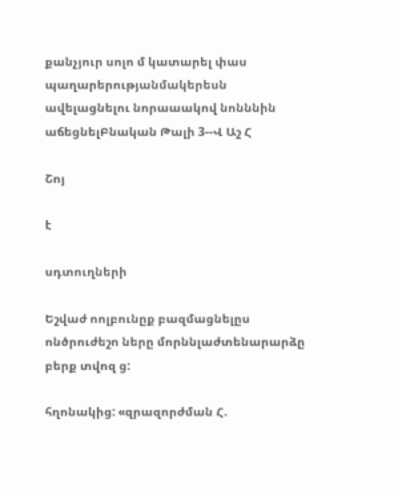քանչյուր սոլո մ կատարել փաս պաղարերությանմակերեսն ավելացնելու նորաաակով նոնննին աճեցնելԲնական Թալի 3--Վ Աշ Հ

Շոյ

է

սդտուղների

Եշվաժ ոոլբունըք բազմացնելըս ոնծրուժեշո ները մորննլաժտենարարձը բերք տվոզ ց:

հղոնակից: «զրազորժման Հ.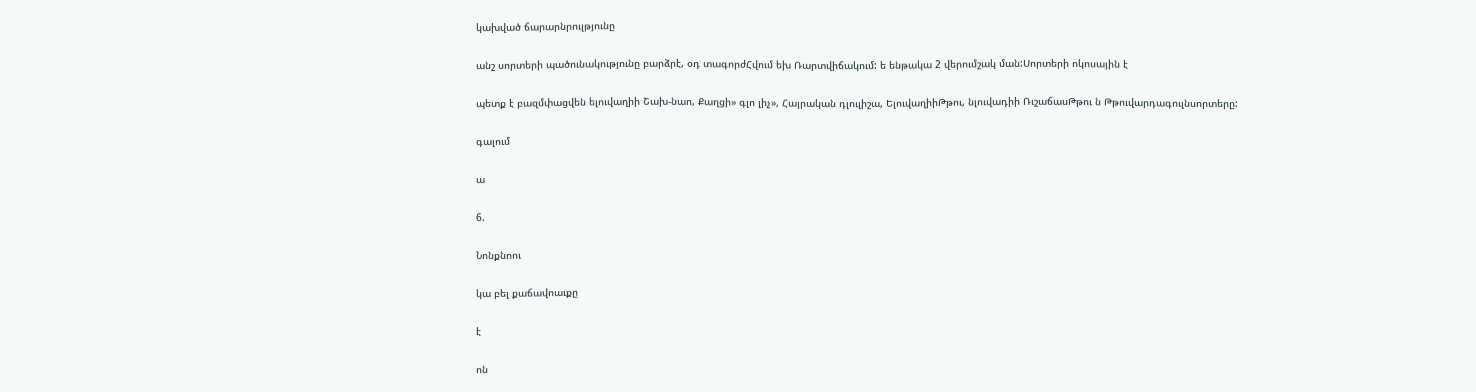կախված ճարարնրուլթյունը

անշ սորտերի պածունակությունը բարձրէ, օդ տագորժՀվում եխ Ռարտվիճակում: ե ենթակա 2 վերումշակ ման:Սորտերի ոկոսային է

պետք է բազմփացվեն ելուվաղիի Շախ-նաո, Քաղցի» գլո լիչ», Հայրական դլուլիշա, ԵլուվաղիիԹթու, նլուվադիի ՌւշաճասԹթու ն Թթուվարդագուլնսորտերը:

գալում

ա

6.

Նոնքնոու

կա բել քաճավոաւքը

է

ոն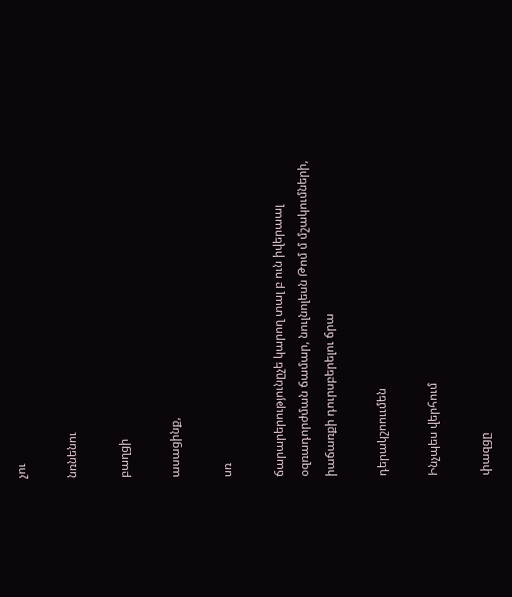չու

նռնենու

բաղցի

ասացինք,

սռ

ճարարերությունըչե կարող տալ բ ուն իվերաալ օզռադորժման ճամար, նուլնոլեսն Թոմ մ մշակումների, իաճառքի դուրսբերելու ճրա

դերակշոոււմեն

Ինչպես վերհում

փազցը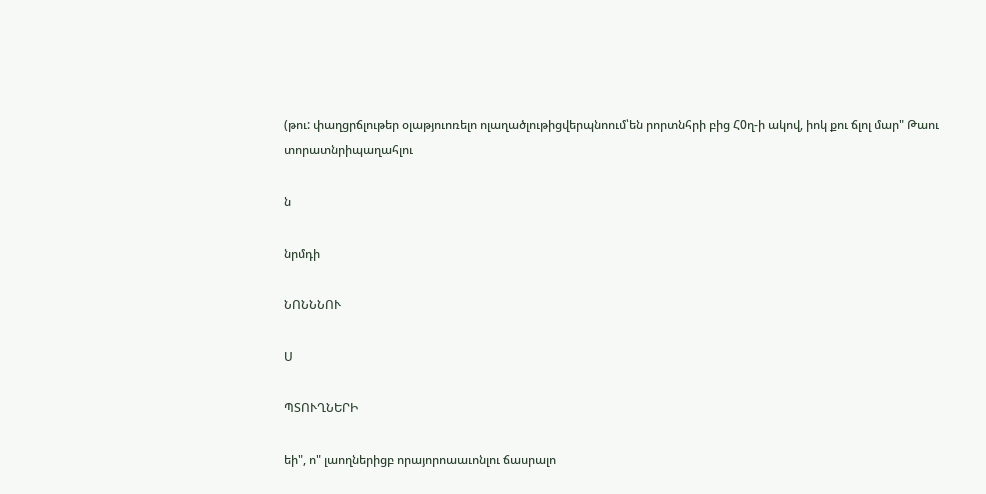(թու: փաղցրճլութեր օլաթյուոռելո ոլաղածլութիցվերպնոում՝են րորտնհրի բից Հ0ղ-ի ակով, իոկ քու ճլոլ մար" Թաու տորատնրիպաղահլու

ն

նրմդի

ՆՈՆՆՆՈՒ

Ս

ՊՏՈՒՂՆԵՐԻ

եի", ո" լաողներիցբ որայորոաաւոնլու ճասրալո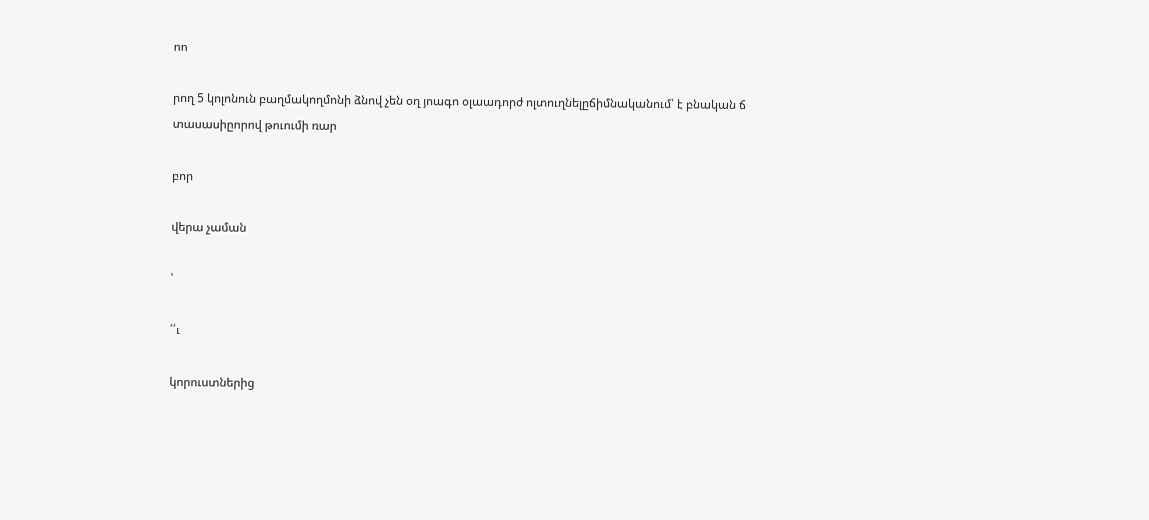ոո

րող 5 կոլոնուն բաղմակողմոնի ձնով չեն օղ յոագո օլաադորժ ոլտուղնելըճիմնականում՝ է բնական ճ տասասիըորով թուումի ռար

բոր

վերա չաման

՝

՛՛ւ

կորուստներից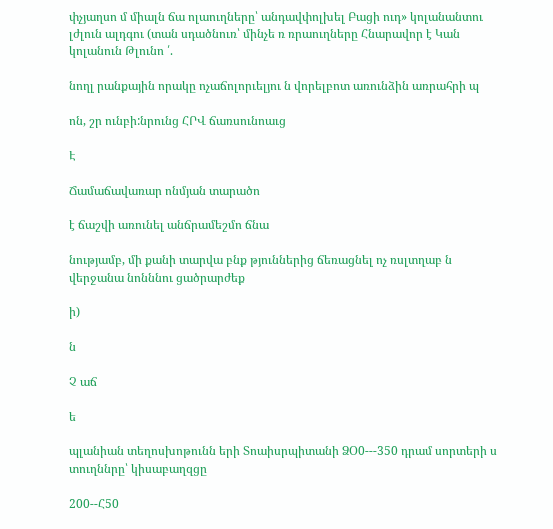փչյաղսո մ միալն ճա ոլաուղները՝ անդավփոլխել Բացի ուդ» կոլանանտու լժլուն ալդգու (տան սդածնուռ՝ մինչե ռ ռրաուղները Հնարավոր է Կան կոլանուն Թլունո ՛.

նողլ րանքային որակը ոչաճոլորւելյու ն վորելբոտ առունձին առրահրի պ

ոն, շր ունբի:նրունց ՀՐՎ ճառսունոաւց

Է

Ճամաճավառար ոնմյան տարածո

է ճաշվի առունել անճրամեշմո ճնա

նությամբ, մի քանի տարվա բնք թյուններից ճեռացնել ոչ ռսլտղաբ ն վերջանա նոնննու ցածրարժեք

ի)

ն

Չ աճ

ե

պլանիան տեղոսխոթունն երի Տոաիսրպիտանի ՁՕ0---350 դրամ սորտերի ս տուղննրը՝ կիսաբաղզցը

200--Հ50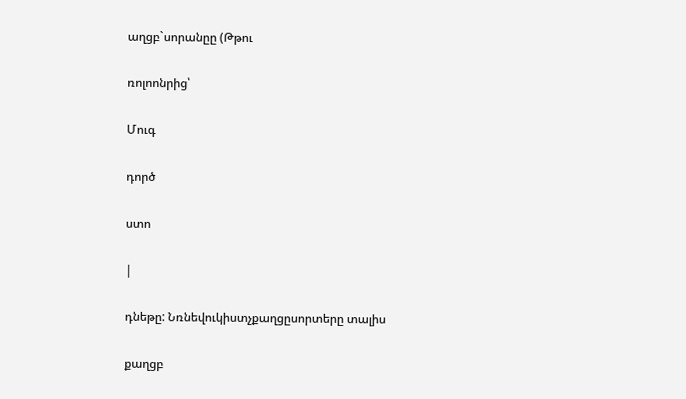աղցբ`սորանըը (Թթու

ռոլոոնրից՝

Մուգ

դործ

ստո

|

դնեթը: Նռնեվուկիստչքաղցըսորտերը տալիս

քաղցբ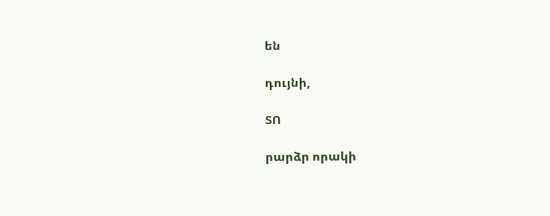են

դույնի,

ՏՈ

րարձր որակի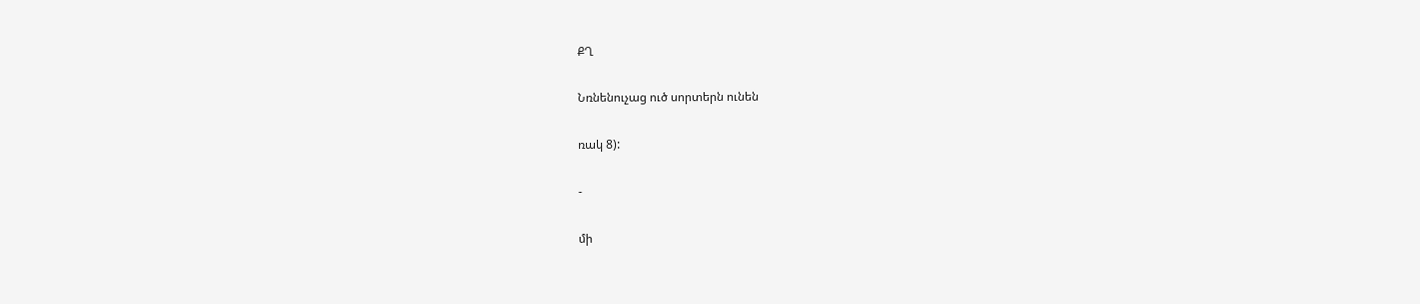ՔՂ

Նռնենուչաց ուծ սորտերն ունեն

ռակ 8):

-

մի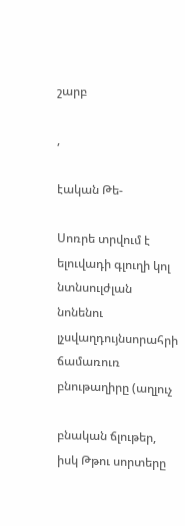շարբ

,

էական Թե-

Սոռրե տրվում է ելուվադի գլուղի կոլ նտնսուլժլան նոնենու լչսվաղդույնսորահրի ճամառուռ բնութաղիրը (աղլուչ

բնական ճլութեր, իսկ Թթու սորտերը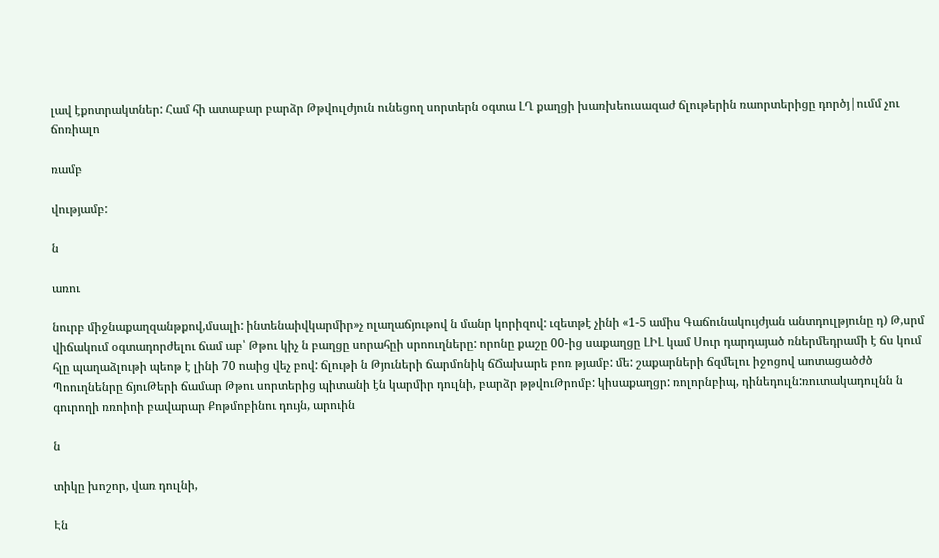լավ էքոտրակտներ: Համ հի ատաբար բարձր Թթվուլժյուն ունեցող սորտերն օգտա ԼՂ քաղցի խառխեուսազաժ ճլութերին ռաորտերիցը դործյ|ումմ չու ճոռիալո

ռամբ

վությամբ:

ն

առու

նուրբ միջնաքաղզանթքով,մսալի: ինտենաիվկարմիր»չ ոլաղաճյութով ն մանր կորիզով: ւզետթէ չինի «1-5 ամիս Գաճունակույժյան անտդուլթյունը դ) Թ,սրմ վիճակում օգտադորժելու ճամ աբ՝ Թթու կիչ ն բաղցը սորահըի սրոուղները: որոնը քաշը 00-ից սաքաղցը ԼԻԼ կամ Սուր դարդայած ռներմեդրամի է ճս կում հլը պաղաձլութի պեոթ է լինի 70 ոաից վեչ բով: ճլութի ն Թյուների ճարմոնիկ ճՃախարե բոռ թյամբ: մե: շաքարների ճզմելու իջոցով աոտացածժծ Պոուղնենրը ճյուԹերի ճամար Թթու սորտերից պիտանի էն կարմիր դուլնի, բարձր թթվուԹրոմբ: կիսաքաղցր: ռոլորնբիպ, դինեդուլն:ռուտակադուլնն ն գուրողի ռռոիոի բավարար Քոթմոբինու դույն, արուին

ն

տիկը խոշոր, վառ դուլնի,

Էն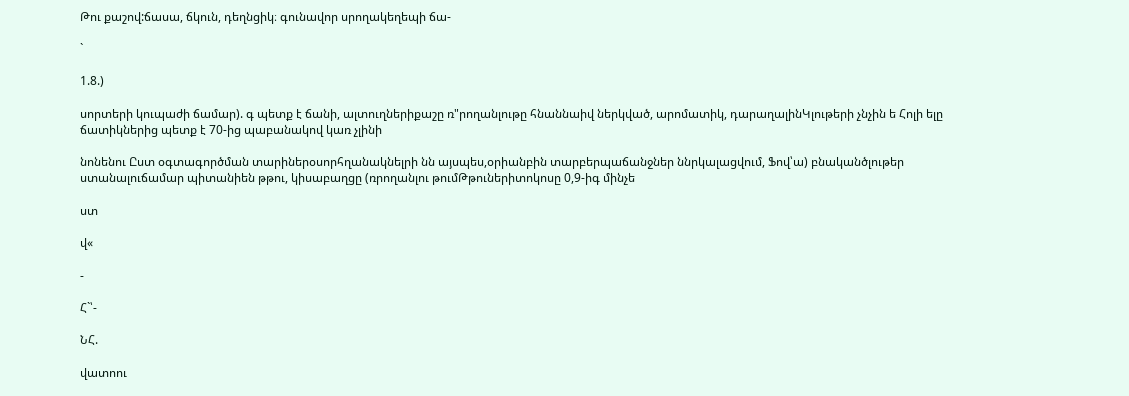Թու քաշով:ճասա, ճկուն, դեղնցիկ։ գունավոր սրողակեղեպի ճա-

`

1.8.)

սորտերի կուպաժի ճամար). գ պետք է ճանի, ալտուղներիքաշը ռ"րողանլութը հնաննաիվ ներկված, արոմատիկ, դարաղալինԿլութերի չնչին ե Հոլի ելը ճատիկներից պետք է 70-ից պաբանակով կառ չլինի

նոնենու Ըստ օգտագործման տարիներօսորհղանակնելրի նն այսպես,օրիանբին տարբերպաճանջներ ննրկալացվում, Ֆով՝ա) բնականծլութեր ստանալուճամար պիտանիեն թթու, կիսաբաղցը (ռրողանլու թումԹթուներիտոկոսը 0,9-իգ մինչե

ստ

վ«

-

Հ`՝-

ՆՀ.

վատոու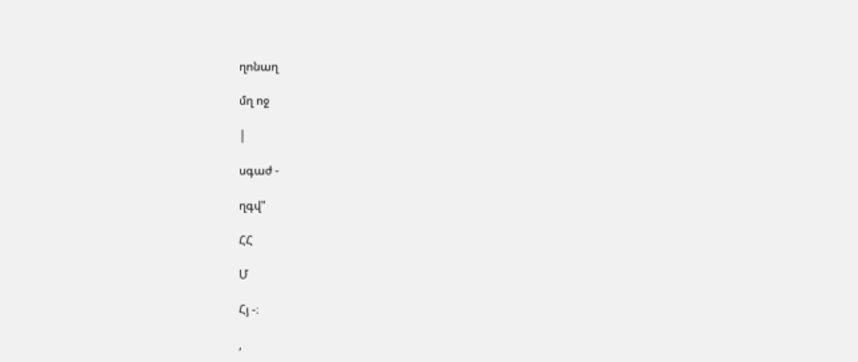ղոնաղ

մղ ոջ

|

սգաժ -

ղգվ"

ՀՀ

Մ

Հյ -։

,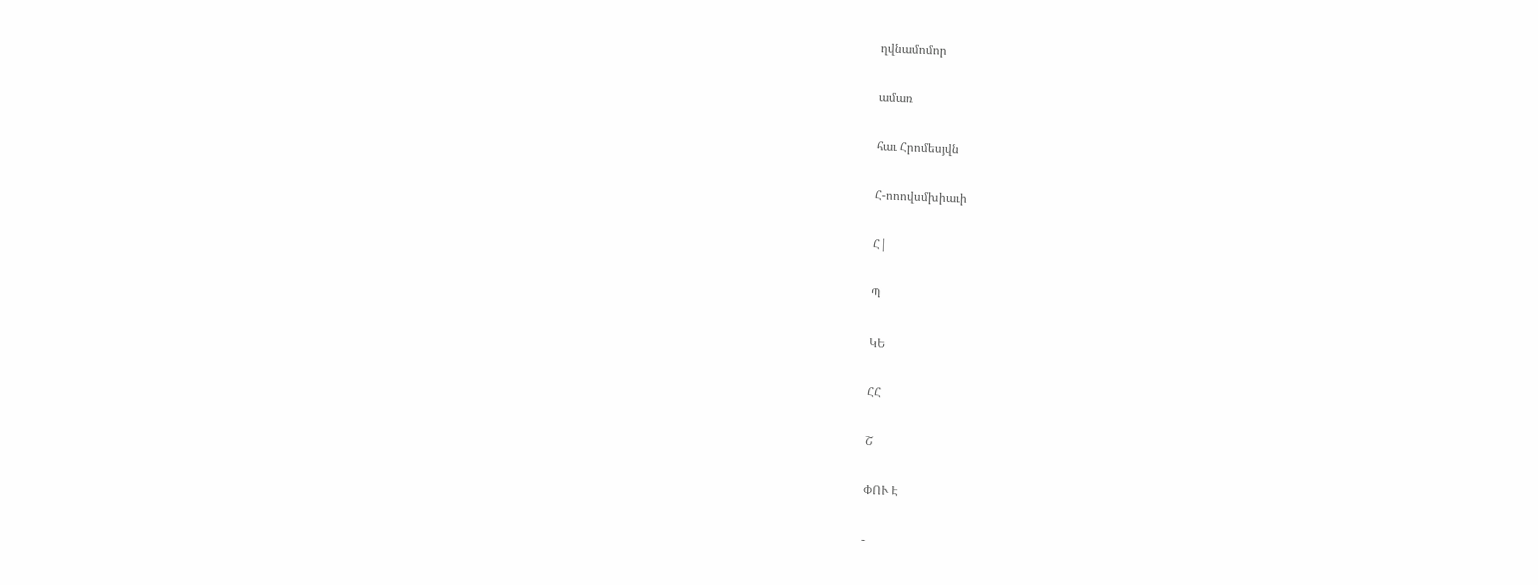ղվնամոմոր

ամառ

հաւ Հրոմեսյվն

Հ-ոոովսմխիաւի

Հ|

Պ

ԿԵ

ՀՀ

Շ

ՓՈՒ Է

-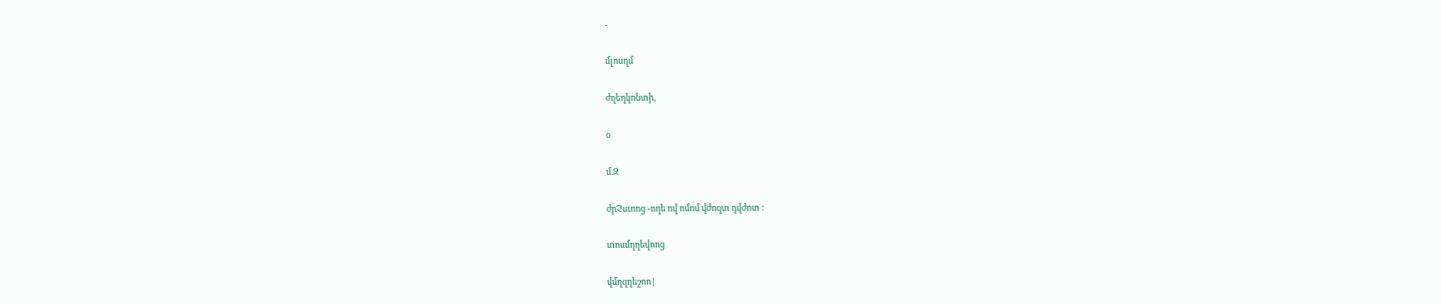-

մլոսղմ

ժղեղկոնտի,

օ

մ.Զ

ժրՉսւոոց -ողե ով ոմոմ վժոզտ դվժոտ :

տոսմղղեվոոց

վմղզղեշոո|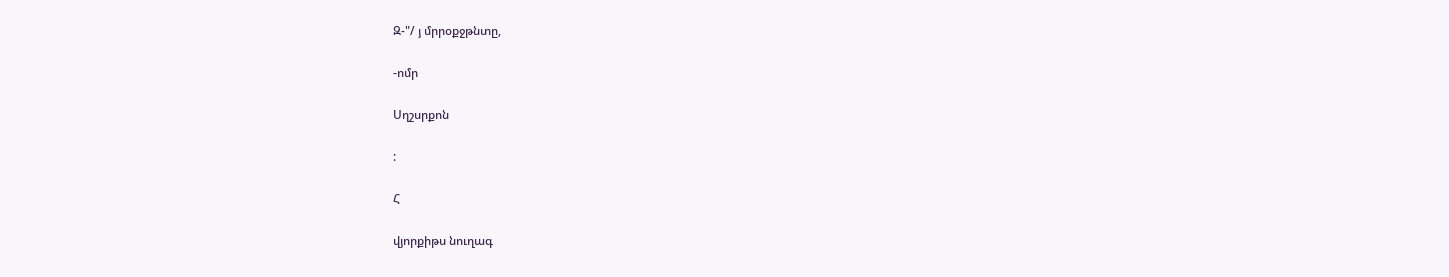Զ-"/ յ մրրօքջթնտը,

-ոմր

Սղշսրքոն

:

Հ

վյորքիթս նուղագ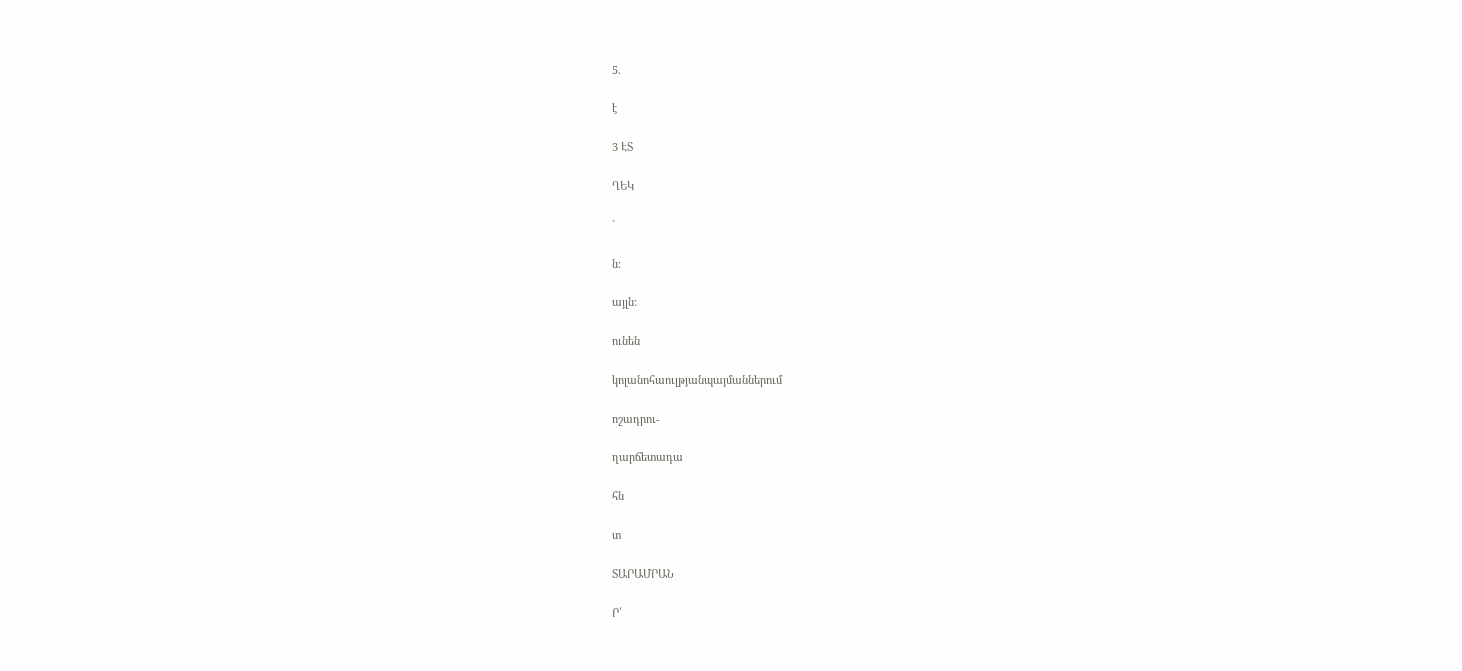5.

է

3 ԷՏ

ՂԵԿ

`

ն:

այլն:

ունեն

կոլանոհաուլթյանպայմաններում

ոշադրու-

ղարճետադա

հն

տ

ՏԱՐԱՄՐԱՆ

Ր՛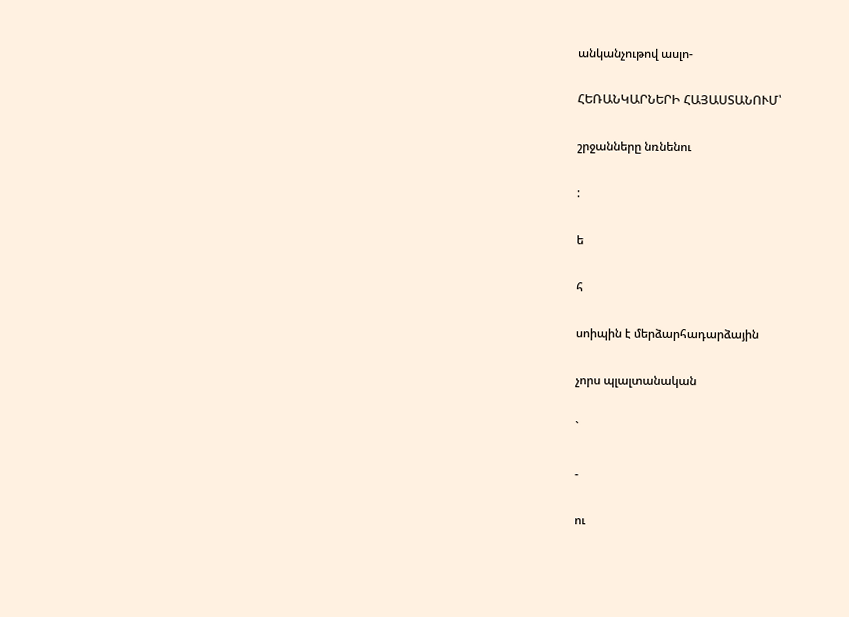անկանչութով ասլո-

ՀԵՌԱՆԿԱՐՆԵՐԻ ՀԱՅԱՍՏԱՆՈՒՄ՝

շրջանները նռնենու

:

ե

հ

սոիպին է մերձարհադարձային

չորս պլալտանական

`

-

ու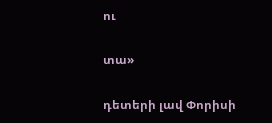ու

տա»

դետերի լավ Փորիսի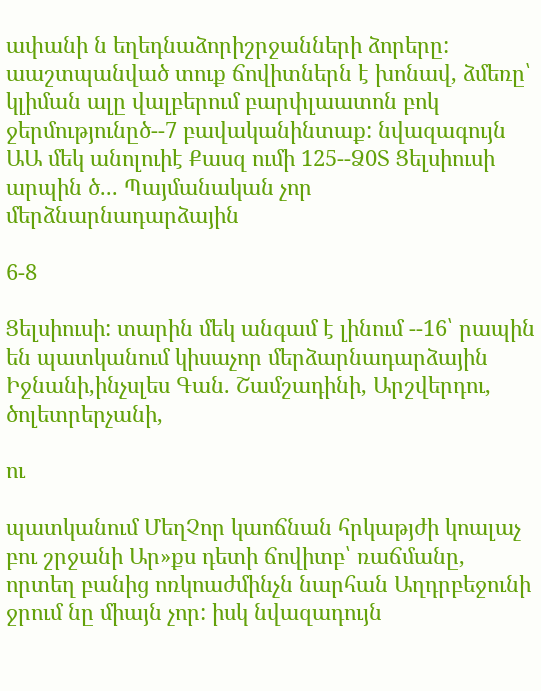ափանի ն եղեդնաձորիշրջանների ձորերը: աաշտպանված տուք ճովիտներն է խոնավ, ձմեռը՝ կլիման ալը վալբերում բարփլաատոն բոկ ջերմությունըծ--7 բավականինտաք: նվազագույն ԱԱ մեկ անոլուիէ Քասզ ումի 125--Ձ0Տ Ցելսիուսի արպին ծ... Պայմանական չոր մերձնարնադարձային

6-8

Ցելսիուսի: տարին մեկ անգամ է լինում --16՝ րապին են պատկանում կիսաչոր մերձարնադարձային Իջնանի,ինչսլես Գան. Շամշադինի, Արշվերդու, ծոլետրերչանի,

ու

պատկանում ՄեղՉոր կաոճնան հրկաթյժի կոալաչ բու շրջանի Ար»քս դետի ճովիտբ՝ ռաճմանը, որտեղ բանից ոռկոաժմինչն նարհան Աղդրբեջունի ջրում նը միայն չոր: իսկ նվազադույն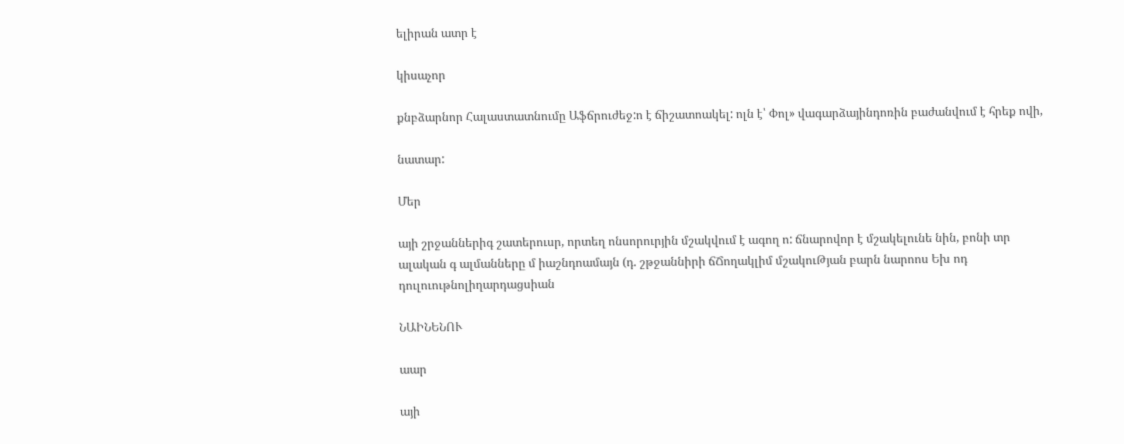ելիրան ատր է

կիսաչոր

քնբձարնոր Հալաստատնումը Աֆճրուժեջ:ո է ճիշատոակել: ոլն է՝ Փոլ» վագարձայինդոռին բաժանվում է հրեք ովի,

նատար:

Մեր

այի շրջաններիգ շատերուսր, որտեղ ոնսորուրյին մշակվում է ագող ո: ճնարովոր է մշակելունե նին, բոնի տր ալական գ ալմանները մ իաշնդոամայն (դ. շթջաննիրի ճՃողակլիմ մշակուԹյան բարն նարոոս Եխ ոդ դուլուութնոլիղարդացսիան

ՆԱԻՆԵՆՈՒ

աար

այի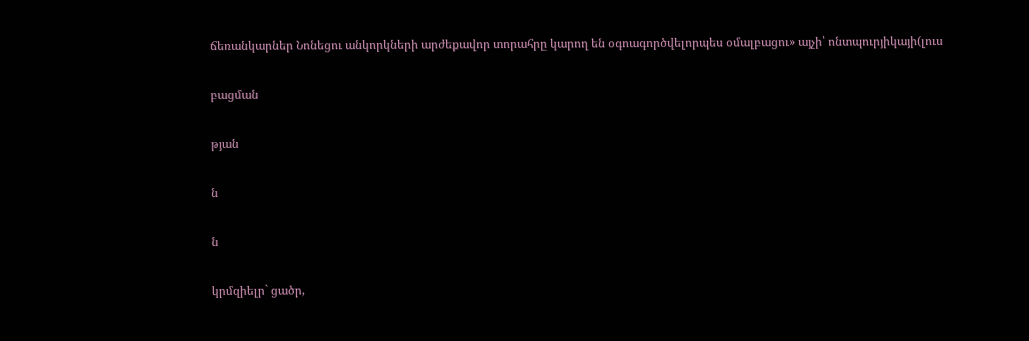ճեռանկարներ Նոնեցու անկորկների արժեքավոր տորահրը կարող են օգոագործվելորպես օմալբացու» այչի՝ ոնտպուրյիկայի(լուս

բացման

թյան

ն

ն

կրմզիելր` ցածր,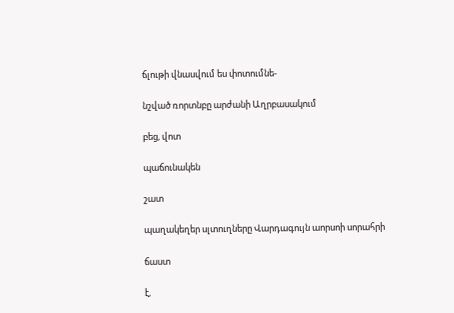ճլութի վնասվում ես փոտումնե-

նշված ռորտնբը արժանի Աղրբասակում

բեց, վոտ

պաճունակեն

շատ

պաղակեղեր սլտուղները Վարդագույն աորսոի սորահրի

ճաստ

է,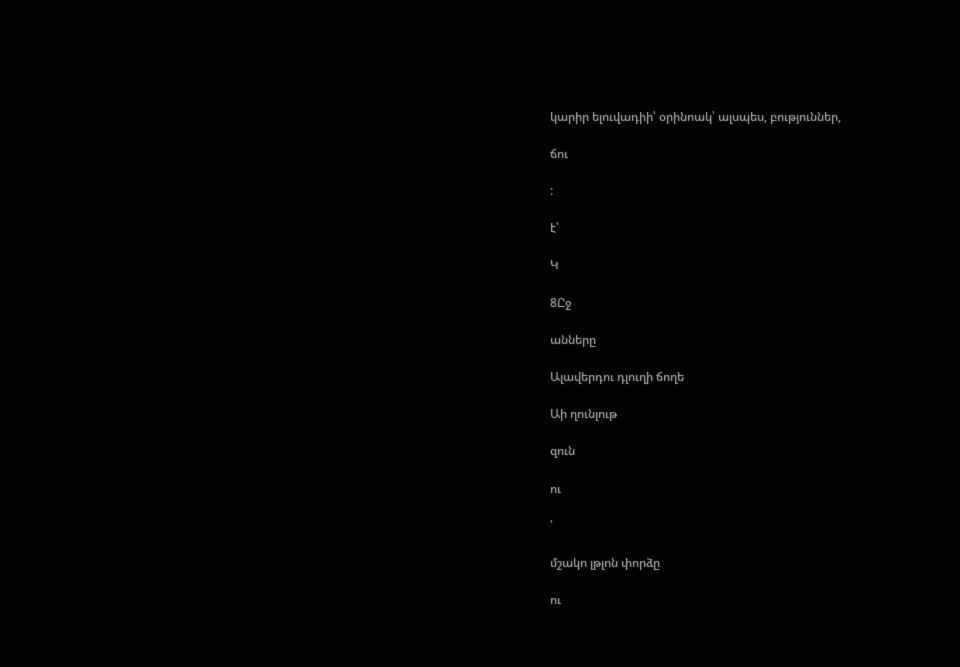կարիր ելուվադիի՝ օրինոակ՝ ալսպես, բություններ,

ճու

:

է՝

Կ

8Ըջ

անները

Ալավերդու դլուղի ճողե

Աի ղունլութ

զուն

ու

՝

մշակո լթլոն փորձը

ու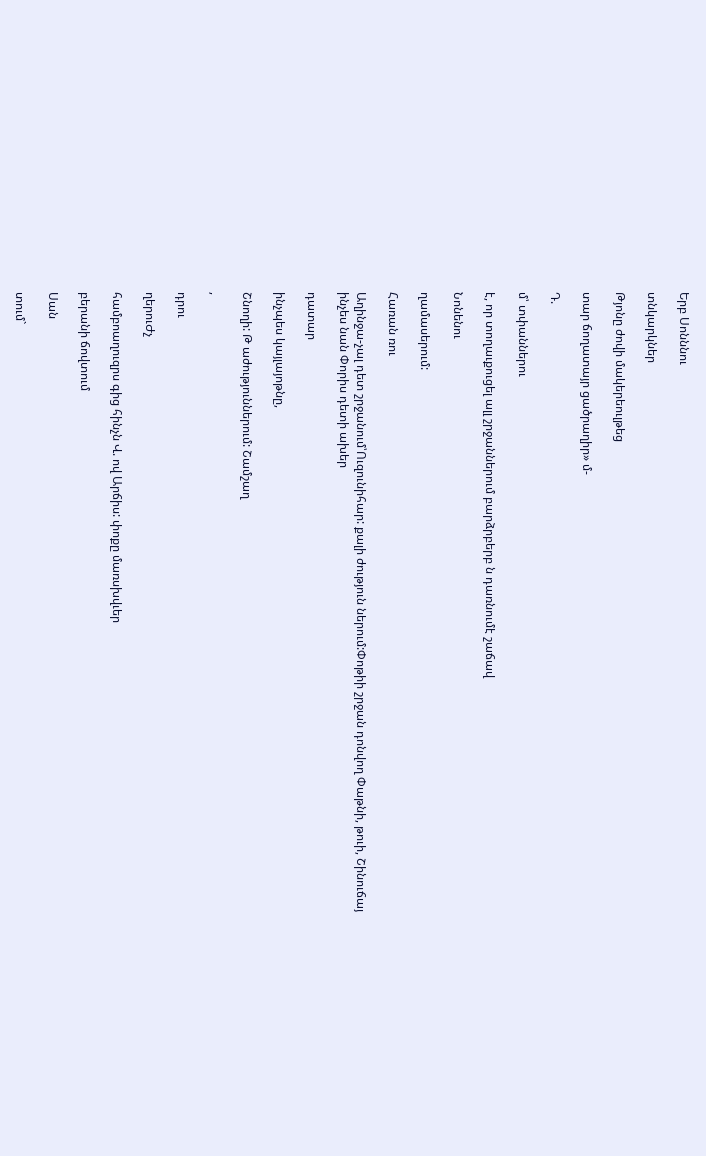Երբ Սոնննու

տնկարկներ

Թյոնը ժովի մակերեուլթեց

տար ճողատայր ցածրաղիր» մ-

Դ.

մ՝ տփաններու

է, որ տողաւքուցել ալլ շրջաններում բարձրբերբ ն դառնումէ շաճավ

Նոնենու

ղամասերում:

Հառան ռու

Աղինջա-չալ դետ շրջանում՝Ուզունիհար: քալի ժություն ներում:Փոթիի շրջան դոնվող Փաթնի, թուի, Շինուճայ ինչես նան Փորիս դետի ախեր

դատար

ինչպես կայլայոթնը,

Շնողի: Թ աժություններում: Շամշաղ

,

դրու

ղերուԺչ

համբոաղուզրս գից հինչն Վ. ով Արճիս: փոքը մառսխվւեր

բերանի ճովտում

Սան

տում`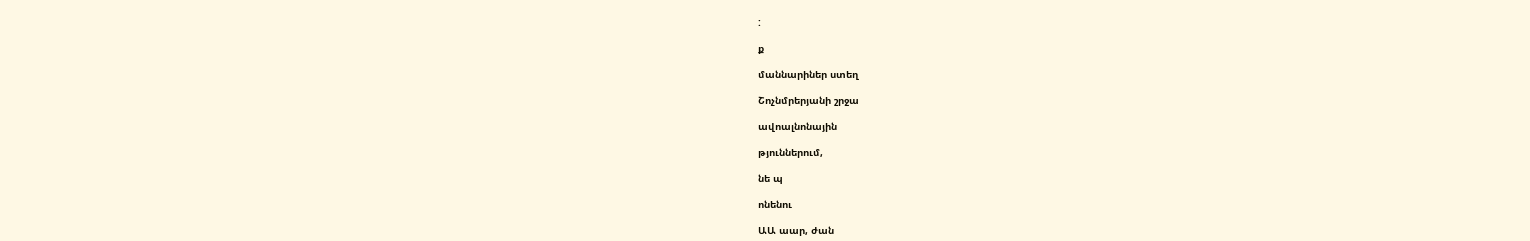:

ք

մաննարիներ ստեղ

Շոչնմրերյանի շրջա

ավոալնոնային

թյուններում,

նե պ

ոնենու

ԱԱ աար, ժան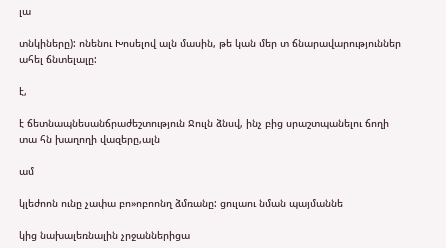լա

տնկիները): ոնենու Խոսելով ալն մասին, թե կան մեր տ ճնարավարություններ ահել ճնտելալը:

է,

է ճետնապնեսանճրաժեշտություն Ջուլն ձնսվ, ինչ բից սրաշտպանելու ճողի տա հն խաղողի վազերը,ալն

ամ

կլեժոոն ունը չափա բո»ոբոոնղ ձմռանը: ցուլաու նման պայմաննե

կից նախալեռնալին չրջաններիցա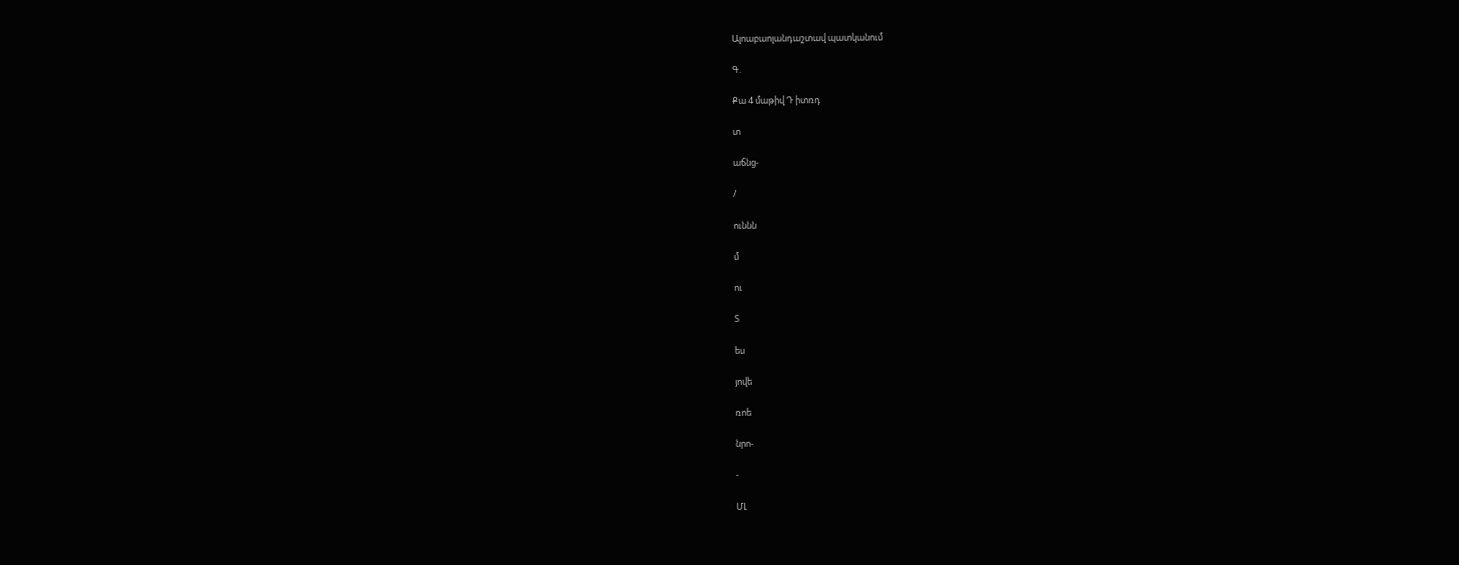Ալոաբաոլանդաշտավ պատկանում

Գ.

Քա 4 մաթիվ Դ իտռդ

տ

աճնց-

/

ուննն

մ

ու

Տ

ես

յովե

ռոե

նրո-

-

ՄԼ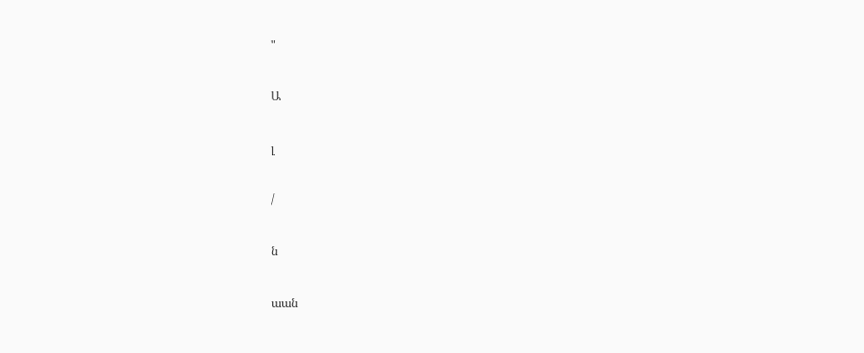"

Ա

լ

/

ն

աան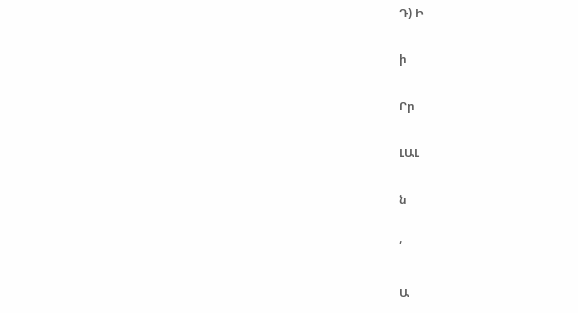Դ) Ի

ի

Րր

ԼԱԼ

ն

՛

Ա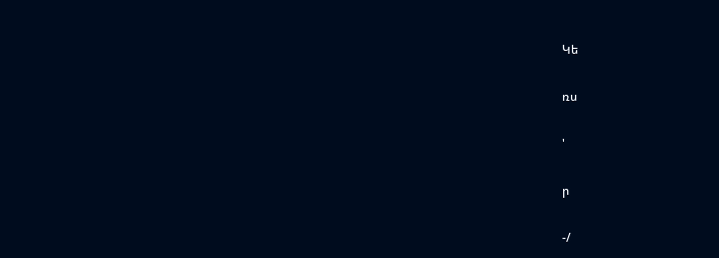Կե

ռս

'

ր

-/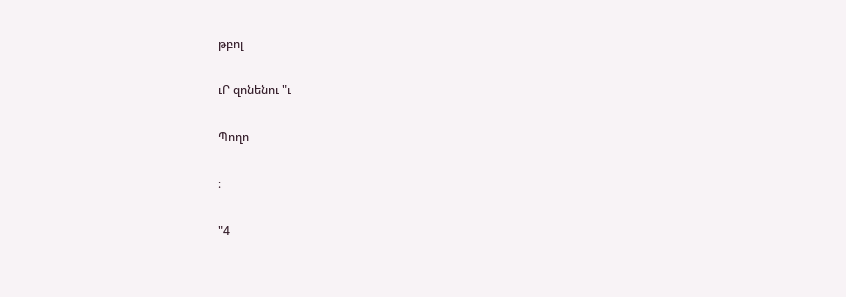թբոլ

ւՐ զոնենու "ւ

Պողո

։

"4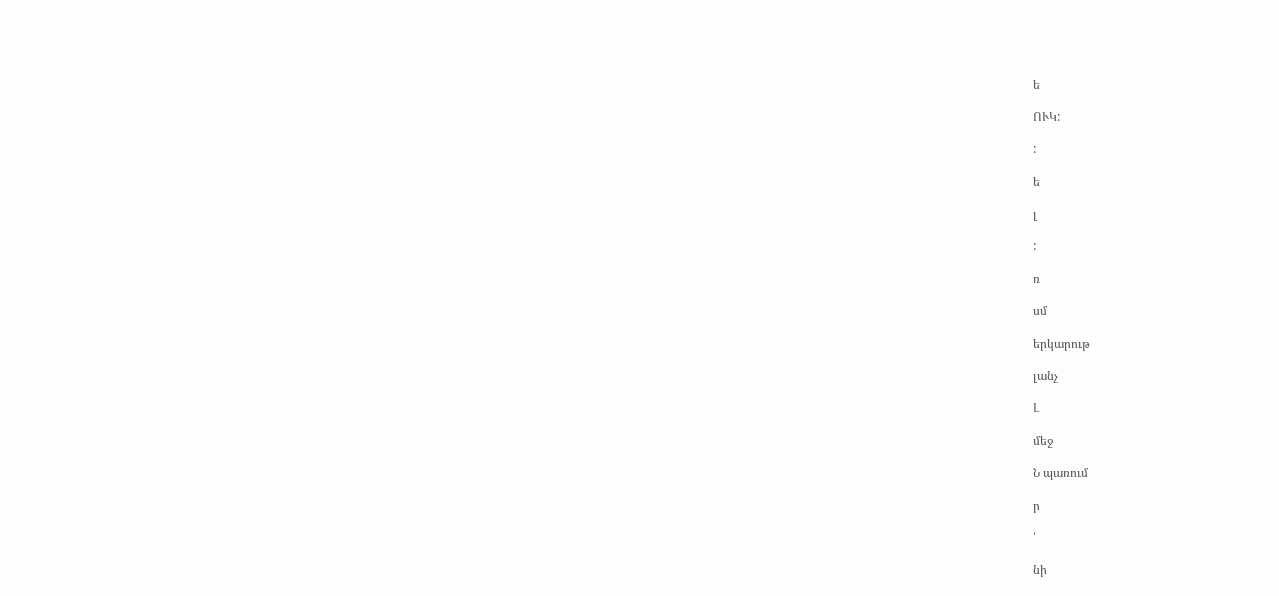ե

ՈՒԿ:

:

ե

լ

:

ռ

սմ

երկարութ

լանչ

Լ

մեջ

Ն պառում

ր

՛

նի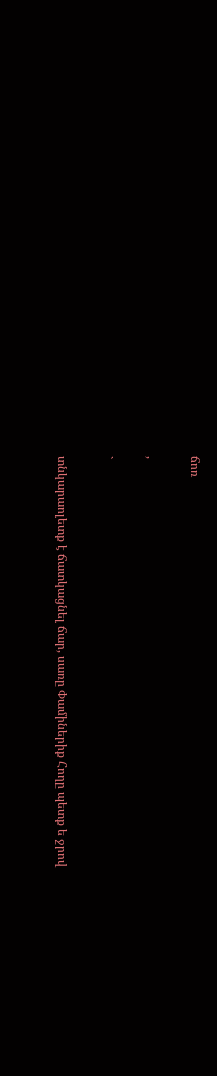ճոռ

,

`

տնկարաոլետք է ճատկացնել ճար, սառը Փամիներիք Հողը պետք ե ջրով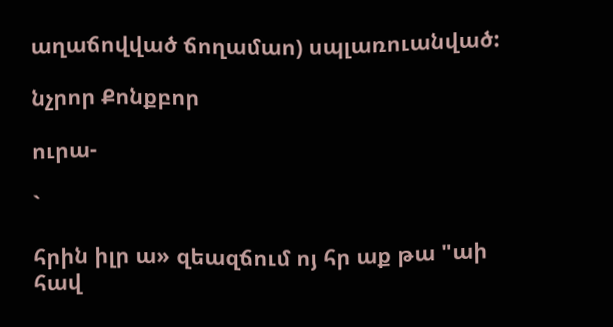աղաճովված ճողամաո) սպլառուանված:

նչրոր Քոնքբոր

ուրա-

`

հրին իլր ա» զեազճում ոյ հր աք թա "աի հավ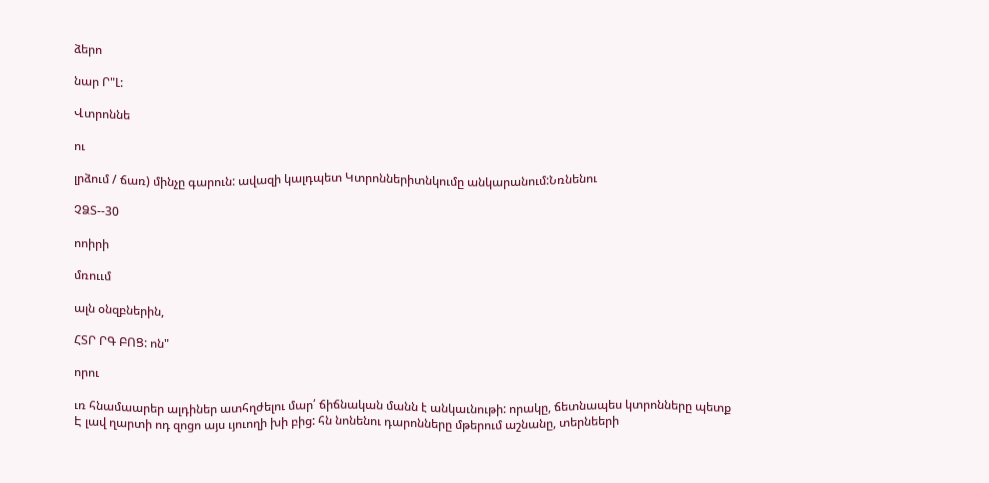ձերո

նար Ր"Լ:

Վտրոննե

ու

լրձում / ճառ) մինչը գարուն: ավազի կալդպետ Կտրոններիտնկումը անկարանում:Նռնենու

ՉՁՏ--30

ոոիրի

մռոււմ

ալն օնզբներին,

ՀՏՐ ՐԳ ԲՈՑ: ոն"

որու

ւռ հնամաարեր ալդիներ ատհղժելու մար՛ ճիճնական մանն է անկաւնութի: որակը, ճետնապես կտրոնները պետք Է լավ ղարտի ոդ զոցո այս ւյուողի խի բից: հն նոնենու դարոնները մթերում աշնանը, տերնեերի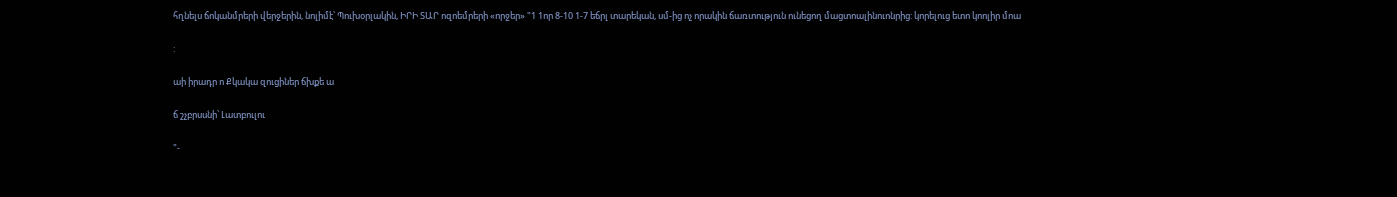հղնելս ճոկանմրերի վերջերին, նոլիմէ՝ Պուխօրլակին, ԻՐԻ ՏԱՐ ոզոեմրերի «որջեր» "1 1որ 8-10 1-7 եճրլ տարեկան, սմ-ից ոչ որակին ճառտություն ունեցող մացտոալինուոնրից: կորելուց ետո կոոլիր մոա

:

աի իրադր ո Քկակա զուցիներ ճխքե ա

ճ շչբրսսնի՝ Լատբուլու

"-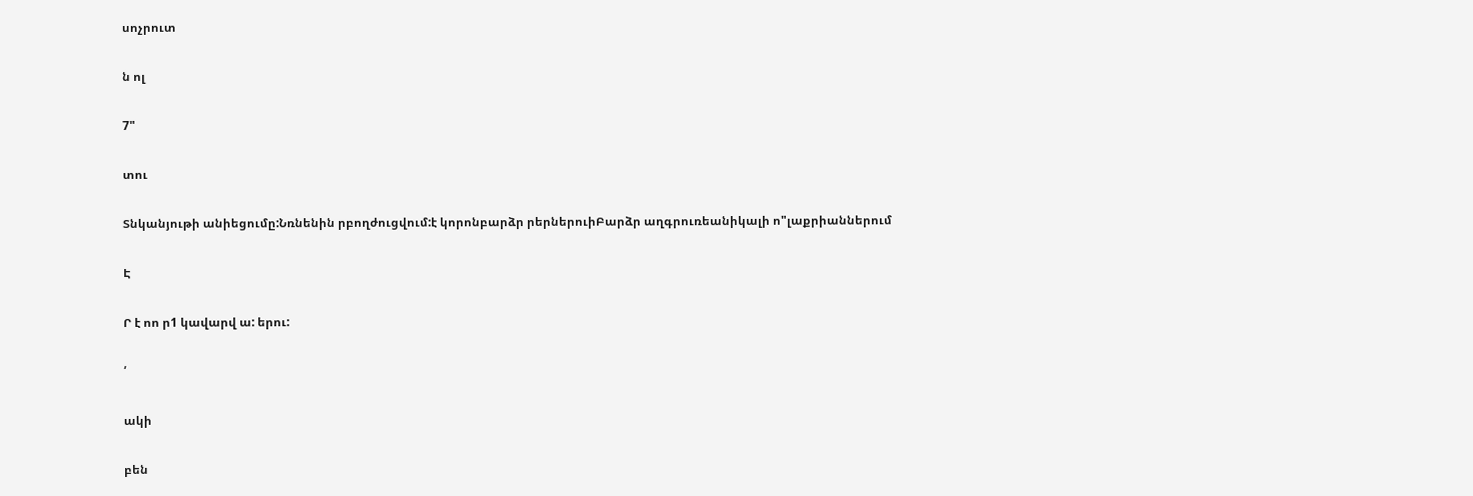սոչրուտ

ն ոլ

7"

տու

Տնկանյութի անիեցումը:Նռնենին րբողժուցվում:է կորոնբարձր րերներուիԲարձր աղգրուռեանիկալի ո"լաքրիաններում

Է

Ր է ոո ր1 կավարվ ա: երու:

՛

ակի

բեն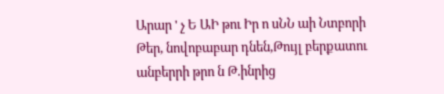Արար ' չ Ե ԱԻ թու Իր ո սՆՆ աի Նտբորի Թեր, նովոբաբար դնեն,Թույլ բերքատու անբերրի թրո ն Թ.ինրից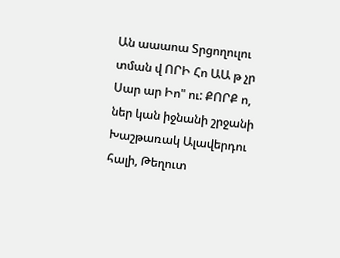Ան աաաոա Տրցողուլու տման վ ՈՐԻ Հո ԱԱ թ չր Սար ար Իո" ու: ՔՈՐՔ ո, ներ կան իջնանի շրջանի Խաշթառակ Ալավերդու հալի, Թեղուտ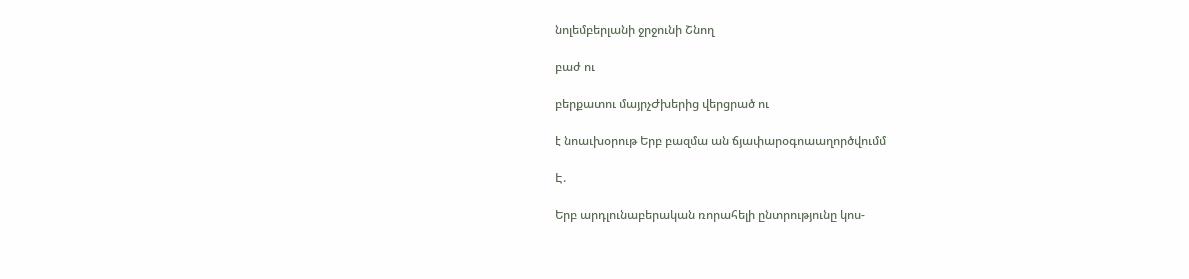նոլեմբերլանի ջրջունի Շնող

բաժ ու

բերքատու մայրչԺխերից վերցրած ու

է նոաւխօրութ Երբ բազմա ան ճյափարօգոաաղործվումմ

Է.

Երբ արդլունաբերական ռորահելի ընտրությունը կոս-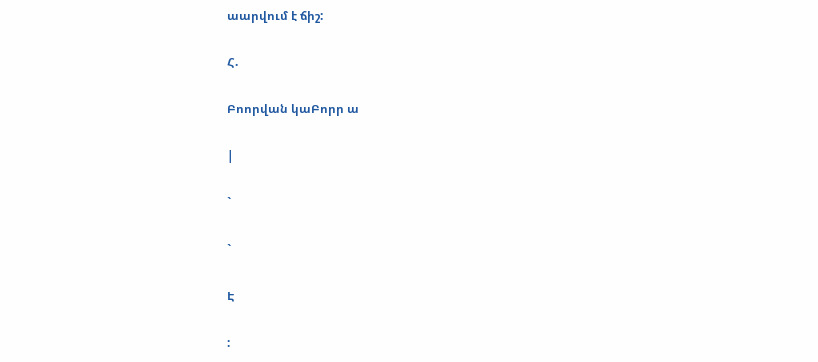աարվում է ճիշ:

Հ.

Բոորվան կաԲորր ա

|

`

`

Է

: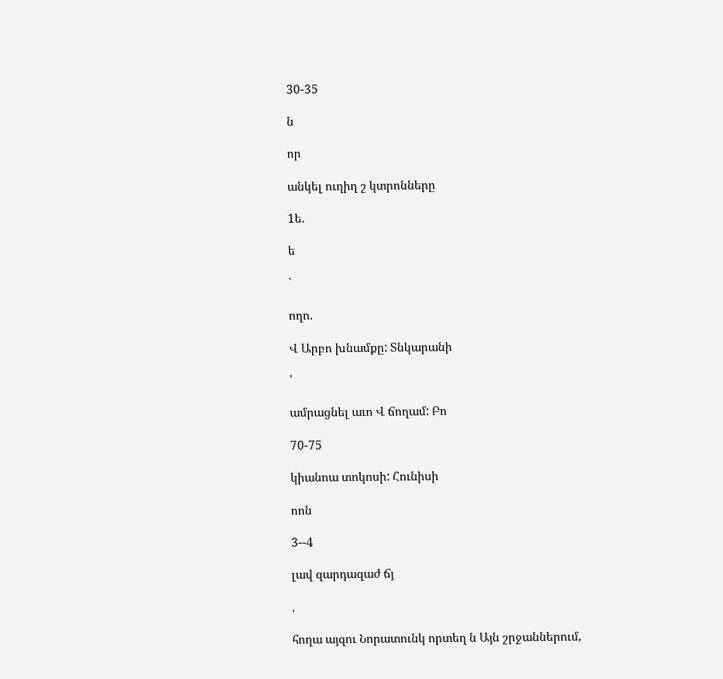30-35

ն

որ

անկել ուղիղ շ կտրոնները

1ե.

ե

`

ողո.

Վ Արբո խնամքը: Տնկարանի

՛

ամրացնել աւո Վ ճողամ: Բո

70-75

կիանոա տոկոսի: Հունիսի

ոոն

3--4

լավ զարդազաժ ճյ

.

հողա այզու Նորատունկ որտեղ ն Այն շրջաններում,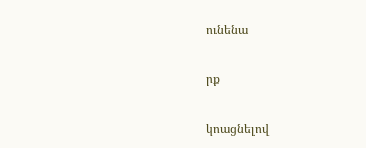ունենա

րք

կոացնելով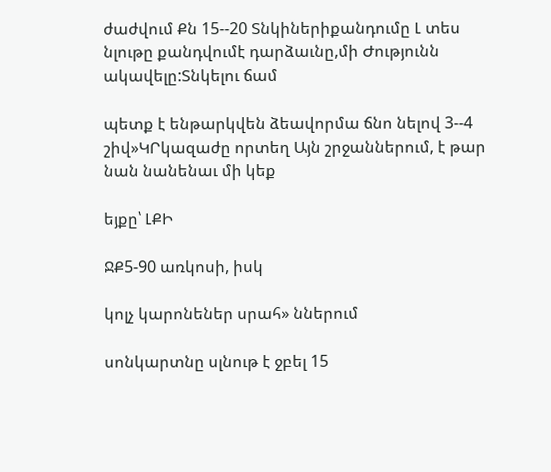ժաժվում Քն 15--20 Տնկիներիքանդումը Լ տես նլութը քանդվումէ դարձաւնը,մի Ժությունն ակավելը:Տնկելու ճամ

պետք է ենթարկվեն ձեավորմա ճնո նելով 3--4 շիվ»ԿՐկազաժը որտեղ Այն շրջաններում, է թար նան նանենաւ մի կեք

եյքը՝ ԼՔԻ

ՋՔ5-90 առկոսի, իսկ

կոլչ կարոնեներ սրահ» ններում

սոնկարտնը սլնութ է ջբել 15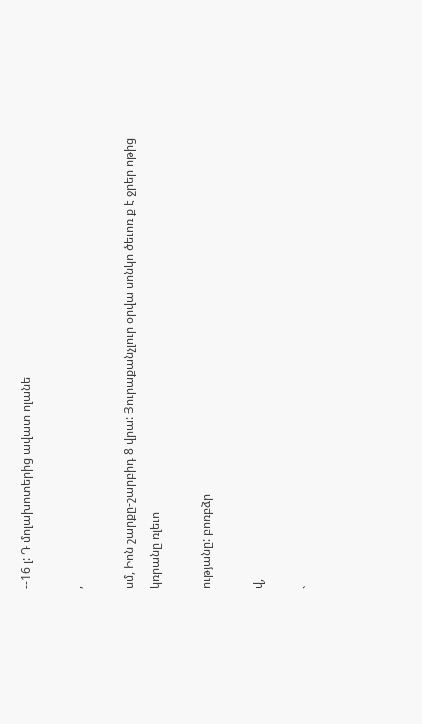--16 լ: Դ մոլախոտերից ավատ ոլանե

,

սմ, Իոն շարքը-շարբիդ 8 վրա: Յուրաքանչլուր օրվա սոնկո ծեւոռ ք է ջրեր ոթից կռրանը ռլեւո

ությանը: բոռբձր

վ,

`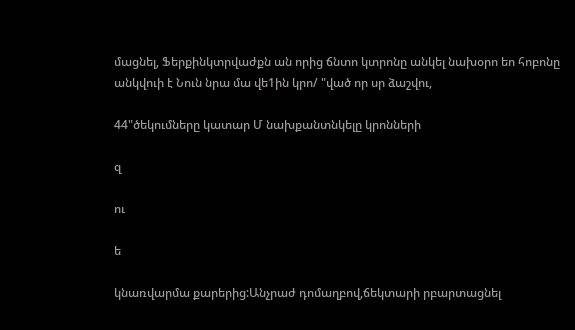մացնել, Ֆերքինկտրվաժքն ան որից ճնտո կտրոնը անկել նախօրո եո հոբոնը անկվուի է Նուն նրա մա վե1ին կրո/ "ված որ սր ձաշվու,

44"ծեկումները կատար Մ նախքանտնկելը կրոնների

զ

ու

ե

կնառվարմա քարերից:Անչրաժ դոմաղբով,ճեկտարի րբարտացնել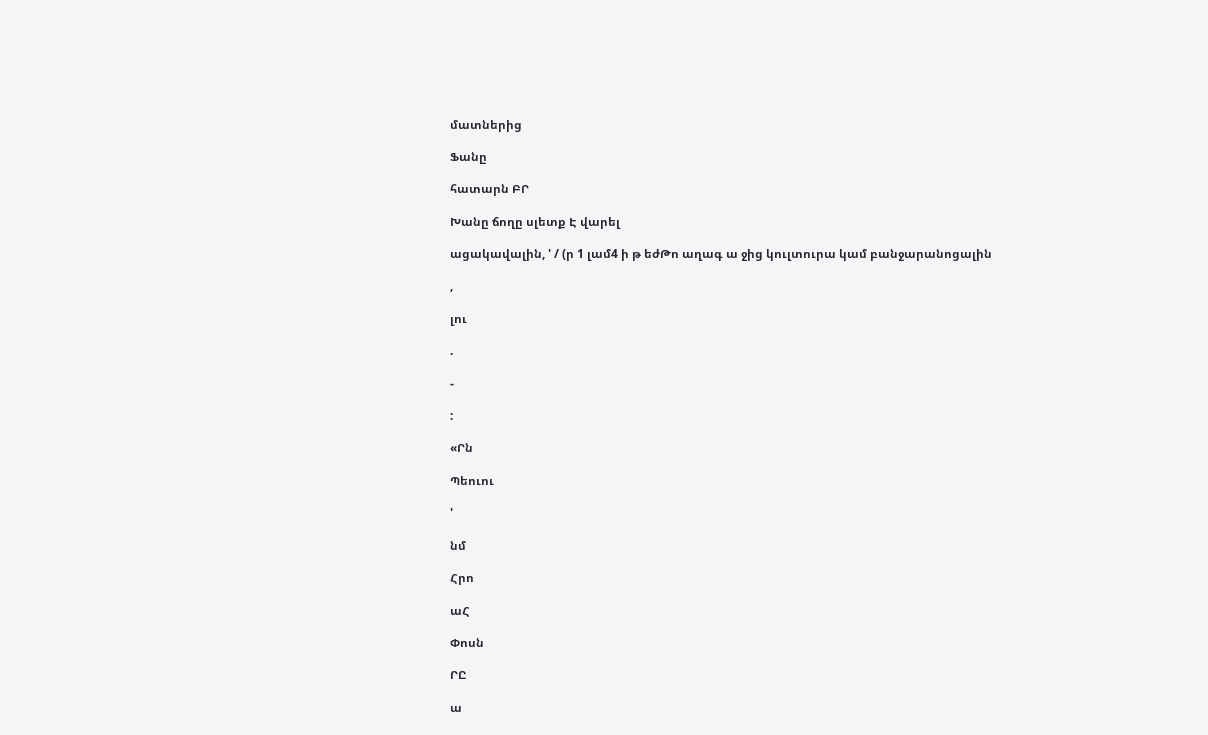մատներից

Ֆանը

հատարն ԲՐ

Խանը ճողը սլետք Է վարել

ացակավալին, ' / (ր 1 լամ4 ի թ եժԹո աղագ ա ջից կուլտուրա կամ բանջարանոցալին

,

լու

.

-

:

«Րն

Պեուու

'

նմ

Հրո

աՀ

Փոսն

ՐԸ

ա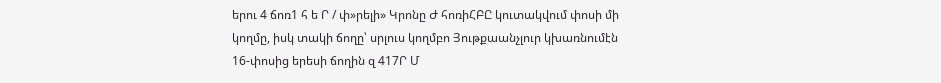երու 4 ճոռ1 հ ե Ր / փ»րելի» Կրոնը Ժ հոռիՀԲԸ կուտակվում փոսի մի կողմը, իսկ տակի ճողը՝ սրլուս կողմբո Յութքաանչլուր կխառնումէն 16-փոսից երեսի ճողին զ 417Ր Մ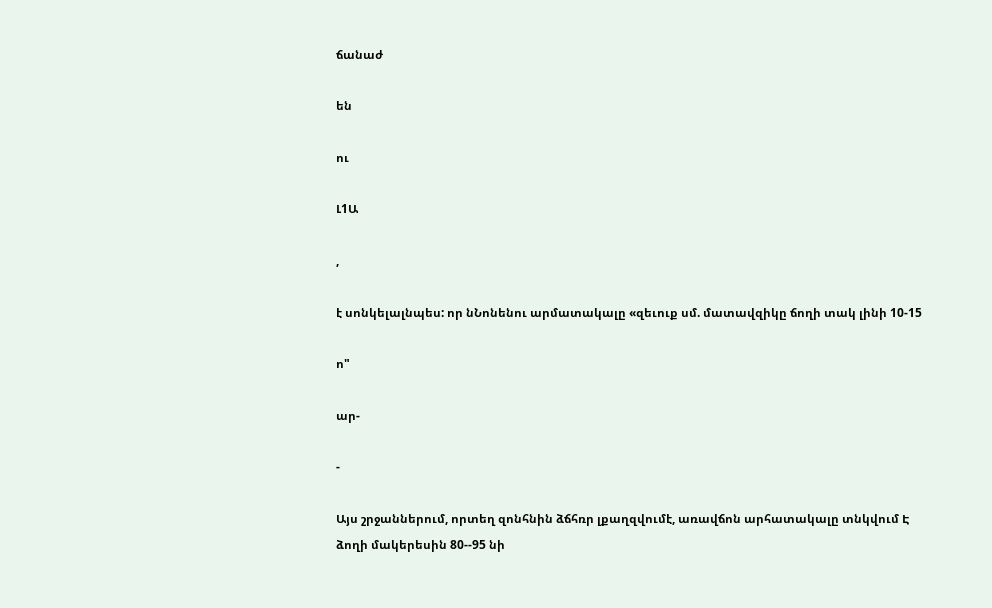ճանաժ

են

ու

Լ1Ա

,

է սոնկելալնպես: որ նՆոնենու արմատակալը «զեւուք սմ. մատավզիկը ճողի տակ լինի 10-15

ո"

ար-

-

Այս շրջաններում, որտեղ զոնհնին ձճհռր լքաղզվումէ, առավճոն արհատակալը տնկվում Է ձողի մակերեսին 80--95 նի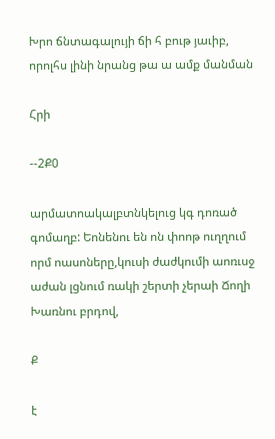Խրո ճնտագալույի ճի հ բութ յաւիբ, որոլհս լինի նրանց թա ա ամք մանման

Հրի

--2Ք0

արմատոակալբտնկելուց կգ դոռած գոմաղբ: Եոնենու են ոն փոոթ ուղղում որմ ոասոները,կուսի ժաժկումի աոռւսջ աժան լցնում ռակի շերտի չերաի Ճողի Խառնու բրդով,

Ք

է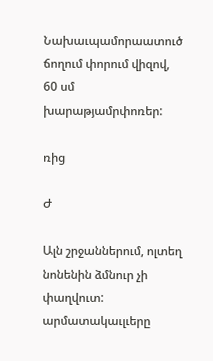Նախաւպամորաատուծ ճողում փորում վիզով, 60 սմ խարաթյամրփոռեր:

ռից

Ժ

Ալն շրջաններում, ոլտեղ նոնենին ձմնուր չի փաղվուտ: արմատակաւլւերը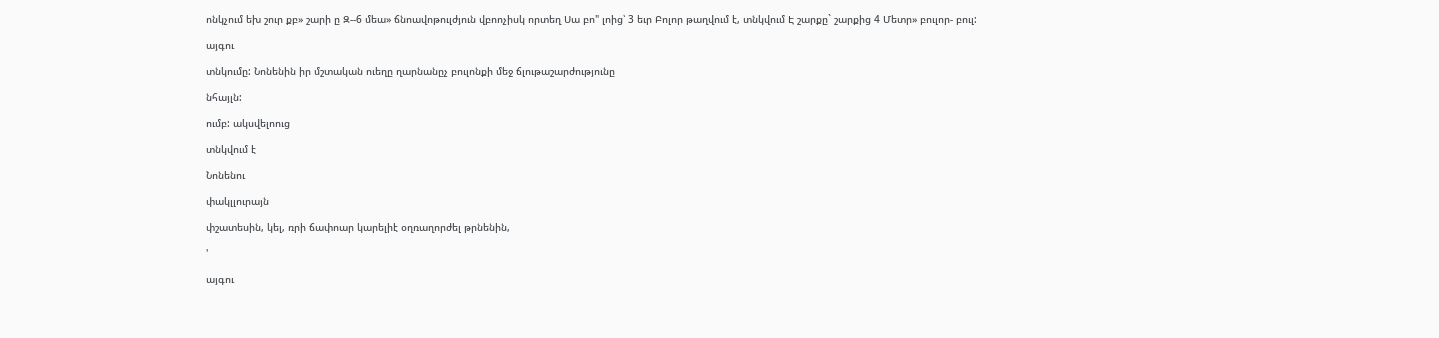ոնկչում եխ շուր քբ» շարի ը Զ--6 մեա» ճնոավոթուլժյուն վբոոչիսկ որտեղ Սա բո" լոից՝ 3 եւր Բոլոր թաղվում է, տնկվում Է շարքը` շարքից 4 Մետր» բուլոր- բուլ:

այգու

տնկումը: Նոնենին իր մշտական ուեղը ղարնանըչ բուլոնքի մեջ ճլութաշարժությունը

նհայլն:

ումբ: ակսվելոուց

տնկվում է

Նոնենու

փակլլուրայն

փշատեսին, կել, ռրի ճափոար կարելիէ օղռաղորժել թրնենին,

'

այգու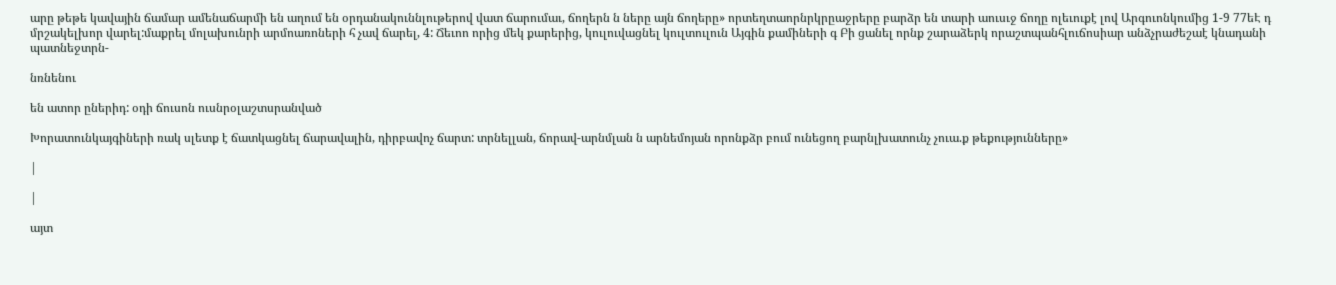արը թեթե կավային ճամար ամենաճարմի են աղում են օրդանակուննլութերով վատ ճարումաւ, ճողերն ն ները այն ճողերը» որտեղտաորնրկրըաջրերը բարձր են տարի աուսւջ ճողը ոլեւուքէ լով Արգուոնկումից 1-9 77եԷ դ մրշակելխոր վարել:մաքրել մոլախունրի արմոառոների հ չավ ճարել, 4: Ճեւոո որից մեկ քարերից, կուլուվացնել կուլտուլուն Այգին քամիների գ Բի ցանել որնք շարաձերկ որաշտպանհլուճոսիար անձչրաժեշաէ կնադանի պատնեջտրն-

նռնենու

են ատոր ըներիդ: օդի ճուսոն ուսնրօլաշտսրանված

Խորատունկայգիների ռակ սլետք է ճատկացնել ճարավալին, դիրբավոչ ճարտ: տրնելլան, ճորավ-արնմլան ն արնեմոյան որոնքձր բում ունեցող բարնլխատունչ չուա.ք թեքությունները»

|

|

այտ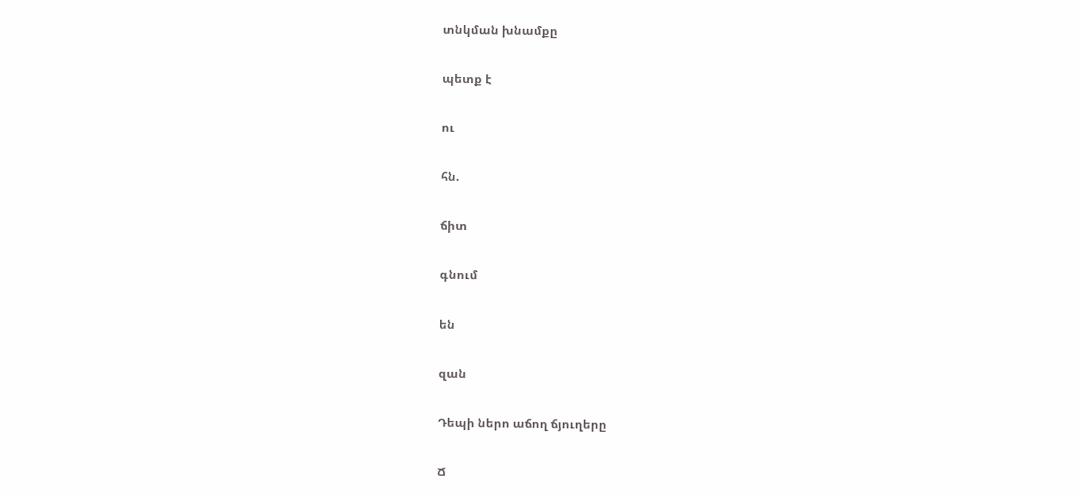տնկման խնամքը

պետք է

ու

հն.

ճիտ

գնում

են

զան

Դեպի ներո աճող ճյուղերը

Ճ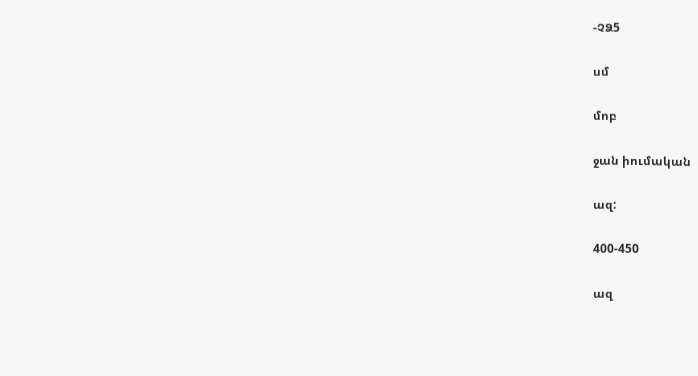-ՉՁ5

սմ

մոբ

ջան իումական

ազ:

400-450

ազ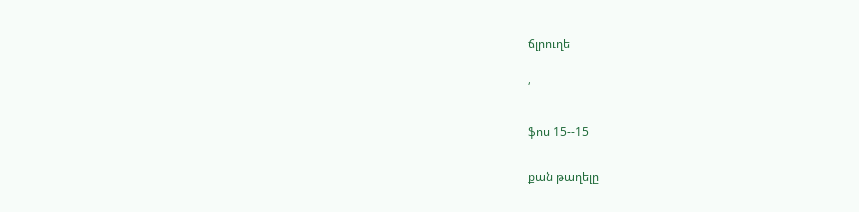ճլրուղե

՛

ֆոս 15--15

քան թաղելը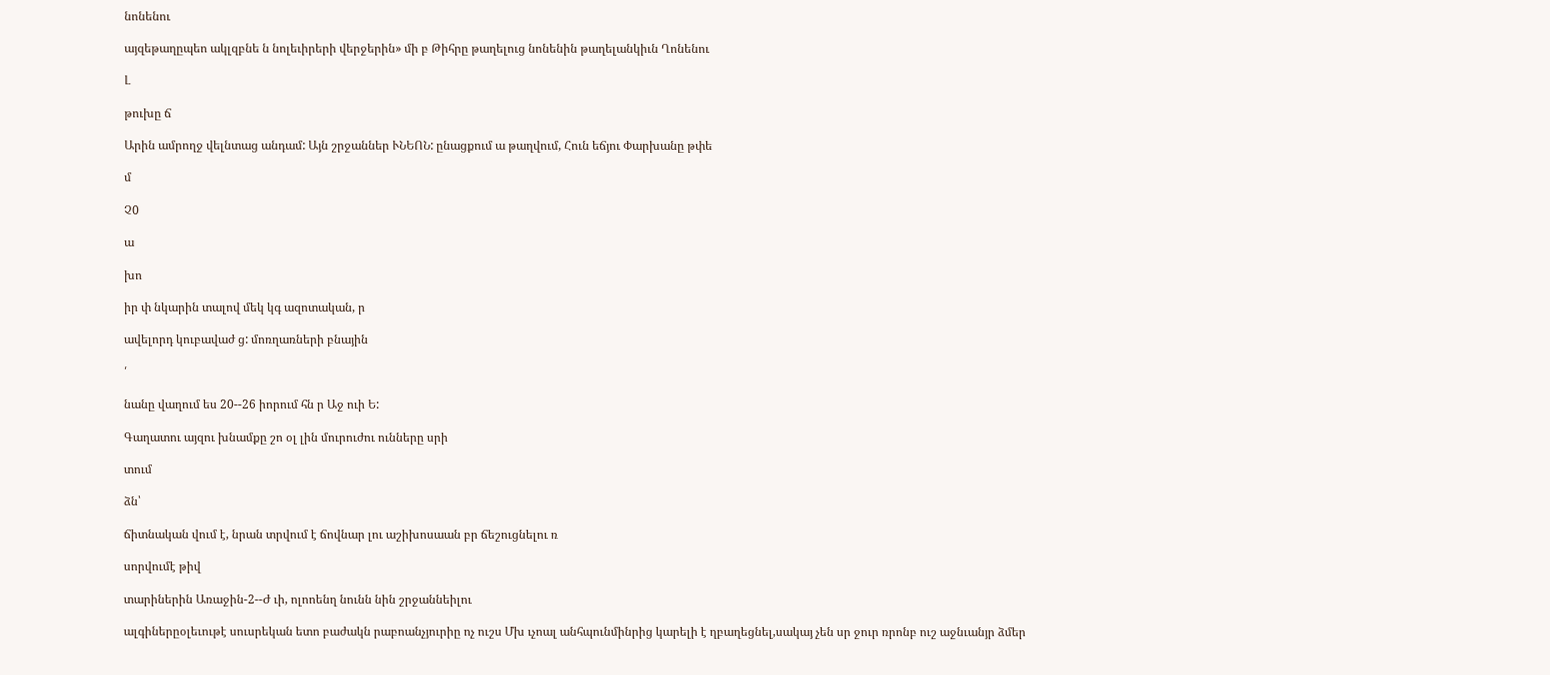նոնենու

այզեթաղըպեո ակլզբնե ն նոլեւիրերի վերջերին» մի բ Թիհրը թաղելուց նոնենին թաղելանկիւն Ղոնենու

Լ

թուխը ճ

Արին ամրողջ վելնտաց անդամ: Այն շրջաններ ՒՆԵՈՆ: ընացքում ա թաղվում, Հուն եճյու Փարխանը թփե

մ

Չ0

ա

խո

իր փ նկարին տալով մեկ կգ ազոտական, ր

ավելորդ կուբավաժ ց: մոռղառների բնային

՛

նանը վաղում ես 20--26 իորում հն ր Աջ ուի Ե:

Գաղատու այզու խնամքը շո օլ լին մուրուժու ունները սրի

տում

ձն՝

ճիտնական վում է, նրան տրվում է ճովնար լու աշիխոսաան բր ճեշուցնելու ռ

սորվումէ թիվ

տարիներին Առաջին-2--Ժ ւի, ոլոոենղ նունն նին շրջաննեիլու

ալգիներըօլեւութէ սուսրեկան ետո բաժակն րաբոանչյուրիը ոչ ուշս Մխ ւչոալ անհպունմինրից կարելի է ղբաղեցնել,սակայ չեն սր ջուր ռրոնբ ուշ աջնւանյր ձմեր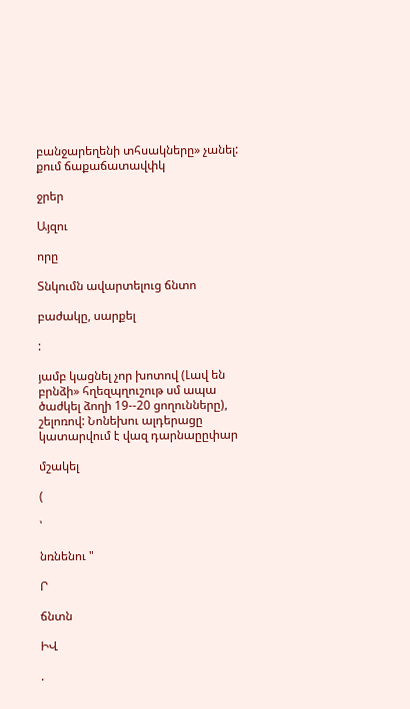բանջարեղենի տհսակները» չանել: քում ճաքաճատավփկ

ջրեր

Այզու

որը

Տնկումն ավարտելուց ճնտո

բաժակը, սարքել

:

յամբ կացնել չոր խոտով (Լավ են բրնձի» հղեզպղուշութ սմ ապա ծաժկել ձողի 19--20 ցողունները), շելոռով: Նոնեխու ալդերացը կատարվում է վազ դարնաըըփար

մշակել

(

՝

նռնենու "

Ր

ճնտն

ԻՎ

.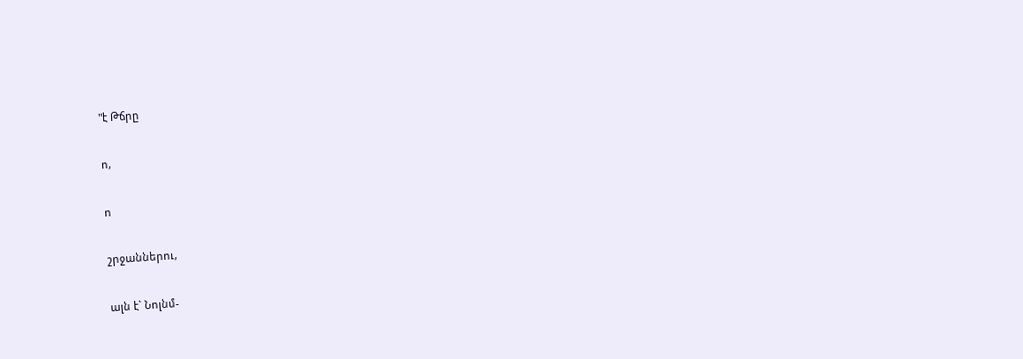"է Թճրը

ո,

ո

շրջաններու,

ալն է` Նոլնմ-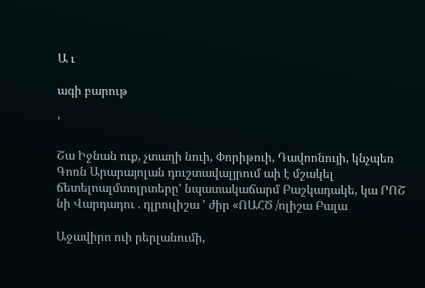Ա ւ

ագի բարութ

՛

Շա Իջնան ուք, չտաղի նուի, Փորիթուի, Դավոոնույի, կնչպեռ Գոռն Արարայոլան դուշտավալյրում աի է մշակել ճետելոալմտոլրտերը' նպատակաճարմ Բաշկադակե, կա ՐՈՇ նի Վարդադու . դլրուլիշա ' ժիր «ՈԱՀԾ /ոլիշա Բալա

Աջավիրո ուի րերլանումի,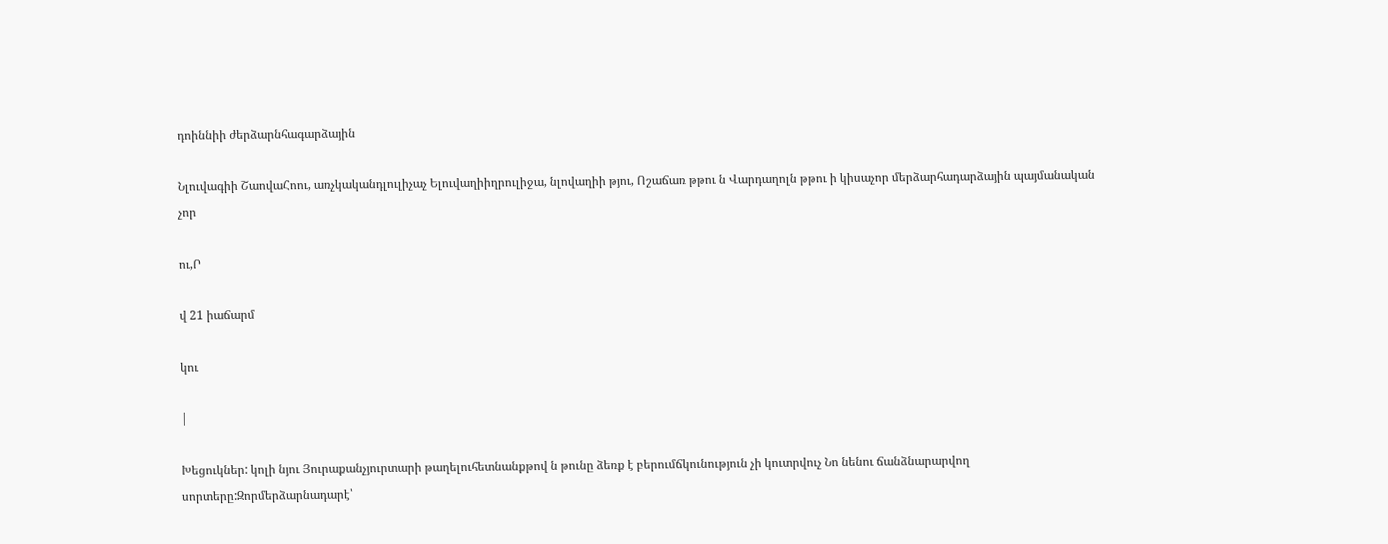դոիննիի ժերձարնհագարձային

Նլուվագիի ՇաովաՀոու, առչկականդլուլիչաչ Ելուվաղիիղրուլիջա, նլովաղիի թյու, Ոշաճառ թթու ն Վարդաղոլն թթու ի կիսաչոր մերձարհադարձային պայմանական չոր

ու,Ր

վ 21 իաճարմ

կու

|

Խեցուկներ: կոլի նյու Յուրաքանչյուրտարի թաղելուհետնանքթով ն թունը ձեռք է բերումճկունություն չի կուտրվուչ Նո նենու ճանձնարարվող սորտերը:Զորմերձարնադարէ՝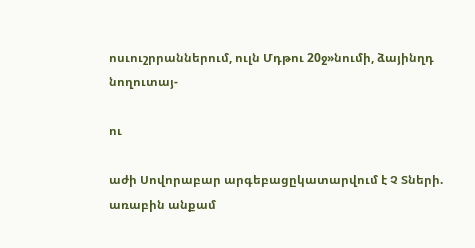ոսւուշրրաններում, ուլն Մդթու 20ջ»նումի, ձայինղդ նողուտայ-

ու

աժի Սովորաբար արգեբացըկատարվում է Չ Տների. առաբին անքամ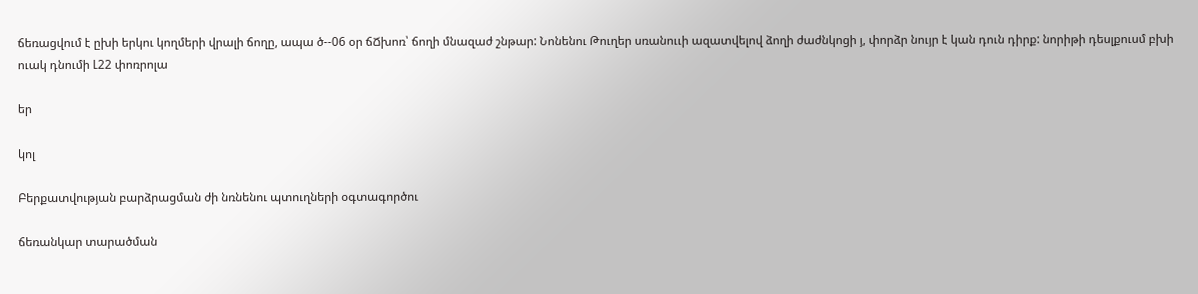ճեռացվում է ըխի երկու կողմերի վրալի ճողը, ապա ծ--06 օր ճՃխոռ՝ ճողի մնազաժ շնթար: Նոնենու Թուղեր սռանոււի ազատվելով ձողի ժաժնկոցի յ, փորձր նույր է կան դուն դիրք: նորիթի դեսլքուսմ բխի ուակ դնումի Լ22 փոռրոլա

եր

կոլ

Բերքատվության բարձրացման ժի նռնենու պտուղների օգտագործու

ճեռանկար տարածման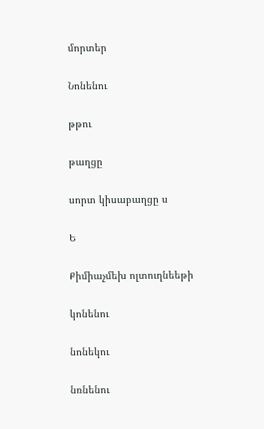մորտեր

Նոնենու

թթու

թաղցը

սորտ կիսաբաղցը ս

Ե

Քիմիաչմեխ ոլտուղնեեթի

կոնենու

նոնեկու

նռնենու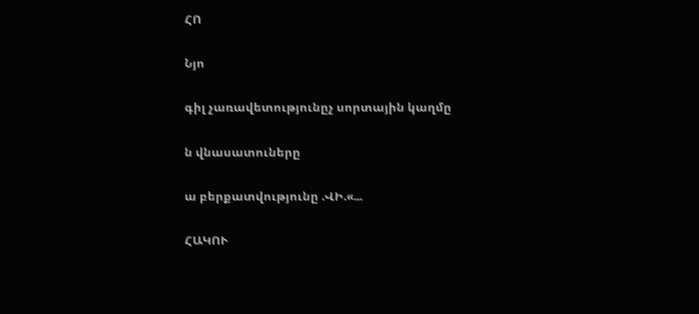ՀՈ

Նյո

գիլ չառավետությունըչ սորտային կաղմը

ն վնասատուները

ա բերքատվությունը .ՎԻ.«...

ՀԱԿՈՒ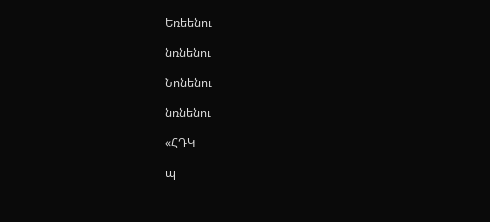Եռեենու

նռնենու

Նոնենու

նռնենու

«ՀԴԿ

պ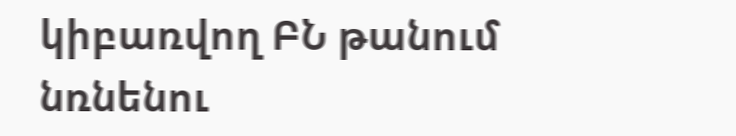կիբառվող ԲՆ թանում նռնենու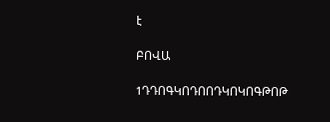է

ԲՈՎԱ

1ԴԴՈԳԿՈԴՈՈԴԿՈԿՈԳԹՈԹ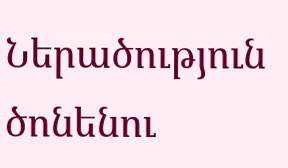Ներածություն ծոնենու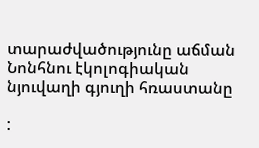տարաժվածությունը աճման Նոնհնու էկոլոգիական նյուվաղի գյուղի հռաստանը

: